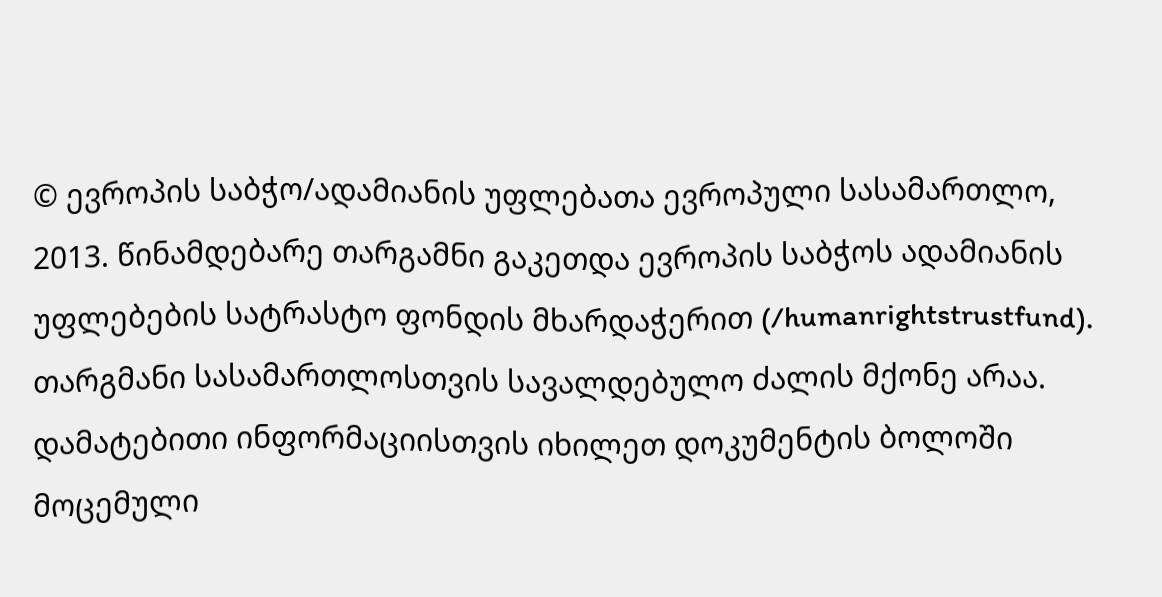© ევროპის საბჭო/ადამიანის უფლებათა ევროპული სასამართლო, 2013. წინამდებარე თარგამნი გაკეთდა ევროპის საბჭოს ადამიანის უფლებების სატრასტო ფონდის მხარდაჭერით (/humanrightstrustfund). თარგმანი სასამართლოსთვის სავალდებულო ძალის მქონე არაა. დამატებითი ინფორმაციისთვის იხილეთ დოკუმენტის ბოლოში მოცემული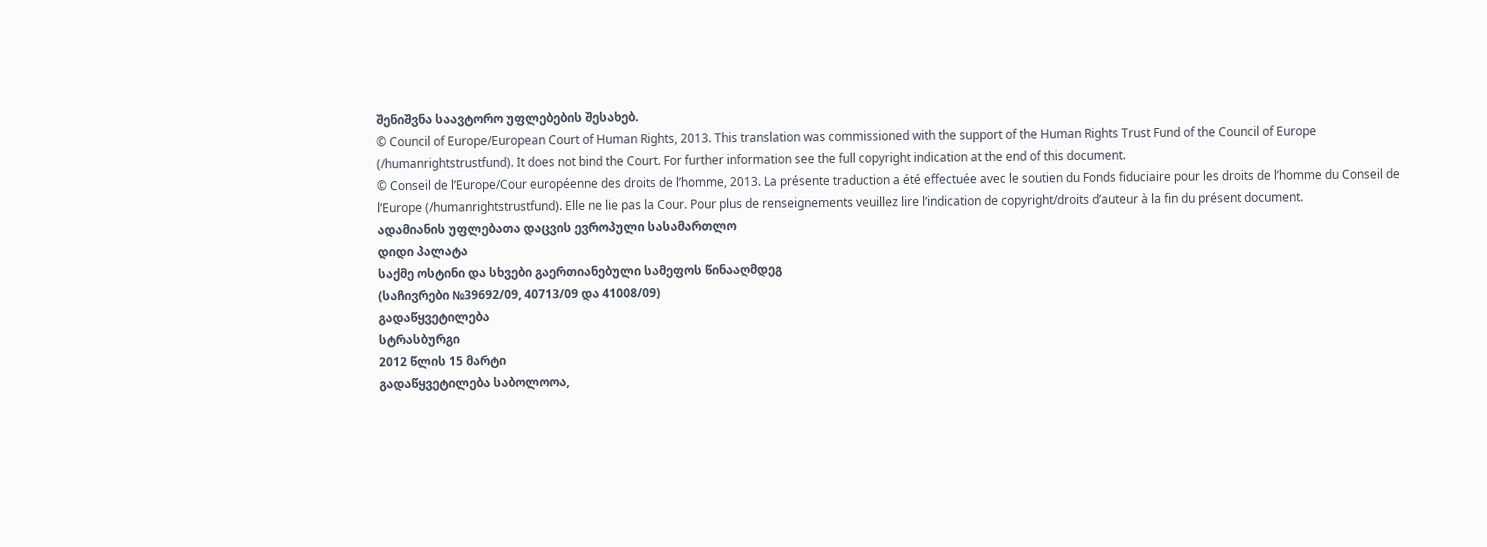შენიშვნა საავტორო უფლებების შესახებ.
© Council of Europe/European Court of Human Rights, 2013. This translation was commissioned with the support of the Human Rights Trust Fund of the Council of Europe (/humanrightstrustfund). It does not bind the Court. For further information see the full copyright indication at the end of this document.
© Conseil de l’Europe/Cour européenne des droits de l’homme, 2013. La présente traduction a été effectuée avec le soutien du Fonds fiduciaire pour les droits de l’homme du Conseil de l’Europe (/humanrightstrustfund). Elle ne lie pas la Cour. Pour plus de renseignements veuillez lire l’indication de copyright/droits d’auteur à la fin du présent document.
ადამიანის უფლებათა დაცვის ევროპული სასამართლო
დიდი პალატა
საქმე ოსტინი და სხვები გაერთიანებული სამეფოს წინააღმდეგ
(საჩივრები №39692/09, 40713/09 და 41008/09)
გადაწყვეტილება
სტრასბურგი
2012 წლის 15 მარტი
გადაწყვეტილება საბოლოოა,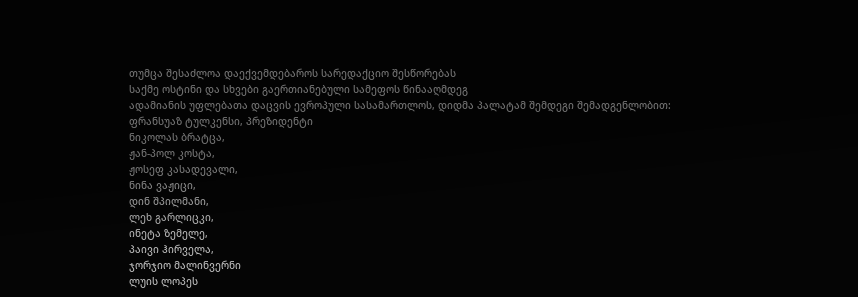თუმცა შესაძლოა დაექვემდებაროს სარედაქციო შესწორებას
საქმე ოსტინი და სხვები გაერთიანებული სამეფოს წინააღმდეგ
ადამიანის უფლებათა დაცვის ევროპული სასამართლოს, დიდმა პალატამ შემდეგი შემადგენლობით:
ფრანსუაზ ტულკენსი, პრეზიდენტი
ნიკოლას ბრატცა,
ჟან-პოლ კოსტა,
ჟოსეფ კასადევალი,
ნინა ვაჟიცი,
დინ შპილმანი,
ლეხ გარლიცკი,
ინეტა ზემელე,
პაივი ჰირველა,
ჯორჯიო მალინვერნი
ლუის ლოპეს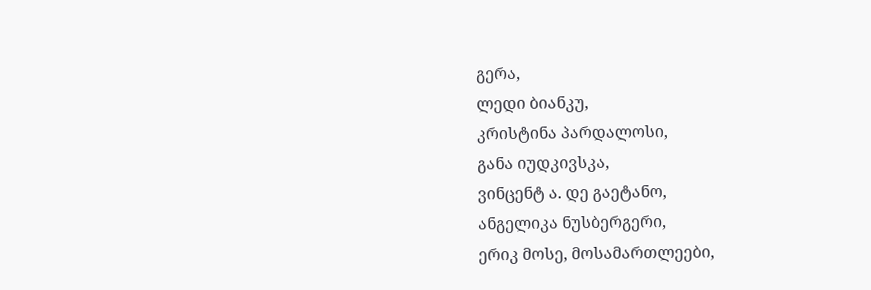გერა,
ლედი ბიანკუ,
კრისტინა პარდალოსი,
განა იუდკივსკა,
ვინცენტ ა. დე გაეტანო,
ანგელიკა ნუსბერგერი,
ერიკ მოსე, მოსამართლეები,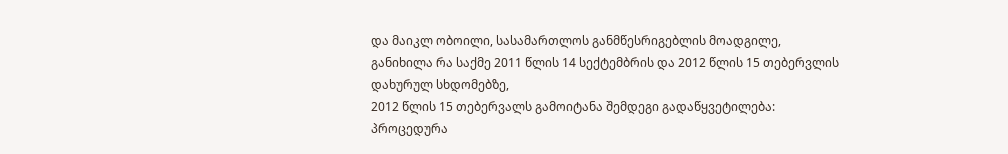და მაიკლ ობოილი, სასამართლოს განმწესრიგებლის მოადგილე,
განიხილა რა საქმე 2011 წლის 14 სექტემბრის და 2012 წლის 15 თებერვლის დახურულ სხდომებზე,
2012 წლის 15 თებერვალს გამოიტანა შემდეგი გადაწყვეტილება:
პროცედურა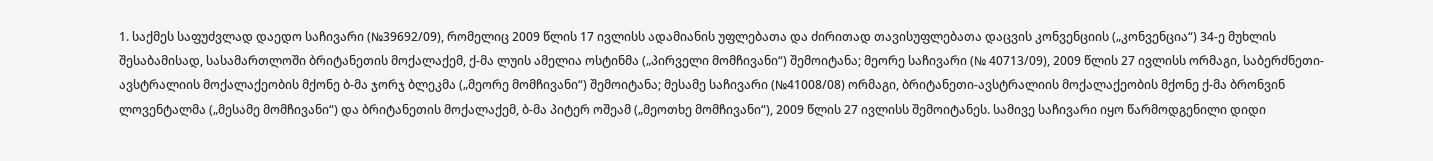1. საქმეს საფუძვლად დაედო საჩივარი (№39692/09), რომელიც 2009 წლის 17 ივლისს ადამიანის უფლებათა და ძირითად თავისუფლებათა დაცვის კონვენციის („კონვენცია“) 34-ე მუხლის შესაბამისად, სასამართლოში ბრიტანეთის მოქალაქემ, ქ-მა ლუის ამელია ოსტინმა („პირველი მომჩივანი“) შემოიტანა; მეორე საჩივარი (№ 40713/09), 2009 წლის 27 ივლისს ორმაგი, საბერძნეთი-ავსტრალიის მოქალაქეობის მქონე ბ-მა ჯორჯ ბლეკმა („მეორე მომჩივანი“) შემოიტანა; მესამე საჩივარი (№41008/08) ორმაგი, ბრიტანეთი-ავსტრალიის მოქალაქეობის მქონე ქ-მა ბრონვინ ლოვენტალმა („მესამე მომჩივანი“) და ბრიტანეთის მოქალაქემ, ბ-მა პიტერ ოშეამ („მეოთხე მომჩივანი“), 2009 წლის 27 ივლისს შემოიტანეს. სამივე საჩივარი იყო წარმოდგენილი დიდი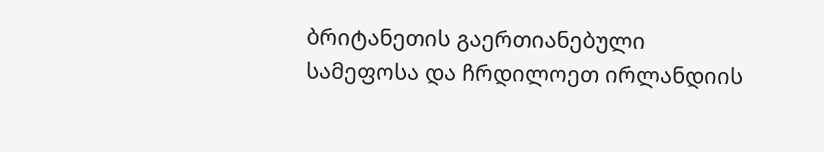ბრიტანეთის გაერთიანებული სამეფოსა და ჩრდილოეთ ირლანდიის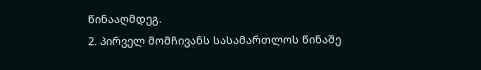წინააღმდეგ.
2. პირველ მომჩივანს სასამართლოს წინაშე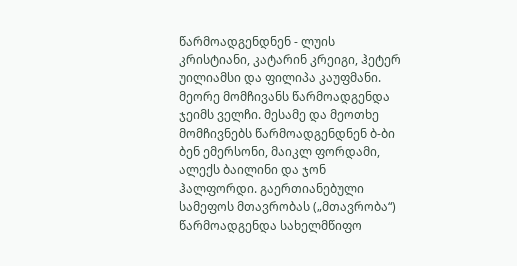წარმოადგენდნენ - ლუის კრისტიანი, კატარინ კრეიგი, ჰეტერ უილიამსი და ფილიპა კაუფმანი. მეორე მომჩივანს წარმოადგენდა ჯეიმს ველჩი. მესამე და მეოთხე მომჩივნებს წარმოადგენდნენ ბ-ბი ბენ ემერსონი, მაიკლ ფორდამი, ალექს ბაილინი და ჯონ ჰალფორდი. გაერთიანებული სამეფოს მთავრობას („მთავრობა“) წარმოადგენდა სახელმწიფო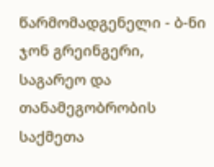წარმომადგენელი - ბ-ნი ჯონ გრეინგერი, საგარეო და თანამეგობრობის საქმეთა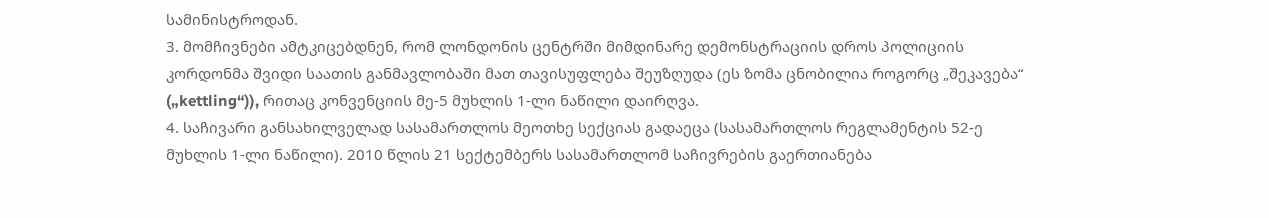სამინისტროდან.
3. მომჩივნები ამტკიცებდნენ, რომ ლონდონის ცენტრში მიმდინარე დემონსტრაციის დროს პოლიციის კორდონმა შვიდი საათის განმავლობაში მათ თავისუფლება შეუზღუდა (ეს ზომა ცნობილია როგორც „შეკავება“ („kettling“)), რითაც კონვენციის მე-5 მუხლის 1-ლი ნაწილი დაირღვა.
4. საჩივარი განსახილველად სასამართლოს მეოთხე სექციას გადაეცა (სასამართლოს რეგლამენტის 52-ე მუხლის 1-ლი ნაწილი). 2010 წლის 21 სექტემბერს სასამართლომ საჩივრების გაერთიანება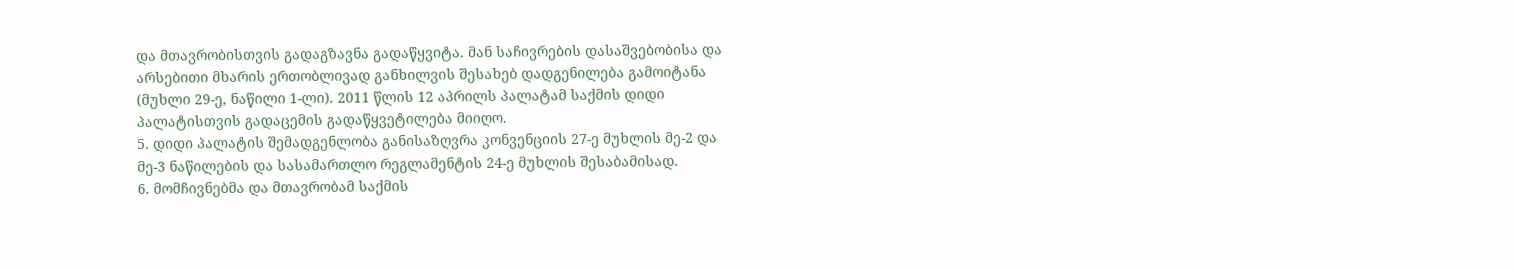და მთავრობისთვის გადაგზავნა გადაწყვიტა. მან საჩივრების დასაშვებობისა და არსებითი მხარის ერთობლივად განხილვის შესახებ დადგენილება გამოიტანა (მუხლი 29-ე, ნაწილი 1-ლი). 2011 წლის 12 აპრილს პალატამ საქმის დიდი პალატისთვის გადაცემის გადაწყვეტილება მიიღო.
5. დიდი პალატის შემადგენლობა განისაზღვრა კონვენციის 27-ე მუხლის მე-2 და მე-3 ნაწილების და სასამართლო რეგლამენტის 24-ე მუხლის შესაბამისად.
6. მომჩივნებმა და მთავრობამ საქმის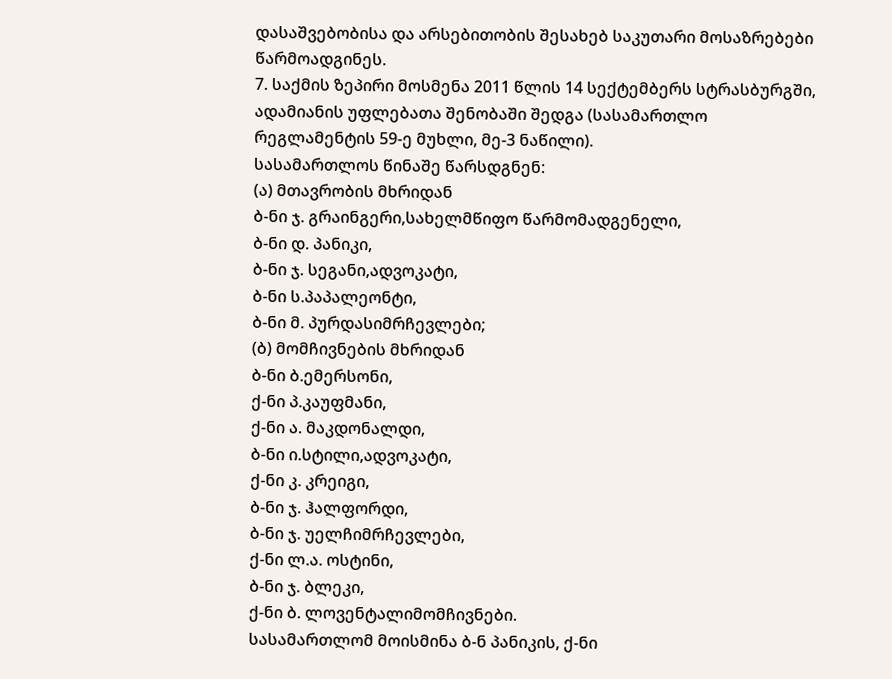დასაშვებობისა და არსებითობის შესახებ საკუთარი მოსაზრებები წარმოადგინეს.
7. საქმის ზეპირი მოსმენა 2011 წლის 14 სექტემბერს სტრასბურგში, ადამიანის უფლებათა შენობაში შედგა (სასამართლო რეგლამენტის 59-ე მუხლი, მე-3 ნაწილი).
სასამართლოს წინაშე წარსდგნენ:
(ა) მთავრობის მხრიდან
ბ-ნი ჯ. გრაინგერი,სახელმწიფო წარმომადგენელი,
ბ-ნი დ. პანიკი,
ბ-ნი ჯ. სეგანი,ადვოკატი,
ბ-ნი ს.პაპალეონტი,
ბ-ნი მ. პურდასიმრჩევლები;
(ბ) მომჩივნების მხრიდან
ბ-ნი ბ.ემერსონი,
ქ-ნი პ.კაუფმანი,
ქ-ნი ა. მაკდონალდი,
ბ-ნი ი.სტილი,ადვოკატი,
ქ-ნი კ. კრეიგი,
ბ-ნი ჯ. ჰალფორდი,
ბ-ნი ჯ. უელჩიმრჩევლები,
ქ-ნი ლ.ა. ოსტინი,
ბ-ნი ჯ. ბლეკი,
ქ-ნი ბ. ლოვენტალიმომჩივნები.
სასამართლომ მოისმინა ბ-ნ პანიკის, ქ-ნი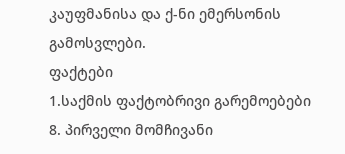კაუფმანისა და ქ-ნი ემერსონის
გამოსვლები.
ფაქტები
1.საქმის ფაქტობრივი გარემოებები
8. პირველი მომჩივანი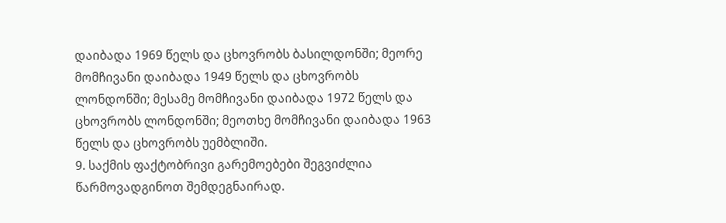დაიბადა 1969 წელს და ცხოვრობს ბასილდონში; მეორე მომჩივანი დაიბადა 1949 წელს და ცხოვრობს ლონდონში; მესამე მომჩივანი დაიბადა 1972 წელს და ცხოვრობს ლონდონში; მეოთხე მომჩივანი დაიბადა 1963 წელს და ცხოვრობს უემბლიში.
9. საქმის ფაქტობრივი გარემოებები შეგვიძლია წარმოვადგინოთ შემდეგნაირად.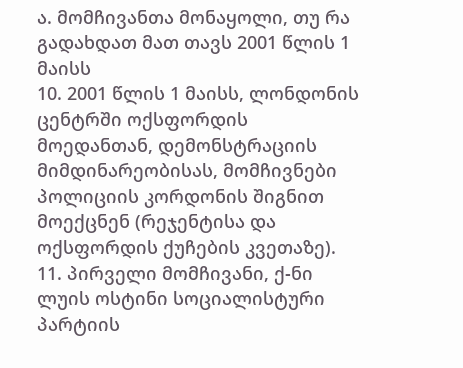ა. მომჩივანთა მონაყოლი, თუ რა გადახდათ მათ თავს 2001 წლის 1 მაისს
10. 2001 წლის 1 მაისს, ლონდონის ცენტრში ოქსფორდის მოედანთან, დემონსტრაციის მიმდინარეობისას, მომჩივნები პოლიციის კორდონის შიგნით მოექცნენ (რეჯენტისა და ოქსფორდის ქუჩების კვეთაზე).
11. პირველი მომჩივანი, ქ-ნი ლუის ოსტინი სოციალისტური პარტიის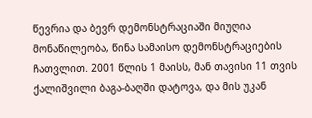წევრია და ბევრ დემონსტრაციაში მიუღია მონაწილეობა, წინა სამაისო დემონსტრაციების ჩათვლით. 2001 წლის 1 მაისს, მან თავისი 11 თვის ქალიშვილი ბაგა-ბაღში დატოვა, და მის უკან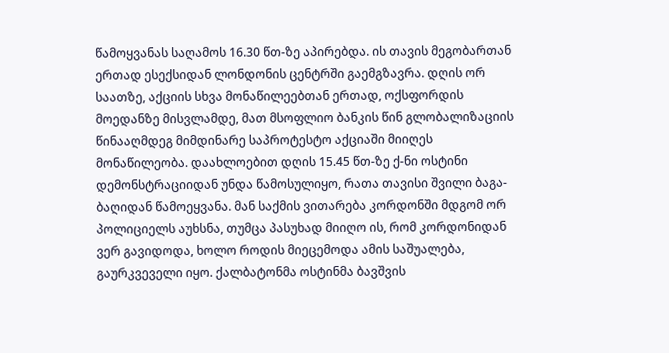წამოყვანას საღამოს 16.30 წთ-ზე აპირებდა. ის თავის მეგობართან ერთად ესექსიდან ლონდონის ცენტრში გაემგზავრა. დღის ორ საათზე, აქციის სხვა მონაწილეებთან ერთად, ოქსფორდის მოედანზე მისვლამდე, მათ მსოფლიო ბანკის წინ გლობალიზაციის წინააღმდეგ მიმდინარე საპროტესტო აქციაში მიიღეს მონაწილეობა. დაახლოებით დღის 15.45 წთ-ზე ქ-ნი ოსტინი დემონსტრაციიდან უნდა წამოსულიყო, რათა თავისი შვილი ბაგა-ბაღიდან წამოეყვანა. მან საქმის ვითარება კორდონში მდგომ ორ პოლიციელს აუხსნა, თუმცა პასუხად მიიღო ის, რომ კორდონიდან ვერ გავიდოდა, ხოლო როდის მიეცემოდა ამის საშუალება, გაურკვეველი იყო. ქალბატონმა ოსტინმა ბავშვის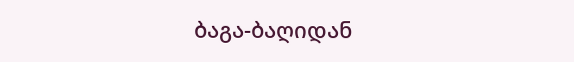ბაგა-ბაღიდან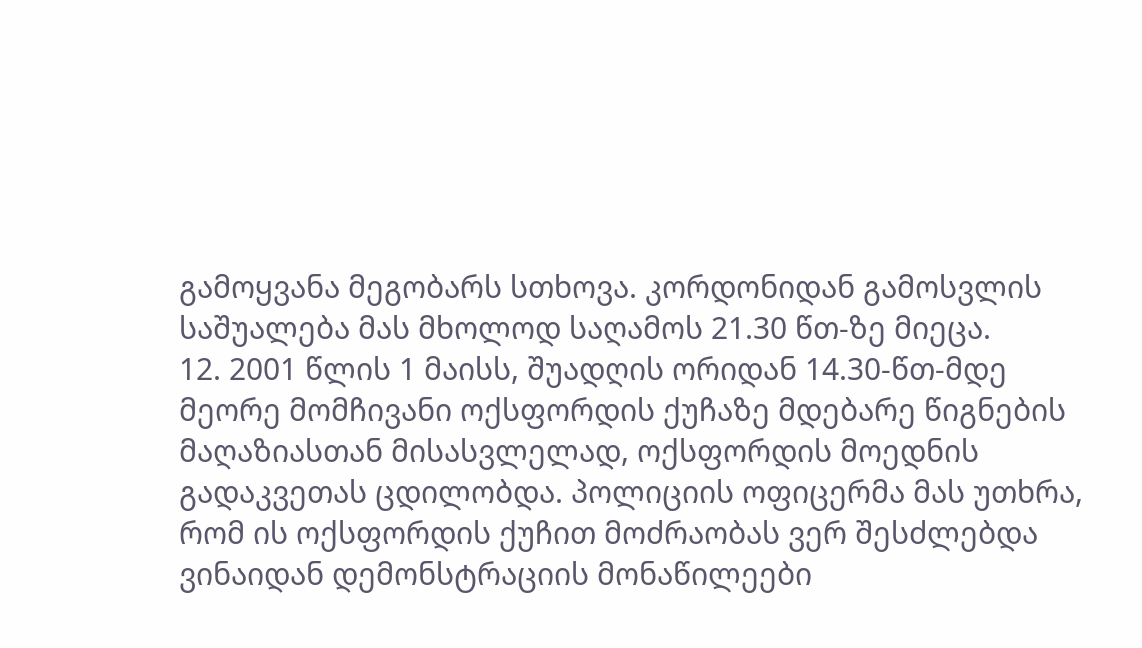გამოყვანა მეგობარს სთხოვა. კორდონიდან გამოსვლის საშუალება მას მხოლოდ საღამოს 21.30 წთ-ზე მიეცა.
12. 2001 წლის 1 მაისს, შუადღის ორიდან 14.30-წთ-მდე მეორე მომჩივანი ოქსფორდის ქუჩაზე მდებარე წიგნების მაღაზიასთან მისასვლელად, ოქსფორდის მოედნის გადაკვეთას ცდილობდა. პოლიციის ოფიცერმა მას უთხრა, რომ ის ოქსფორდის ქუჩით მოძრაობას ვერ შესძლებდა ვინაიდან დემონსტრაციის მონაწილეები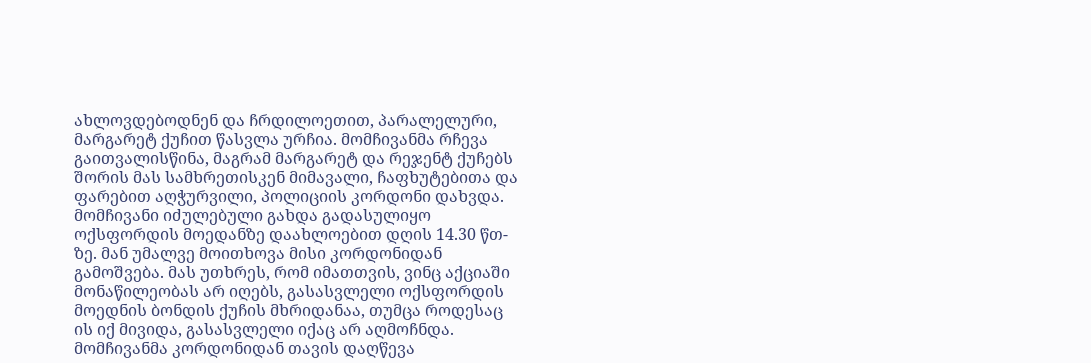ახლოვდებოდნენ და ჩრდილოეთით, პარალელური, მარგარეტ ქუჩით წასვლა ურჩია. მომჩივანმა რჩევა გაითვალისწინა, მაგრამ მარგარეტ და რეჯენტ ქუჩებს შორის მას სამხრეთისკენ მიმავალი, ჩაფხუტებითა და ფარებით აღჭურვილი, პოლიციის კორდონი დახვდა. მომჩივანი იძულებული გახდა გადასულიყო ოქსფორდის მოედანზე დაახლოებით დღის 14.30 წთ-ზე. მან უმალვე მოითხოვა მისი კორდონიდან გამოშვება. მას უთხრეს, რომ იმათთვის, ვინც აქციაში მონაწილეობას არ იღებს, გასასვლელი ოქსფორდის მოედნის ბონდის ქუჩის მხრიდანაა, თუმცა როდესაც ის იქ მივიდა, გასასვლელი იქაც არ აღმოჩნდა. მომჩივანმა კორდონიდან თავის დაღწევა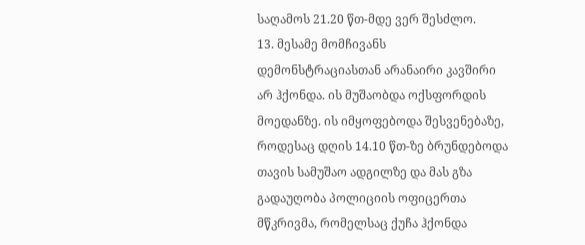საღამოს 21.20 წთ-მდე ვერ შესძლო.
13. მესამე მომჩივანს დემონსტრაციასთან არანაირი კავშირი არ ჰქონდა. ის მუშაობდა ოქსფორდის მოედანზე. ის იმყოფებოდა შესვენებაზე, როდესაც დღის 14.10 წთ-ზე ბრუნდებოდა თავის სამუშაო ადგილზე და მას გზა გადაუღობა პოლიციის ოფიცერთა მწკრივმა, რომელსაც ქუჩა ჰქონდა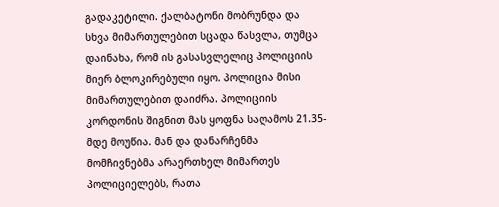გადაკეტილი. ქალბატონი მობრუნდა და სხვა მიმართულებით სცადა წასვლა, თუმცა დაინახა, რომ ის გასასვლელიც პოლიციის მიერ ბლოკირებული იყო. პოლიცია მისი მიმართულებით დაიძრა. პოლიციის კორდონის შიგნით მას ყოფნა საღამოს 21.35-მდე მოუწია. მან და დანარჩენმა მომჩივნებმა არაერთხელ მიმართეს პოლიციელებს, რათა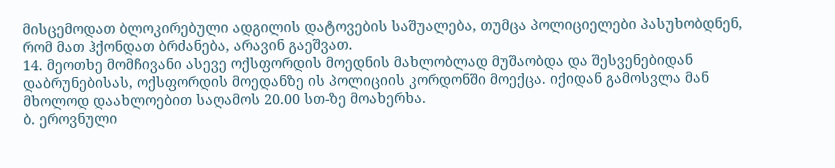მისცემოდათ ბლოკირებული ადგილის დატოვების საშუალება, თუმცა პოლიციელები პასუხობდნენ, რომ მათ ჰქონდათ ბრძანება, არავინ გაეშვათ.
14. მეოთხე მომჩივანი ასევე ოქსფორდის მოედნის მახლობლად მუშაობდა და შესვენებიდან დაბრუნებისას, ოქსფორდის მოედანზე ის პოლიციის კორდონში მოექცა. იქიდან გამოსვლა მან მხოლოდ დაახლოებით საღამოს 20.00 სთ-ზე მოახერხა.
ბ. ეროვნული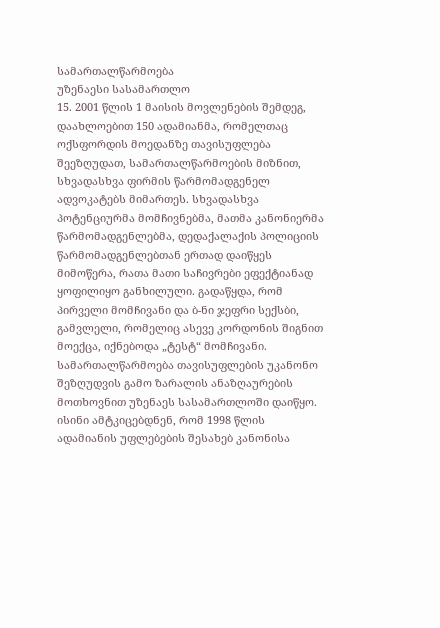სამართალწარმოება
უზენაესი სასამართლო
15. 2001 წლის 1 მაისის მოვლენების შემდეგ, დაახლოებით 150 ადამიანმა, რომელთაც ოქსფორდის მოედანზე თავისუფლება შეეზღუდათ, სამართალწარმოების მიზნით, სხვადასხვა ფირმის წარმომადგენელ ადვოკატებს მიმართეს. სხვადასხვა პოტენციურმა მომჩივნებმა, მათმა კანონიერმა წარმომადგენლებმა, დედაქალაქის პოლიციის წარმომადგენლებთან ერთად დაიწყეს მიმოწერა, რათა მათი საჩივრები ეფექტიანად ყოფილიყო განხილული. გადაწყდა, რომ პირველი მომჩივანი და ბ-ნი ჯეფრი სექსბი, გამვლელი, რომელიც ასევე კორდონის შიგნით მოექცა, იქნებოდა „ტესტ“ მომჩივანი. სამართალწარმოება თავისუფლების უკანონო შეზღუდვის გამო ზარალის ანაზღაურების მოთხოვნით უზენაეს სასამართლოში დაიწყო. ისინი ამტკიცებდნენ, რომ 1998 წლის ადამიანის უფლებების შესახებ კანონისა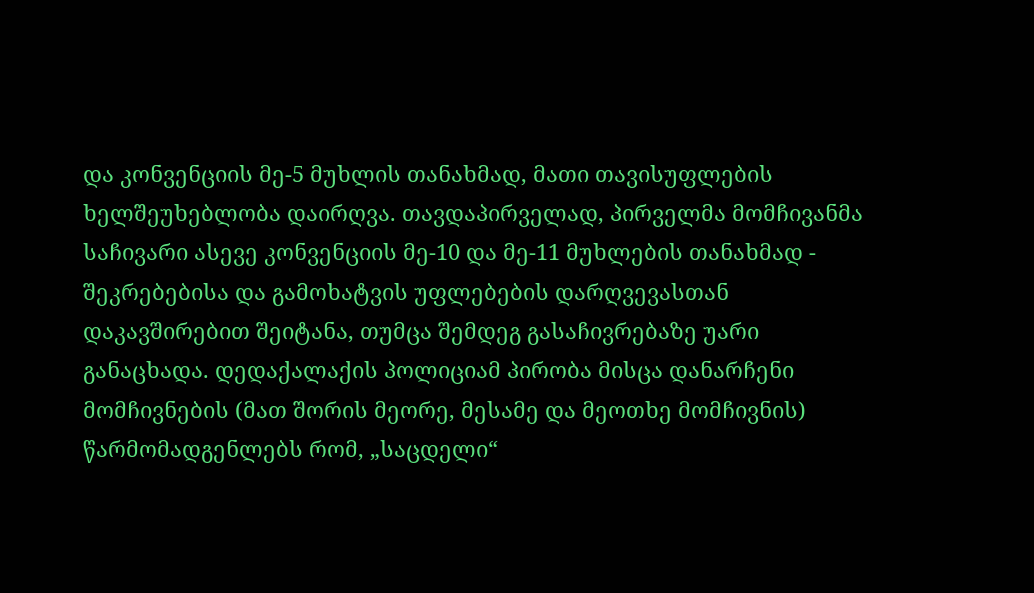და კონვენციის მე-5 მუხლის თანახმად, მათი თავისუფლების ხელშეუხებლობა დაირღვა. თავდაპირველად, პირველმა მომჩივანმა საჩივარი ასევე კონვენციის მე-10 და მე-11 მუხლების თანახმად - შეკრებებისა და გამოხატვის უფლებების დარღვევასთან დაკავშირებით შეიტანა, თუმცა შემდეგ გასაჩივრებაზე უარი განაცხადა. დედაქალაქის პოლიციამ პირობა მისცა დანარჩენი მომჩივნების (მათ შორის მეორე, მესამე და მეოთხე მომჩივნის) წარმომადგენლებს რომ, „საცდელი“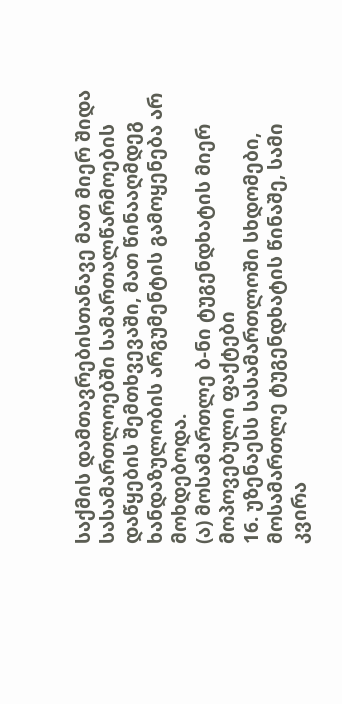საქმის დამთავრებისთანავე მათ მიერ შიდა სასამართლოებში სამართალწარმოების დაწყების შემთხვევაში, მათ წინააღმდეგ ხანდაზულობის არგუმენტის გამოყენება არ მოხდებოდა.
(ა) მოსამართლე ბ-ნი ტუგენდხატის მიერ მოპოვებული ფაქტები
16. უზენაესს სასამართლოში სხდომები, მოსამართლე ტუგენდხატის წინაშე, სამი კვირა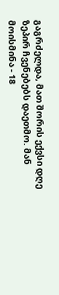გაგრძელდა, მათ შორის ექვსი დღე ზეპირ ჩვენებებს დაეთმო. მან მოისმინა - 18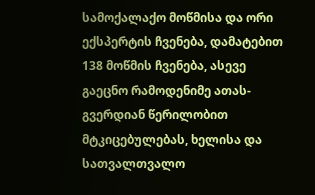სამოქალაქო მოწმისა და ორი ექსპერტის ჩვენება, დამატებით 138 მოწმის ჩვენება, ასევე გაეცნო რამოდენიმე ათას-გვერდიან წერილობით მტკიცებულებას, ხელისა და სათვალთვალო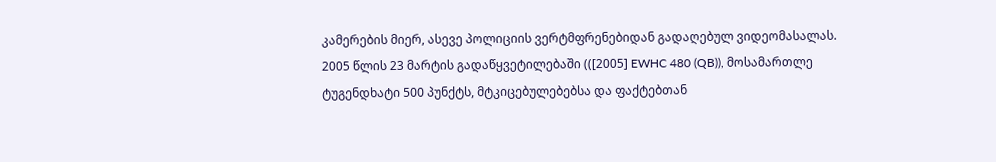კამერების მიერ, ასევე პოლიციის ვერტმფრენებიდან გადაღებულ ვიდეომასალას. 2005 წლის 23 მარტის გადაწყვეტილებაში (([2005] EWHC 480 (QB)), მოსამართლე ტუგენდხატი 500 პუნქტს, მტკიცებულებებსა და ფაქტებთან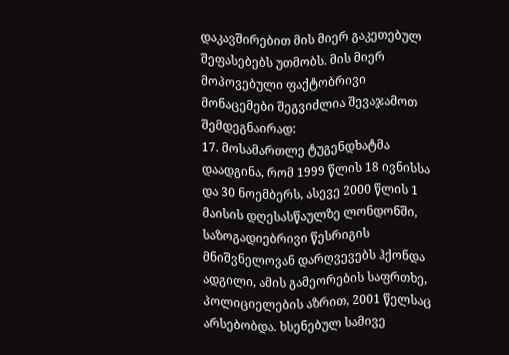დაკავშირებით მის მიერ გაკეთებულ შეფასებებს უთმობს. მის მიერ მოპოვებული ფაქტობრივი მონაცემები შეგვიძლია შევაჯამოთ შემდეგნაირად:
17. მოსამართლე ტუგენდხატმა დაადგინა, რომ 1999 წლის 18 ივნისსა და 30 ნოემბერს, ასევე 2000 წლის 1 მაისის დღესასწაულზე ლონდონში, საზოგადიებრივი წესრიგის მნიშვნელოვან დარღვევებს ჰქონდა ადგილი, ამის გამეორების საფრთხე, პოლიციელების აზრით, 2001 წელსაც არსებობდა. ხსენებულ სამივე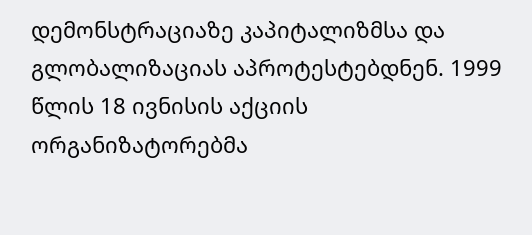დემონსტრაციაზე კაპიტალიზმსა და გლობალიზაციას აპროტესტებდნენ. 1999 წლის 18 ივნისის აქციის ორგანიზატორებმა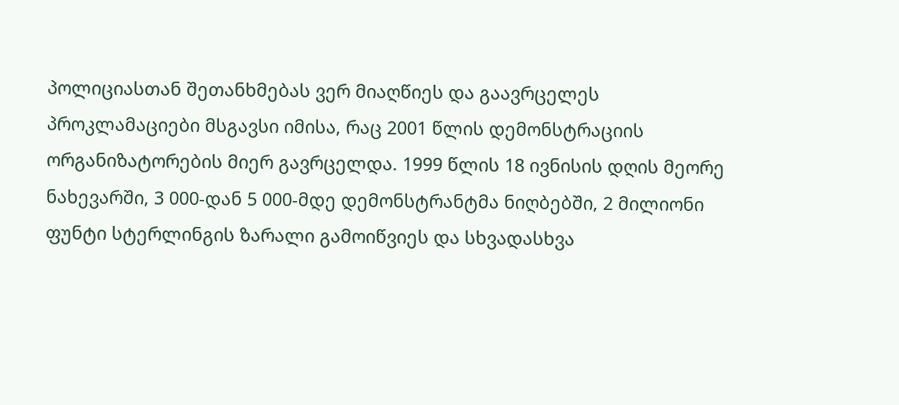პოლიციასთან შეთანხმებას ვერ მიაღწიეს და გაავრცელეს პროკლამაციები მსგავსი იმისა, რაც 2001 წლის დემონსტრაციის ორგანიზატორების მიერ გავრცელდა. 1999 წლის 18 ივნისის დღის მეორე ნახევარში, 3 000-დან 5 000-მდე დემონსტრანტმა ნიღბებში, 2 მილიონი ფუნტი სტერლინგის ზარალი გამოიწვიეს და სხვადასხვა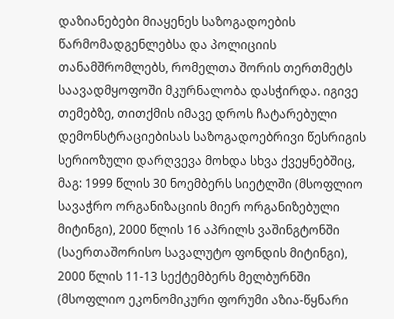დაზიანებები მიაყენეს საზოგადოების წარმომადგენლებსა და პოლიციის თანამშრომლებს, რომელთა შორის თერთმეტს საავადმყოფოში მკურნალობა დასჭირდა. იგივე თემებზე, თითქმის იმავე დროს ჩატარებული დემონსტრაციებისას საზოგადოებრივი წესრიგის სერიოზული დარღვევა მოხდა სხვა ქვეყნებშიც, მაგ: 1999 წლის 30 ნოემბერს სიეტლში (მსოფლიო სავაჭრო ორგანიზაციის მიერ ორგანიზებული მიტინგი), 2000 წლის 16 აპრილს ვაშინგტონში (საერთაშორისო სავალუტო ფონდის მიტინგი), 2000 წლის 11-13 სექტემბერს მელბურნში (მსოფლიო ეკონომიკური ფორუმი აზია-წყნარი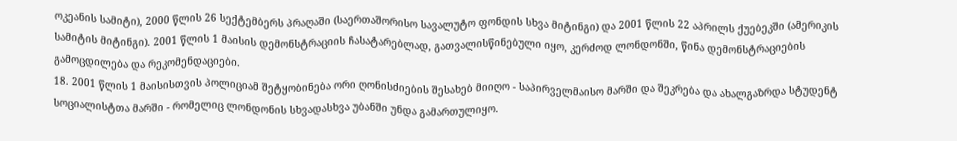ოკეანის სამიტი), 2000 წლის 26 სექტემბერს პრაღაში (საერთაშორისო სავალუტო ფონდის სხვა მიტინგი) და 2001 წლის 22 აპრილს ქუებეკში (ამერიკის სამიტის მიტინგი). 2001 წლის 1 მაისის დემონსტრაციის ჩასატარებლად, გათვალისწინებული იყო, კერძოდ ლონდონში, წინა დემონსტრაციების გამოცდილება და რეკომენდაციები.
18. 2001 წლის 1 მაისისთვის პოლიციამ შეტყობინება ორი ღონისძიების შესახებ მიიღო - საპირველმაისო მარში და შეკრება და ახალგაზრდა სტუდენტ სოციალისტთა მარში - რომელიც ლონდონის სხვადასხვა უბანში უნდა გამართულიყო.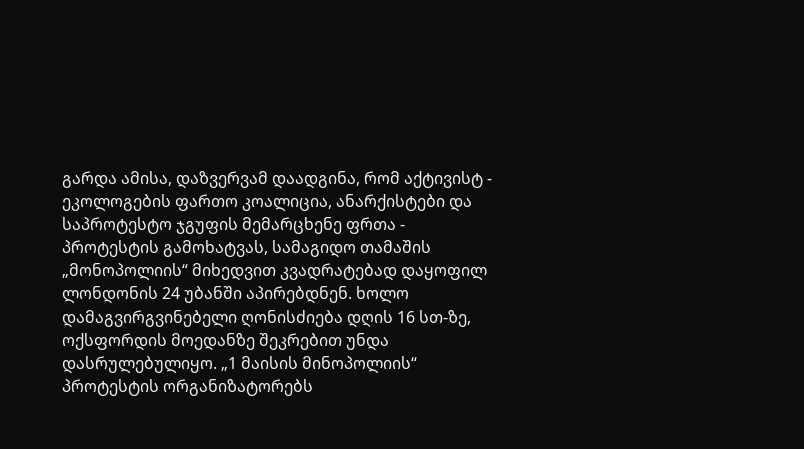გარდა ამისა, დაზვერვამ დაადგინა, რომ აქტივისტ - ეკოლოგების ფართო კოალიცია, ანარქისტები და საპროტესტო ჯგუფის მემარცხენე ფრთა - პროტესტის გამოხატვას, სამაგიდო თამაშის „მონოპოლიის“ მიხედვით კვადრატებად დაყოფილ ლონდონის 24 უბანში აპირებდნენ. ხოლო დამაგვირგვინებელი ღონისძიება დღის 16 სთ-ზე, ოქსფორდის მოედანზე შეკრებით უნდა დასრულებულიყო. „1 მაისის მინოპოლიის“ პროტესტის ორგანიზატორებს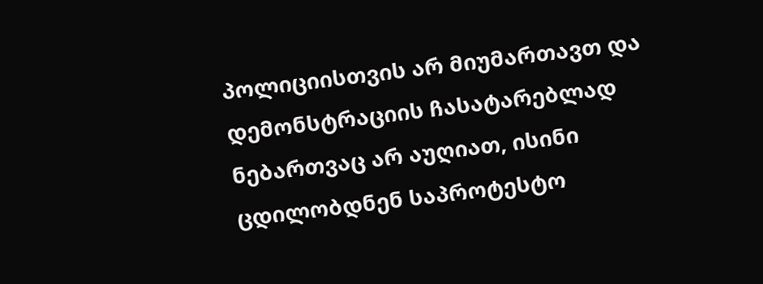პოლიციისთვის არ მიუმართავთ და დემონსტრაციის ჩასატარებლად ნებართვაც არ აუღიათ, ისინი ცდილობდნენ საპროტესტო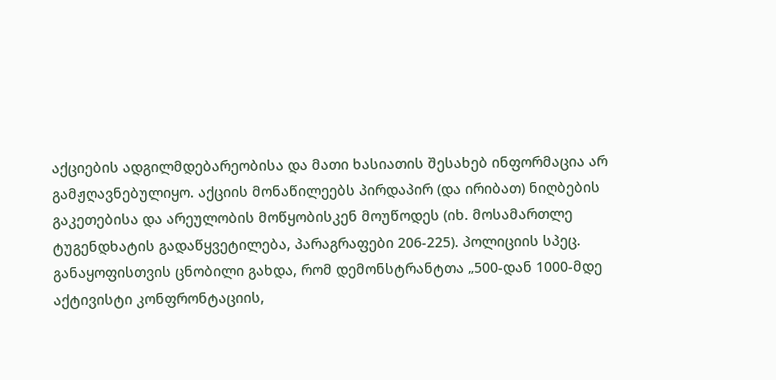აქციების ადგილმდებარეობისა და მათი ხასიათის შესახებ ინფორმაცია არ გამჟღავნებულიყო. აქციის მონაწილეებს პირდაპირ (და ირიბათ) ნიღბების გაკეთებისა და არეულობის მოწყობისკენ მოუწოდეს (იხ. მოსამართლე ტუგენდხატის გადაწყვეტილება, პარაგრაფები 206-225). პოლიციის სპეც. განაყოფისთვის ცნობილი გახდა, რომ დემონსტრანტთა „500-დან 1000-მდე აქტივისტი კონფრონტაციის,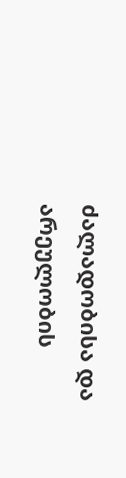ძალადობისა და არეულობის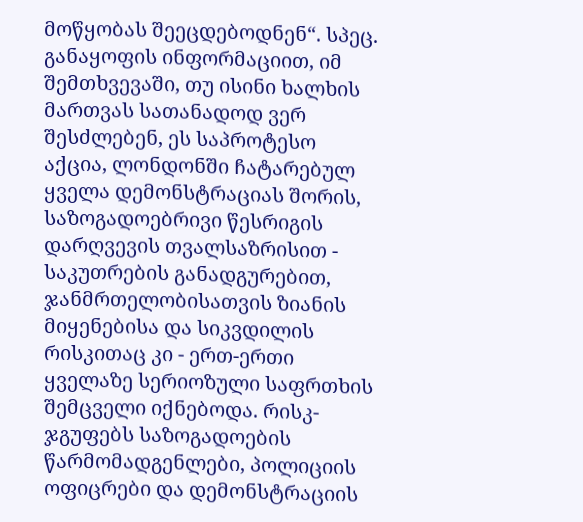მოწყობას შეეცდებოდნენ“. სპეც. განაყოფის ინფორმაციით, იმ შემთხვევაში, თუ ისინი ხალხის მართვას სათანადოდ ვერ შესძლებენ, ეს საპროტესო აქცია, ლონდონში ჩატარებულ ყველა დემონსტრაციას შორის, საზოგადოებრივი წესრიგის დარღვევის თვალსაზრისით - საკუთრების განადგურებით, ჯანმრთელობისათვის ზიანის მიყენებისა და სიკვდილის რისკითაც კი - ერთ-ერთი ყველაზე სერიოზული საფრთხის შემცველი იქნებოდა. რისკ-ჯგუფებს საზოგადოების წარმომადგენლები, პოლიციის ოფიცრები და დემონსტრაციის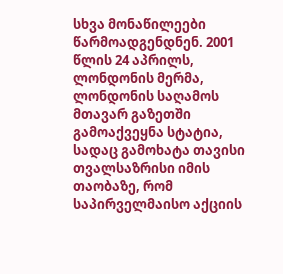სხვა მონაწილეები წარმოადგენდნენ. 2001 წლის 24 აპრილს, ლონდონის მერმა, ლონდონის საღამოს მთავარ გაზეთში გამოაქვეყნა სტატია, სადაც გამოხატა თავისი თვალსაზრისი იმის თაობაზე, რომ საპირველმაისო აქციის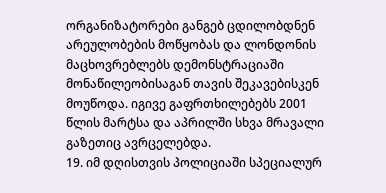ორგანიზატორები განგებ ცდილობდნენ არეულობების მოწყობას და ლონდონის მაცხოვრებლებს დემონსტრაციაში მონაწილეობისაგან თავის შეკავებისკენ მოუწოდა. იგივე გაფრთხილებებს 2001 წლის მარტსა და აპრილში სხვა მრავალი გაზეთიც ავრცელებდა.
19. იმ დღისთვის პოლიციაში სპეციალურ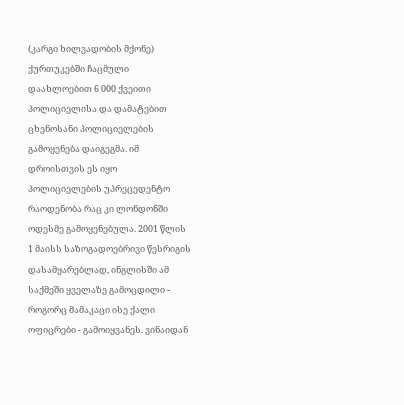(კარგი ხილვადობის მქონე) ქურთუკებში ჩაცმული დაახლოებით 6 000 ქვეითი პოლიციელისა და დამატებით ცხენოსანი პოლიციელების გამოყენება დაიგეგმა. იმ დროისთვის ეს იყო პოლიციელების უპრეცედენტო რაოდენობა რაც კი ლონდონში ოდესმე გამოყენებულა. 2001 წლის 1 მაისს საზოგადოებრივი წესრიგის დასამყარებლად, ინგლისში ამ საქმეში ყველაზე გამოცდილი - როგორც მამაკაცი ისე ქალი ოფიცრები - გამოიყვანეს. ვინაიდან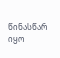წინასწარ იყო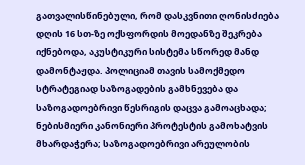გათვალისწინებული, რომ დასკვნითი ღონისძიება დღის 16 სთ-ზე ოქსფორდის მოედანზე შეკრება იქნებოდა, აკუსტიკური სისტემა სწორედ მანდ დამონტაჟდა. პოლიციამ თავის სამოქმედო სტრატეგიად საზოგადების გამხნევება და საზოგადოებრივი წესრიგის დაცვა გამოაცხადა; ნებისმიერი კანონიერი პროტესტის გამოხატვის მხარდაჭერა; საზოგადოებრივი არეულობის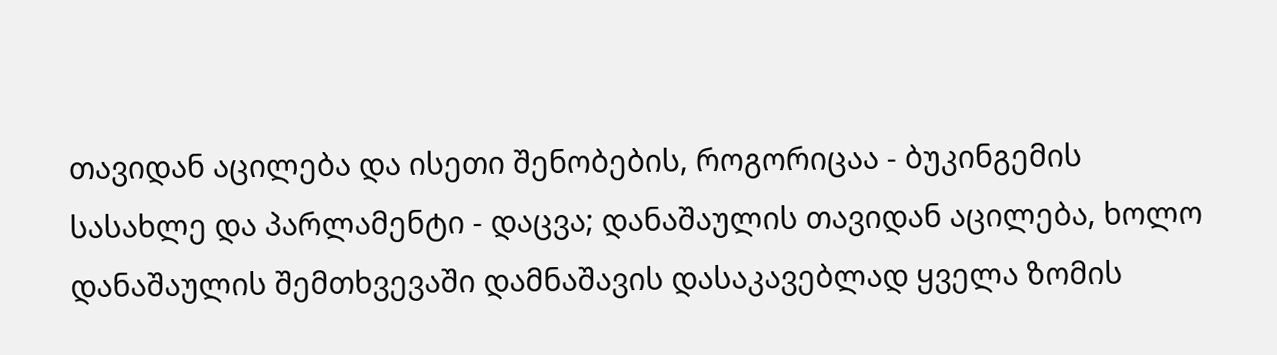თავიდან აცილება და ისეთი შენობების, როგორიცაა - ბუკინგემის სასახლე და პარლამენტი - დაცვა; დანაშაულის თავიდან აცილება, ხოლო დანაშაულის შემთხვევაში დამნაშავის დასაკავებლად ყველა ზომის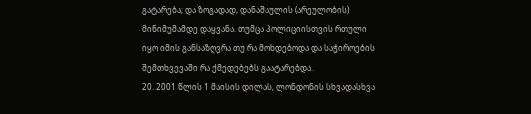გატარება; და ზოგადად, დანაშაულის (არეულობის) მინიმუმამდე დაყვანა. თუმცა პოლიციისთვის რთული იყო იმის განსაზღვრა თუ რა მოხდებოდა და საჭიროების შემთხვევაში რა ქმედებებს გაატარებდა.
20. 2001 წლის 1 მაისის დილას, ლონდონის სხვადასხვა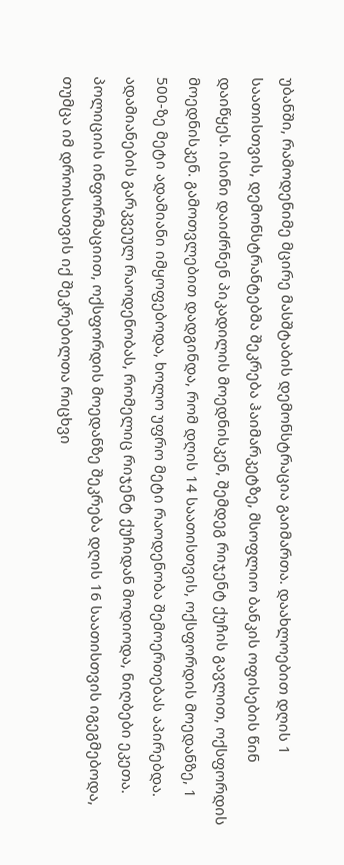უბანში, რამოდენიმე მცირე მასშტაბის დემონსტრაცია გაიმართა. დაახლოებით დღის 1 საათისთვის, დემონსტრანტებმა შეკრება ჰაიმარკეტზე, მსოფლიო ბანკის ოფისების წინ დაიწყეს. ისინი დაიძრნენ პიკადილის მოედნისკენ, შემდეგ რიჯენტ ქუჩის გავლით, ოქსფორდის მოედნისკენ. გამოთვლებით დადგინდა, რომ დღის 14 საათისთვის, ოქსფორდის მოედანზე, 1 500-ზე მეტი ადამიანი იმყოფებოდა, ხოლო უფრო მეტი რაოდენობა შემოერთებას აპირებდა. ადამიანების გარკვეულ რაოდენობას, რომელიც რიჯენტ ქუჩიდან მოდიოდა, ნიღბები ეკეთა. პოლიციის ინფორმაციით, ოქსფორდის მოედანზე შეკრება დღის 16 საათისთვის იგეგმებოდა, თუმცა იმ დროისათვის იქ შეკრებილთა რიცხვი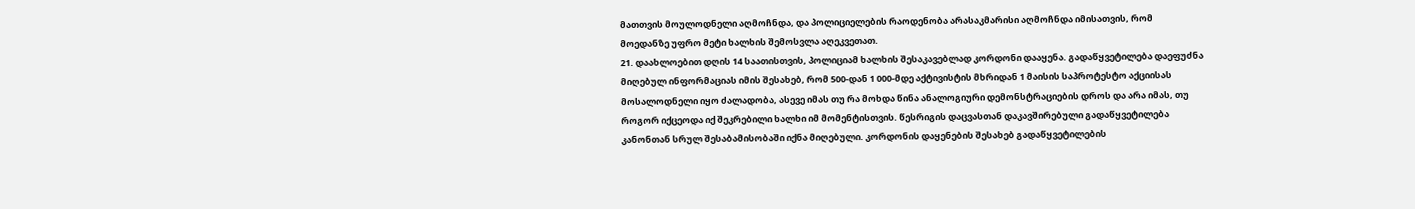მათთვის მოულოდნელი აღმოჩნდა, და პოლიციელების რაოდენობა არასაკმარისი აღმოჩნდა იმისათვის, რომ მოედანზე უფრო მეტი ხალხის შემოსვლა აღეკვეთათ.
21. დაახლოებით დღის 14 საათისთვის, პოლიციამ ხალხის შესაკავებლად კორდონი დააყენა. გადაწყვეტილება დაეფუძნა მიღებულ ინფორმაციას იმის შესახებ, რომ 500-დან 1 000-მდე აქტივისტის მხრიდან 1 მაისის საპროტესტო აქციისას მოსალოდნელი იყო ძალადობა, ასევე იმას თუ რა მოხდა წინა ანალოგიური დემონსტრაციების დროს და არა იმას, თუ როგორ იქცეოდა იქ შეკრებილი ხალხი იმ მომენტისთვის. წესრიგის დაცვასთან დაკავშირებული გადაწყვეტილება კანონთან სრულ შესაბამისობაში იქნა მიღებული. კორდონის დაყენების შესახებ გადაწყვეტილების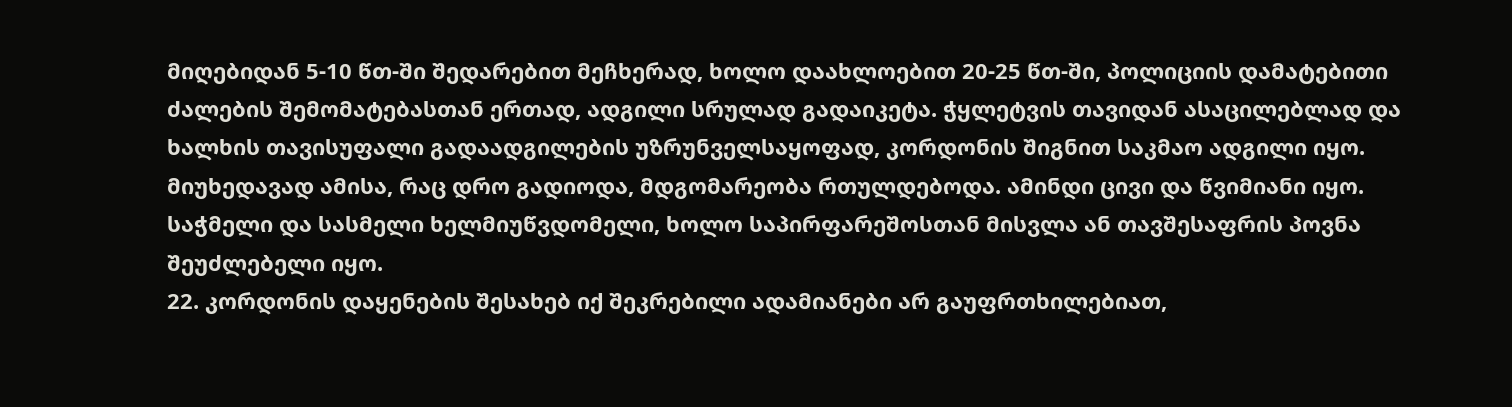მიღებიდან 5-10 წთ-ში შედარებით მეჩხერად, ხოლო დაახლოებით 20-25 წთ-ში, პოლიციის დამატებითი ძალების შემომატებასთან ერთად, ადგილი სრულად გადაიკეტა. ჭყლეტვის თავიდან ასაცილებლად და ხალხის თავისუფალი გადაადგილების უზრუნველსაყოფად, კორდონის შიგნით საკმაო ადგილი იყო. მიუხედავად ამისა, რაც დრო გადიოდა, მდგომარეობა რთულდებოდა. ამინდი ცივი და წვიმიანი იყო. საჭმელი და სასმელი ხელმიუწვდომელი, ხოლო საპირფარეშოსთან მისვლა ან თავშესაფრის პოვნა შეუძლებელი იყო.
22. კორდონის დაყენების შესახებ იქ შეკრებილი ადამიანები არ გაუფრთხილებიათ,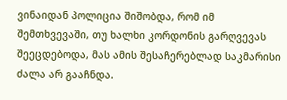ვინაიდან პოლიცია შიშობდა, რომ იმ შემთხვევაში, თუ ხალხი კორდონის გარღვევას შეეცდებოდა, მას ამის შესაჩერებლად საკმარისი ძალა არ გააჩნდა.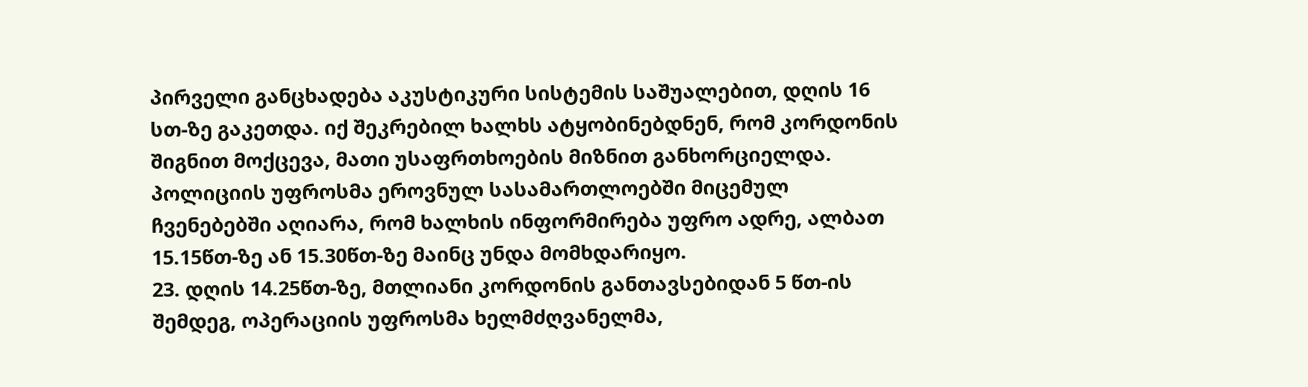პირველი განცხადება აკუსტიკური სისტემის საშუალებით, დღის 16 სთ-ზე გაკეთდა. იქ შეკრებილ ხალხს ატყობინებდნენ, რომ კორდონის შიგნით მოქცევა, მათი უსაფრთხოების მიზნით განხორციელდა. პოლიციის უფროსმა ეროვნულ სასამართლოებში მიცემულ ჩვენებებში აღიარა, რომ ხალხის ინფორმირება უფრო ადრე, ალბათ 15.15წთ-ზე ან 15.30წთ-ზე მაინც უნდა მომხდარიყო.
23. დღის 14.25წთ-ზე, მთლიანი კორდონის განთავსებიდან 5 წთ-ის შემდეგ, ოპერაციის უფროსმა ხელმძღვანელმა,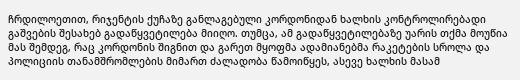ჩრდილოეთით, რიჯენტის ქუჩაზე განლაგებული კორდონიდან ხალხის კონტროლირებადი გაშვების შესახებ გადაწყვეტილება მიიღო. თუმცა, ამ გადაწყვეტილებაზე უარის თქმა მოუწია მას შემდეგ, რაც კორდონის შიგნით და გარეთ მყოფმა ადამიანებმა რაკეტების სროლა და პოლიციის თანამშრომლების მიმართ ძალადობა წამოიწყეს, ასევე ხალხის მასამ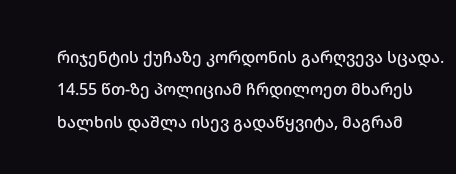რიჯენტის ქუჩაზე კორდონის გარღვევა სცადა. 14.55 წთ-ზე პოლიციამ ჩრდილოეთ მხარეს ხალხის დაშლა ისევ გადაწყვიტა, მაგრამ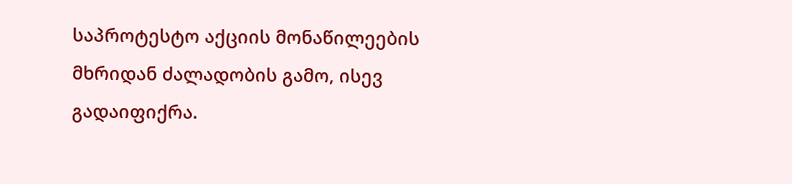საპროტესტო აქციის მონაწილეების მხრიდან ძალადობის გამო, ისევ გადაიფიქრა.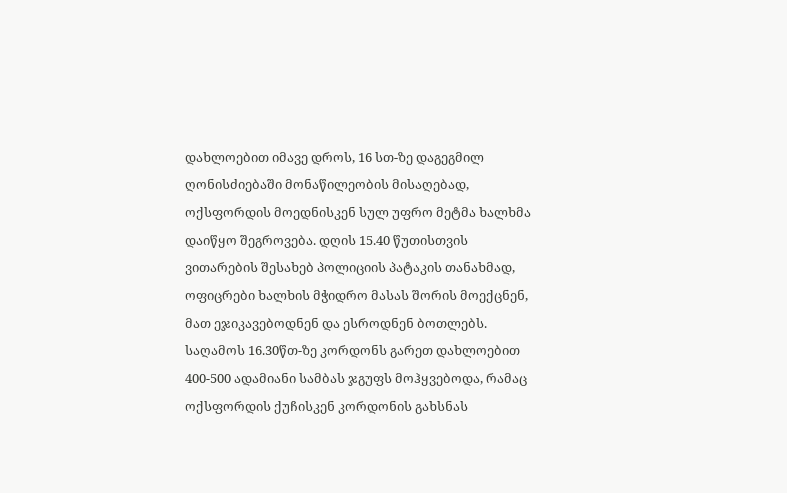დახლოებით იმავე დროს, 16 სთ-ზე დაგეგმილ ღონისძიებაში მონაწილეობის მისაღებად, ოქსფორდის მოედნისკენ სულ უფრო მეტმა ხალხმა დაიწყო შეგროვება. დღის 15.40 წუთისთვის ვითარების შესახებ პოლიციის პატაკის თანახმად, ოფიცრები ხალხის მჭიდრო მასას შორის მოექცნენ, მათ ეჯიკავებოდნენ და ესროდნენ ბოთლებს. საღამოს 16.30წთ-ზე კორდონს გარეთ დახლოებით 400-500 ადამიანი სამბას ჯგუფს მოჰყვებოდა, რამაც ოქსფორდის ქუჩისკენ კორდონის გახსნას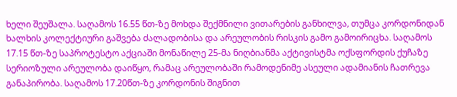ხელი შეუშალა. საღამოს 16.55 წთ-ზე მოხდა შექმნილი ვითარების განხილვა, თუმცა კორდონიდან ხალხის კოლექტიური გაშვება ძალადობისა და არეულობის რისკის გამო გამოირიცხა. საღამოს 17.15 წთ-ზე საპროტესტო აქციაში მონაწილე 25-მა ნიღბიანმა აქტივისტმა ოქსფორდის ქუჩაზე სერიოზული არეულობა დაიწყო, რამაც არეულობაში რამოდენიმე ასეული ადამიანის ჩათრევა განაპირობა. საღამოს 17.20წთ-ზე კორდონის შიგნით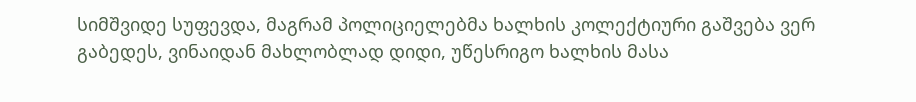სიმშვიდე სუფევდა, მაგრამ პოლიციელებმა ხალხის კოლექტიური გაშვება ვერ გაბედეს, ვინაიდან მახლობლად დიდი, უწესრიგო ხალხის მასა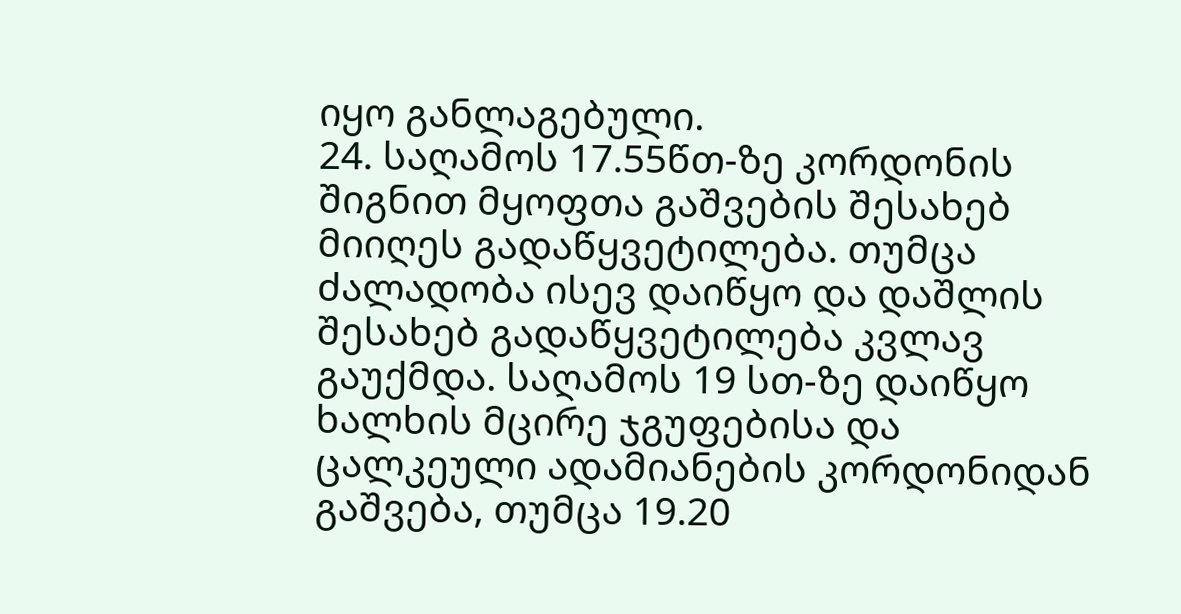იყო განლაგებული.
24. საღამოს 17.55წთ-ზე კორდონის შიგნით მყოფთა გაშვების შესახებ მიიღეს გადაწყვეტილება. თუმცა ძალადობა ისევ დაიწყო და დაშლის შესახებ გადაწყვეტილება კვლავ გაუქმდა. საღამოს 19 სთ-ზე დაიწყო ხალხის მცირე ჯგუფებისა და ცალკეული ადამიანების კორდონიდან გაშვება, თუმცა 19.20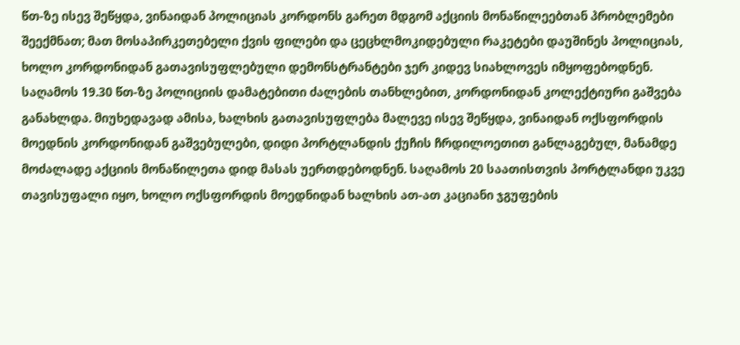წთ-ზე ისევ შეწყდა, ვინაიდან პოლიციას კორდონს გარეთ მდგომ აქციის მონაწილეებთან პრობლემები შეექმნათ; მათ მოსაპირკეთებელი ქვის ფილები და ცეცხლმოკიდებული რაკეტები დაუშინეს პოლიციას, ხოლო კორდონიდან გათავისუფლებული დემონსტრანტები ჯერ კიდევ სიახლოვეს იმყოფებოდნენ. საღამოს 19.30 წთ-ზე პოლიციის დამატებითი ძალების თანხლებით, კორდონიდან კოლექტიური გაშვება განახლდა. მიუხედავად ამისა, ხალხის გათავისუფლება მალევე ისევ შეწყდა, ვინაიდან ოქსფორდის მოედნის კორდონიდან გაშვებულები, დიდი პორტლანდის ქუჩის ჩრდილოეთით განლაგებულ, მანამდე მოძალადე აქციის მონაწილეთა დიდ მასას უერთდებოდნენ. საღამოს 20 საათისთვის პორტლანდი უკვე თავისუფალი იყო, ხოლო ოქსფორდის მოედნიდან ხალხის ათ-ათ კაციანი ჯგუფების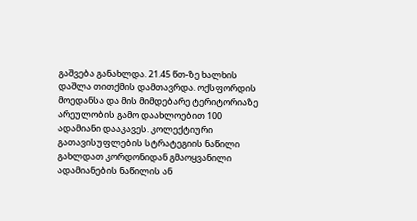გაშვება განახლდა. 21.45 წთ-ზე ხალხის დაშლა თითქმის დამთავრდა. ოქსფორდის მოედანსა და მის მიმდებარე ტერიტორიაზე არეულობის გამო დაახლოებით 100 ადამიანი დააკავეს. კოლექტიური გათავისუფლების სტრატეგიის ნაწილი გახლდათ კორდონიდან გმაოყვანილი ადამიანების ნაწილის ან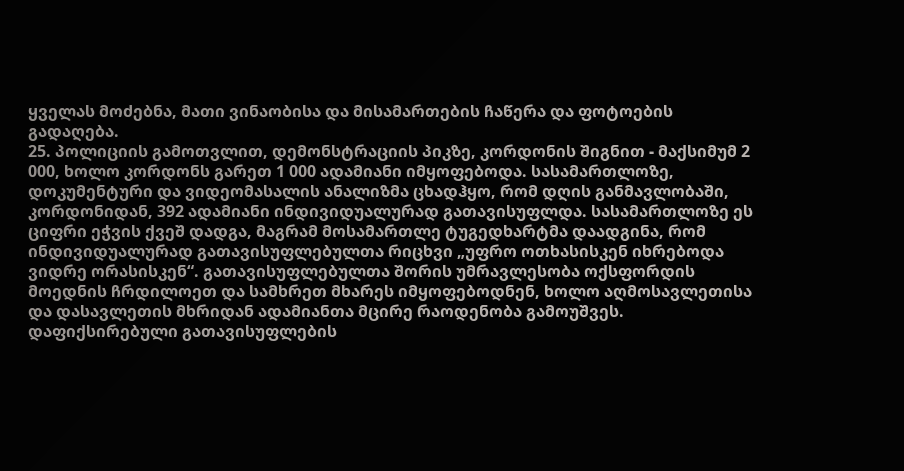ყველას მოძებნა, მათი ვინაობისა და მისამართების ჩაწერა და ფოტოების გადაღება.
25. პოლიციის გამოთვლით, დემონსტრაციის პიკზე, კორდონის შიგნით - მაქსიმუმ 2 000, ხოლო კორდონს გარეთ 1 000 ადამიანი იმყოფებოდა. სასამართლოზე, დოკუმენტური და ვიდეომასალის ანალიზმა ცხადჰყო, რომ დღის განმავლობაში, კორდონიდან, 392 ადამიანი ინდივიდუალურად გათავისუფლდა. სასამართლოზე ეს ციფრი ეჭვის ქვეშ დადგა, მაგრამ მოსამართლე ტუგედხარტმა დაადგინა, რომ ინდივიდუალურად გათავისუფლებულთა რიცხვი „უფრო ოთხასისკენ იხრებოდა ვიდრე ორასისკენ“. გათავისუფლებულთა შორის უმრავლესობა ოქსფორდის მოედნის ჩრდილოეთ და სამხრეთ მხარეს იმყოფებოდნენ, ხოლო აღმოსავლეთისა და დასავლეთის მხრიდან ადამიანთა მცირე რაოდენობა გამოუშვეს. დაფიქსირებული გათავისუფლების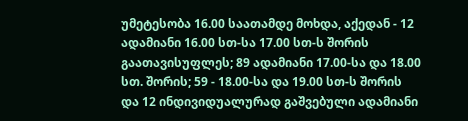უმეტესობა 16.00 საათამდე მოხდა, აქედან - 12 ადამიანი 16.00 სთ-სა 17.00 სთ-ს შორის გაათავისუფლეს; 89 ადამიანი 17.00-სა და 18.00 სთ. შორის; 59 - 18.00-სა და 19.00 სთ-ს შორის და 12 ინდივიდუალურად გაშვებული ადამიანი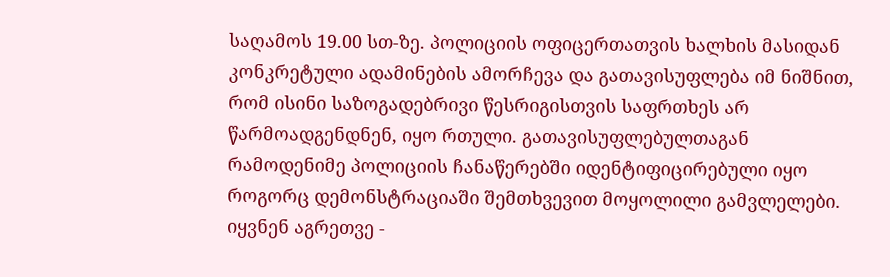საღამოს 19.00 სთ-ზე. პოლიციის ოფიცერთათვის ხალხის მასიდან კონკრეტული ადამინების ამორჩევა და გათავისუფლება იმ ნიშნით, რომ ისინი საზოგადებრივი წესრიგისთვის საფრთხეს არ წარმოადგენდნენ, იყო რთული. გათავისუფლებულთაგან რამოდენიმე პოლიციის ჩანაწერებში იდენტიფიცირებული იყო როგორც დემონსტრაციაში შემთხვევით მოყოლილი გამვლელები. იყვნენ აგრეთვე -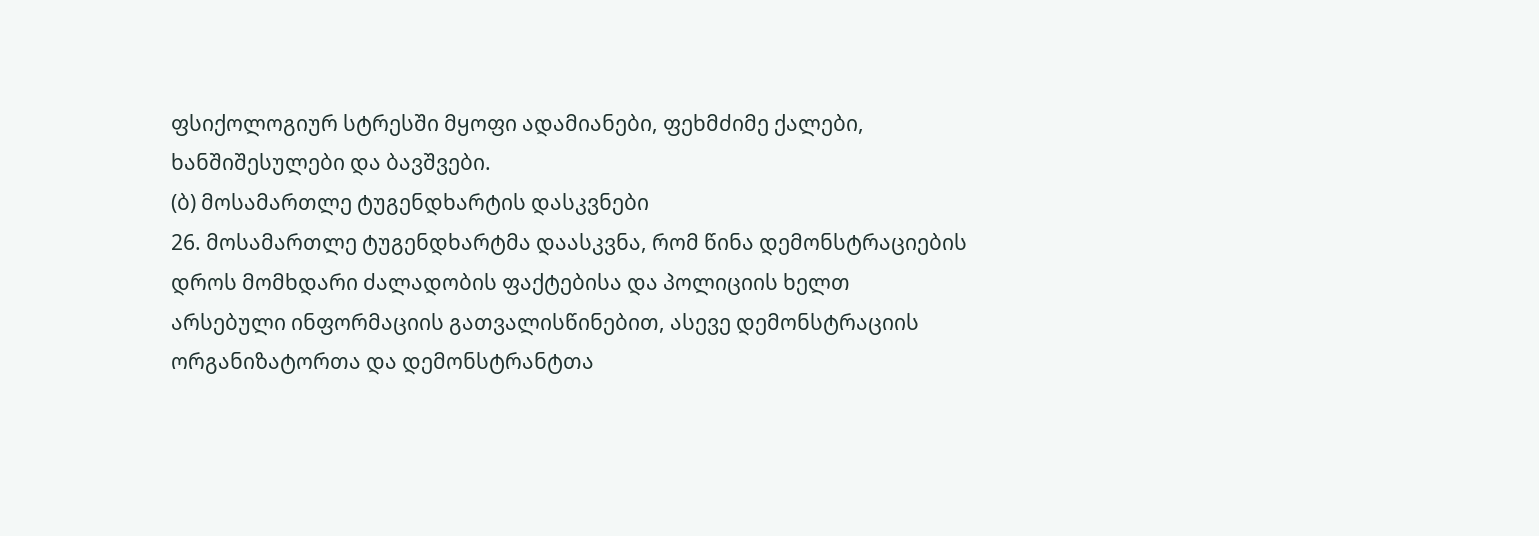ფსიქოლოგიურ სტრესში მყოფი ადამიანები, ფეხმძიმე ქალები, ხანშიშესულები და ბავშვები.
(ბ) მოსამართლე ტუგენდხარტის დასკვნები
26. მოსამართლე ტუგენდხარტმა დაასკვნა, რომ წინა დემონსტრაციების დროს მომხდარი ძალადობის ფაქტებისა და პოლიციის ხელთ არსებული ინფორმაციის გათვალისწინებით, ასევე დემონსტრაციის ორგანიზატორთა და დემონსტრანტთა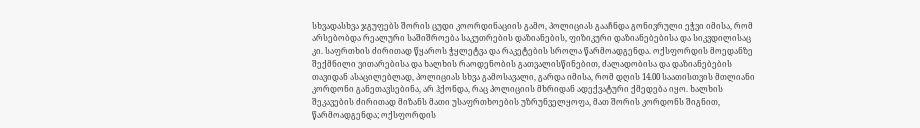სხვადასხვა ჯგუფებს შორის ცუდი კოორდინაციის გამო, პოლიციას გააჩნდა გონივრული ეჭვი იმისა, რომ არსებობდა რეალური საშიშროება საკუთრების დაზიანების, ფიზიკური დაზიანებებისა და სიკვდილისაც კი. საფრთხის ძირითად წყაროს ჭყლეტვა და რაკეტების სროლა წარმოადგენდა. ოქსფორდის მოედანზე შექმნილი ვითარებისა და ხალხის რაოდენობის გათვალისწინებით, ძალადობისა და დაზიანებების თავიდან ასაცილებლად, პოლიციას სხვა გამოსავალი, გარდა იმისა, რომ დღის 14.00 საათისთვის მთლიანი კორდონი განეთავსებინა, არ ჰქონდა, რაც პოლიციის მხრიდან ადექვატური ქმედება იყო. ხალხის შეკავების ძირითად მიზანს მათი უსაფრთხოების უზრუნველყოფა, მათ შორის კორდონს შიგნით, წარმოადგენდა; ოქსფორდის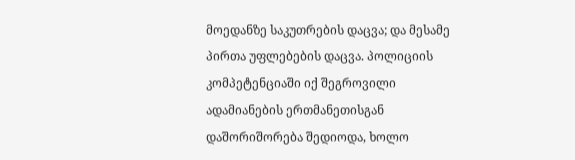მოედანზე საკუთრების დაცვა; და მესამე პირთა უფლებების დაცვა. პოლიციის კომპეტენციაში იქ შეგროვილი ადამიანების ერთმანეთისგან დაშორიშორება შედიოდა, ხოლო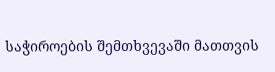საჭიროების შემთხვევაში მათთვის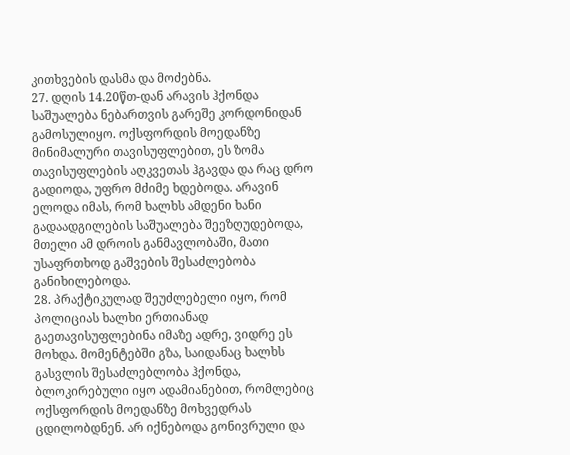კითხვების დასმა და მოძებნა.
27. დღის 14.20წთ-დან არავის ჰქონდა საშუალება ნებართვის გარეშე კორდონიდან გამოსულიყო. ოქსფორდის მოედანზე მინიმალური თავისუფლებით, ეს ზომა თავისუფლების აღკვეთას ჰგავდა და რაც დრო გადიოდა, უფრო მძიმე ხდებოდა. არავინ ელოდა იმას, რომ ხალხს ამდენი ხანი გადაადგილების საშუალება შეეზღუდებოდა, მთელი ამ დროის განმავლობაში, მათი უსაფრთხოდ გაშვების შესაძლებობა განიხილებოდა.
28. პრაქტიკულად შეუძლებელი იყო, რომ პოლიციას ხალხი ერთიანად გაეთავისუფლებინა იმაზე ადრე, ვიდრე ეს მოხდა. მომენტებში გზა, საიდანაც ხალხს გასვლის შესაძლებლობა ჰქონდა, ბლოკირებული იყო ადამიანებით, რომლებიც ოქსფორდის მოედანზე მოხვედრას ცდილობდნენ. არ იქნებოდა გონივრული და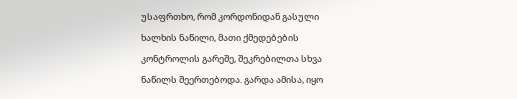უსაფრთხო, რომ კორდონიდან გასული ხალხის ნაწილი, მათი ქმედებების კონტროლის გარეშე, შეკრებილთა სხვა ნაწილს შეერთებოდა. გარდა ამისა, იყო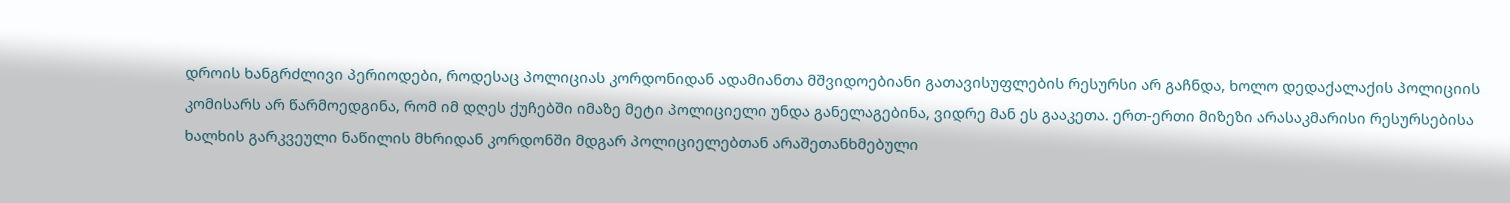დროის ხანგრძლივი პერიოდები, როდესაც პოლიციას კორდონიდან ადამიანთა მშვიდოებიანი გათავისუფლების რესურსი არ გაჩნდა, ხოლო დედაქალაქის პოლიციის კომისარს არ წარმოედგინა, რომ იმ დღეს ქუჩებში იმაზე მეტი პოლიციელი უნდა განელაგებინა, ვიდრე მან ეს გააკეთა. ერთ-ერთი მიზეზი არასაკმარისი რესურსებისა ხალხის გარკვეული ნაწილის მხრიდან კორდონში მდგარ პოლიციელებთან არაშეთანხმებული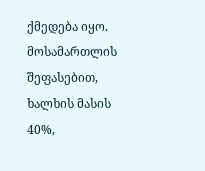ქმედება იყო. მოსამართლის შეფასებით, ხალხის მასის 40%,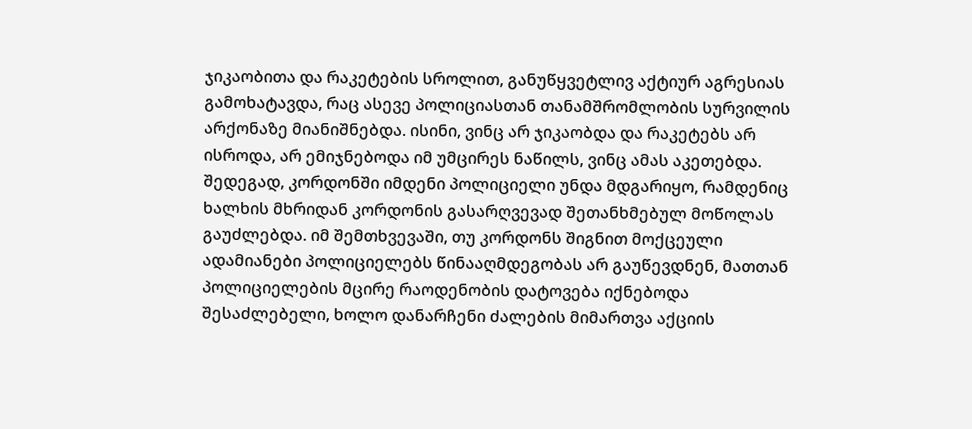ჯიკაობითა და რაკეტების სროლით, განუწყვეტლივ აქტიურ აგრესიას გამოხატავდა, რაც ასევე პოლიციასთან თანამშრომლობის სურვილის არქონაზე მიანიშნებდა. ისინი, ვინც არ ჯიკაობდა და რაკეტებს არ ისროდა, არ ემიჯნებოდა იმ უმცირეს ნაწილს, ვინც ამას აკეთებდა. შედეგად, კორდონში იმდენი პოლიციელი უნდა მდგარიყო, რამდენიც ხალხის მხრიდან კორდონის გასარღვევად შეთანხმებულ მოწოლას გაუძლებდა. იმ შემთხვევაში, თუ კორდონს შიგნით მოქცეული ადამიანები პოლიციელებს წინააღმდეგობას არ გაუწევდნენ, მათთან პოლიციელების მცირე რაოდენობის დატოვება იქნებოდა შესაძლებელი, ხოლო დანარჩენი ძალების მიმართვა აქციის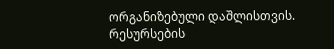ორგანიზებული დაშლისთვის. რესურსების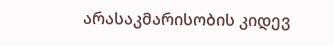არასაკმარისობის კიდევ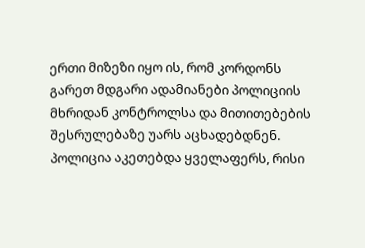ერთი მიზეზი იყო ის, რომ კორდონს გარეთ მდგარი ადამიანები პოლიციის მხრიდან კონტროლსა და მითითებების შესრულებაზე უარს აცხადებდნენ. პოლიცია აკეთებდა ყველაფერს, რისი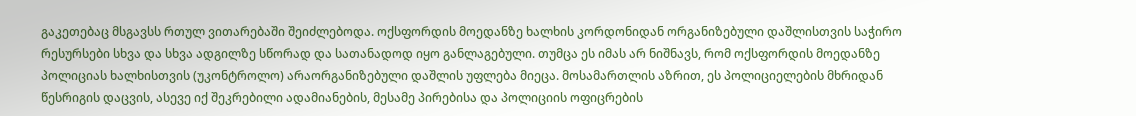გაკეთებაც მსგავსს რთულ ვითარებაში შეიძლებოდა. ოქსფორდის მოედანზე ხალხის კორდონიდან ორგანიზებული დაშლისთვის საჭირო რესურსები სხვა და სხვა ადგილზე სწორად და სათანადოდ იყო განლაგებული. თუმცა ეს იმას არ ნიშნავს, რომ ოქსფორდის მოედანზე პოლიციას ხალხისთვის (უკონტროლო) არაორგანიზებული დაშლის უფლება მიეცა. მოსამართლის აზრით, ეს პოლიციელების მხრიდან წესრიგის დაცვის, ასევე იქ შეკრებილი ადამიანების, მესამე პირებისა და პოლიციის ოფიცრების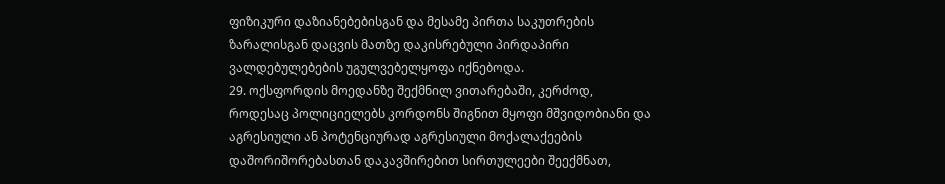ფიზიკური დაზიანებებისგან და მესამე პირთა საკუთრების ზარალისგან დაცვის მათზე დაკისრებული პირდაპირი ვალდებულებების უგულვებელყოფა იქნებოდა.
29. ოქსფორდის მოედანზე შექმნილ ვითარებაში, კერძოდ, როდესაც პოლიციელებს კორდონს შიგნით მყოფი მშვიდობიანი და აგრესიული ან პოტენციურად აგრესიული მოქალაქეების დაშორიშორებასთან დაკავშირებით სირთულეები შეექმნათ,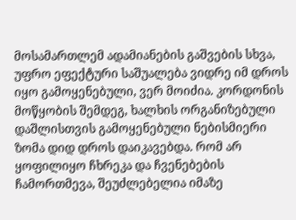მოსამართლემ ადამიანების გაშვების სხვა, უფრო ეფექტური საშუალება ვიდრე იმ დროს იყო გამოყენებული, ვერ მოიძია. კორდონის მოწყობის შემდეგ, ხალხის ორგანიზებული დაშლისთვის გამოყენებული ნებისმიერი ზომა დიდ დროს დაიკავებდა. რომ არ ყოფილიყო ჩხრეკა და ჩვენებების ჩამორთმევა, შეუძლებელია იმაზე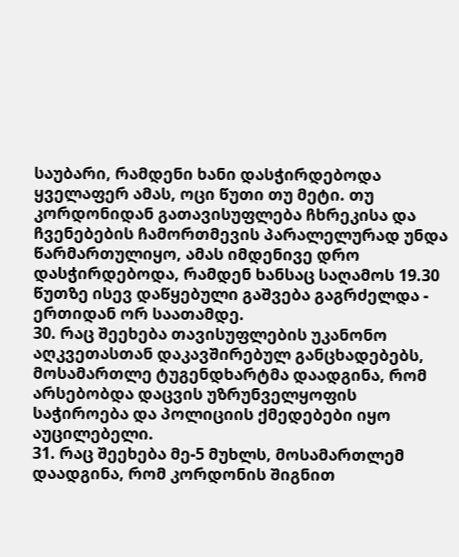საუბარი, რამდენი ხანი დასჭირდებოდა ყველაფერ ამას, ოცი წუთი თუ მეტი. თუ კორდონიდან გათავისუფლება ჩხრეკისა და ჩვენებების ჩამორთმევის პარალელურად უნდა წარმართულიყო, ამას იმდენივე დრო დასჭირდებოდა, რამდენ ხანსაც საღამოს 19.30 წუთზე ისევ დაწყებული გაშვება გაგრძელდა - ერთიდან ორ საათამდე.
30. რაც შეეხება თავისუფლების უკანონო აღკვეთასთან დაკავშირებულ განცხადებებს, მოსამართლე ტუგენდხარტმა დაადგინა, რომ არსებობდა დაცვის უზრუნველყოფის საჭიროება და პოლიციის ქმედებები იყო აუცილებელი.
31. რაც შეეხება მე-5 მუხლს, მოსამართლემ დაადგინა, რომ კორდონის შიგნით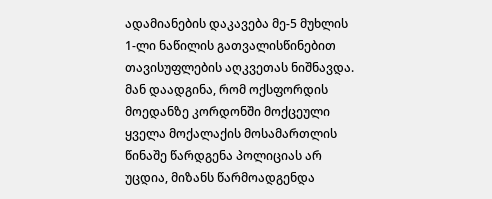ადამიანების დაკავება მე-5 მუხლის 1-ლი ნაწილის გათვალისწინებით თავისუფლების აღკვეთას ნიშნავდა. მან დაადგინა, რომ ოქსფორდის მოედანზე კორდონში მოქცეული ყველა მოქალაქის მოსამართლის წინაშე წარდგენა პოლიციას არ უცდია, მიზანს წარმოადგენდა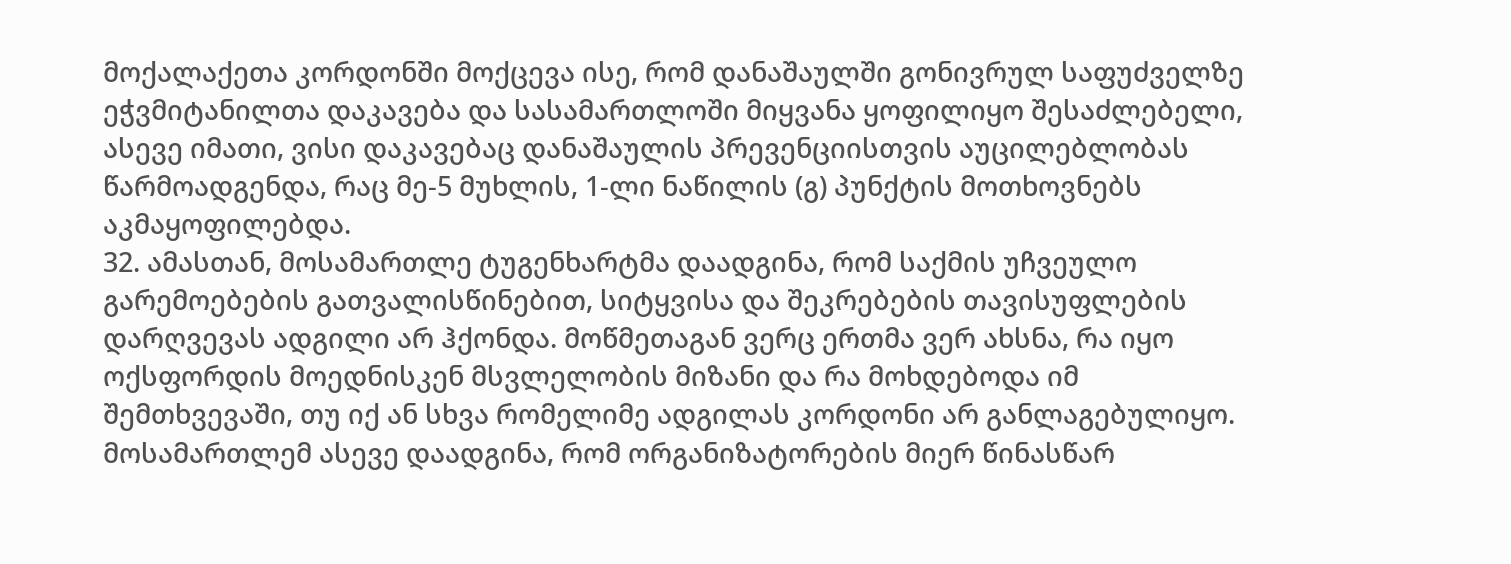მოქალაქეთა კორდონში მოქცევა ისე, რომ დანაშაულში გონივრულ საფუძველზე ეჭვმიტანილთა დაკავება და სასამართლოში მიყვანა ყოფილიყო შესაძლებელი, ასევე იმათი, ვისი დაკავებაც დანაშაულის პრევენციისთვის აუცილებლობას წარმოადგენდა, რაც მე-5 მუხლის, 1-ლი ნაწილის (გ) პუნქტის მოთხოვნებს აკმაყოფილებდა.
32. ამასთან, მოსამართლე ტუგენხარტმა დაადგინა, რომ საქმის უჩვეულო გარემოებების გათვალისწინებით, სიტყვისა და შეკრებების თავისუფლების დარღვევას ადგილი არ ჰქონდა. მოწმეთაგან ვერც ერთმა ვერ ახსნა, რა იყო ოქსფორდის მოედნისკენ მსვლელობის მიზანი და რა მოხდებოდა იმ შემთხვევაში, თუ იქ ან სხვა რომელიმე ადგილას კორდონი არ განლაგებულიყო. მოსამართლემ ასევე დაადგინა, რომ ორგანიზატორების მიერ წინასწარ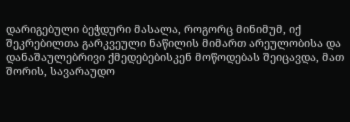დარიგებული ბეჭდური მასალა, როგორც მინიმუმ, იქ შეკრებილთა გარკვეული ნაწილის მიმართ არეულობისა და დანაშაულებრივი ქმედებებისკენ მოწოდებას შეიცავდა, მათ შორის, სავარაუდო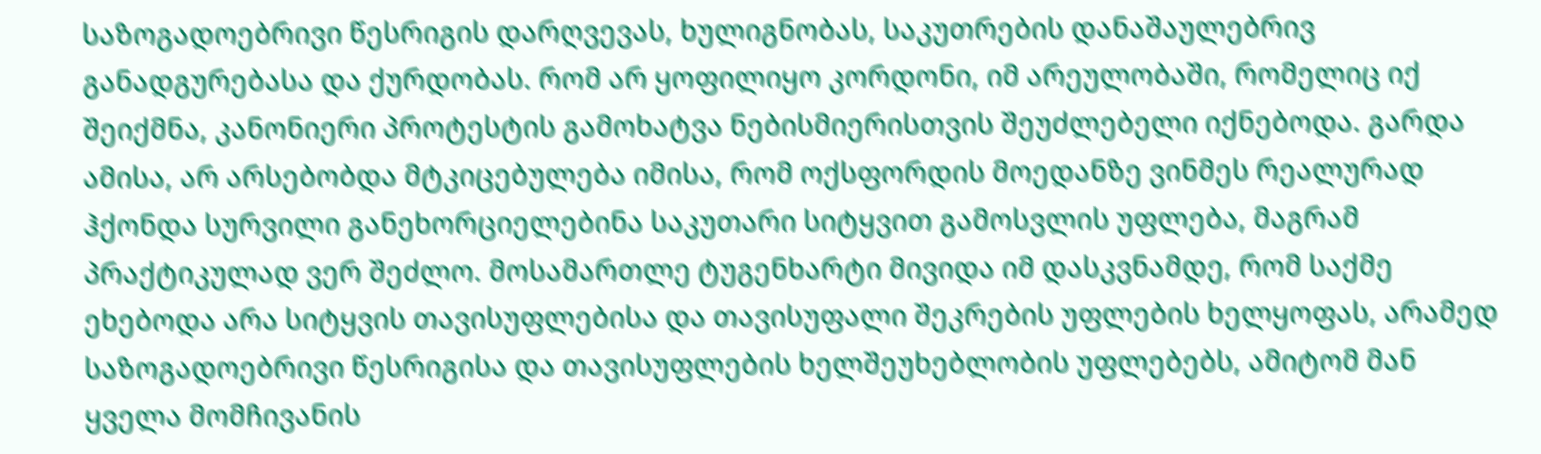საზოგადოებრივი წესრიგის დარღვევას, ხულიგნობას, საკუთრების დანაშაულებრივ განადგურებასა და ქურდობას. რომ არ ყოფილიყო კორდონი, იმ არეულობაში, რომელიც იქ შეიქმნა, კანონიერი პროტესტის გამოხატვა ნებისმიერისთვის შეუძლებელი იქნებოდა. გარდა ამისა, არ არსებობდა მტკიცებულება იმისა, რომ ოქსფორდის მოედანზე ვინმეს რეალურად ჰქონდა სურვილი განეხორციელებინა საკუთარი სიტყვით გამოსვლის უფლება, მაგრამ პრაქტიკულად ვერ შეძლო. მოსამართლე ტუგენხარტი მივიდა იმ დასკვნამდე, რომ საქმე ეხებოდა არა სიტყვის თავისუფლებისა და თავისუფალი შეკრების უფლების ხელყოფას, არამედ საზოგადოებრივი წესრიგისა და თავისუფლების ხელშეუხებლობის უფლებებს, ამიტომ მან ყველა მომჩივანის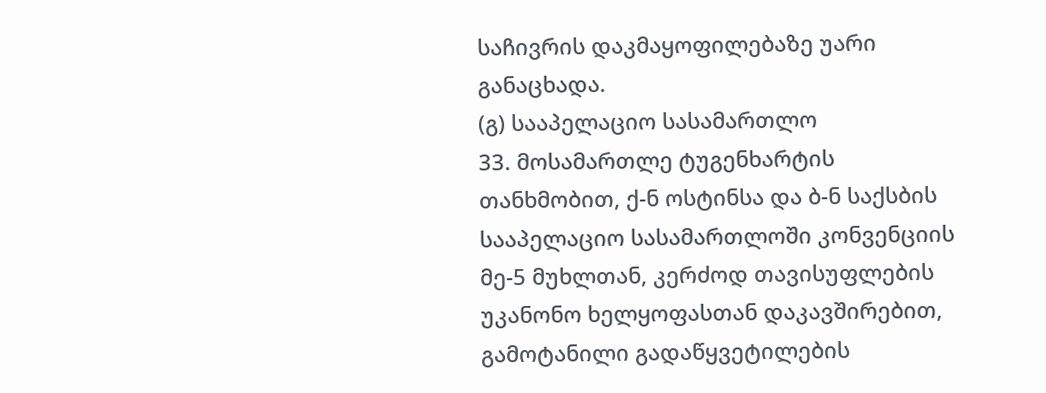საჩივრის დაკმაყოფილებაზე უარი განაცხადა.
(გ) სააპელაციო სასამართლო
33. მოსამართლე ტუგენხარტის თანხმობით, ქ-ნ ოსტინსა და ბ-ნ საქსბის სააპელაციო სასამართლოში კონვენციის მე-5 მუხლთან, კერძოდ თავისუფლების უკანონო ხელყოფასთან დაკავშირებით, გამოტანილი გადაწყვეტილების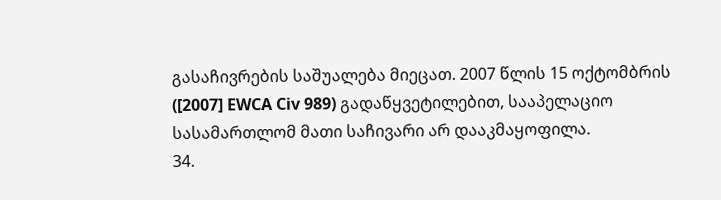გასაჩივრების საშუალება მიეცათ. 2007 წლის 15 ოქტომბრის ([2007] EWCA Civ 989) გადაწყვეტილებით, სააპელაციო სასამართლომ მათი საჩივარი არ დააკმაყოფილა.
34.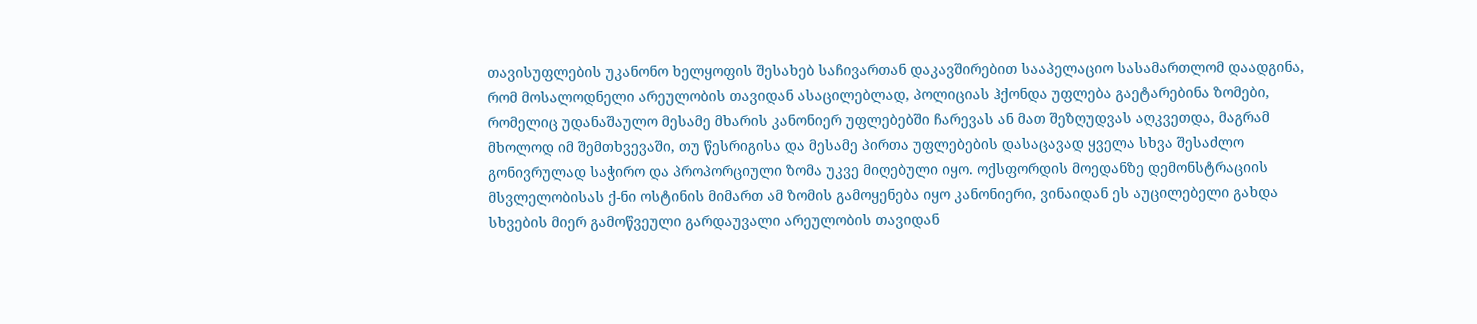თავისუფლების უკანონო ხელყოფის შესახებ საჩივართან დაკავშირებით სააპელაციო სასამართლომ დაადგინა, რომ მოსალოდნელი არეულობის თავიდან ასაცილებლად, პოლიციას ჰქონდა უფლება გაეტარებინა ზომები, რომელიც უდანაშაულო მესამე მხარის კანონიერ უფლებებში ჩარევას ან მათ შეზღუდვას აღკვეთდა, მაგრამ მხოლოდ იმ შემთხვევაში, თუ წესრიგისა და მესამე პირთა უფლებების დასაცავად ყველა სხვა შესაძლო გონივრულად საჭირო და პროპორციული ზომა უკვე მიღებული იყო. ოქსფორდის მოედანზე დემონსტრაციის მსვლელობისას ქ-ნი ოსტინის მიმართ ამ ზომის გამოყენება იყო კანონიერი, ვინაიდან ეს აუცილებელი გახდა სხვების მიერ გამოწვეული გარდაუვალი არეულობის თავიდან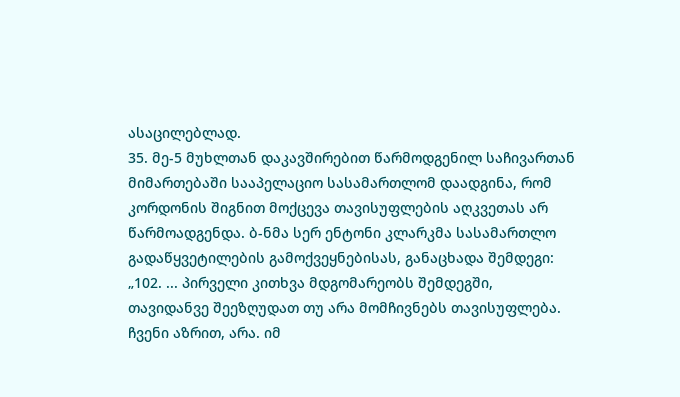ასაცილებლად.
35. მე-5 მუხლთან დაკავშირებით წარმოდგენილ საჩივართან მიმართებაში სააპელაციო სასამართლომ დაადგინა, რომ კორდონის შიგნით მოქცევა თავისუფლების აღკვეთას არ წარმოადგენდა. ბ-ნმა სერ ენტონი კლარკმა სასამართლო გადაწყვეტილების გამოქვეყნებისას, განაცხადა შემდეგი:
„102. ... პირველი კითხვა მდგომარეობს შემდეგში, თავიდანვე შეეზღუდათ თუ არა მომჩივნებს თავისუფლება. ჩვენი აზრით, არა. იმ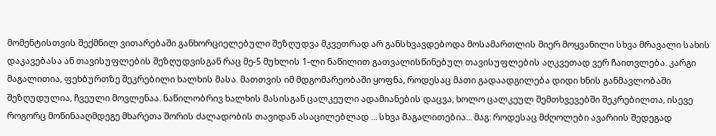მომენტისთვის შექმნილ ვითარებაში განხორციელებული შეზღუდვა მკვეთრად არ განსხვავდებოდა მოსამართლის მიერ მოყვანილი სხვა მრავალი სახის დაკავებასა ან თავისუფლების შეზღუდვისგან რაც მე-5 მუხლის 1-ლი ნაწილით გათვალისწინებულ თავისუფლების აღკვეთად ვერ ჩაითვლება. კარგი მაგალითია, ფეხბურთზე შეკრებილი ხალხის მასა. მათთვის იმ მდგომარეობაში ყოფნა, როდესაც მათი გადაადგილება დიდი ხნის განმავლობაში შეზღუდულია, ჩვეული მოვლენაა. ნაწილობრივ ხალხის მასისგან ცალკეული ადამიანების დაცვა, ხოლო ცალკეულ შემთხვევებში შეკრებილთა, ისევე როგორც მოწინააღმდეგე მხარეთა შორის ძალადობის თავიდან ასაცილებლად ... სხვა მაგალითებია... მაგ: როდესაც მძღოლები ავარიის შედეგად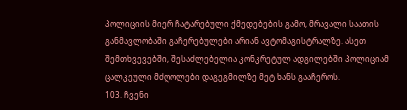პოლიციის მიერ ჩატარებული ქმედებების გამო, მრავალი საათის განმავლობაში გაჩერებულები არიან ავტომაგისტრალზე. ასეთ შემთხვევებში, შესაძლებელია კონკრეტულ ადგილებში პოლიციამ ცალკეული მძღოლები დაგეგმილზე მეტ ხანს გააჩეროს.
103. ჩვენი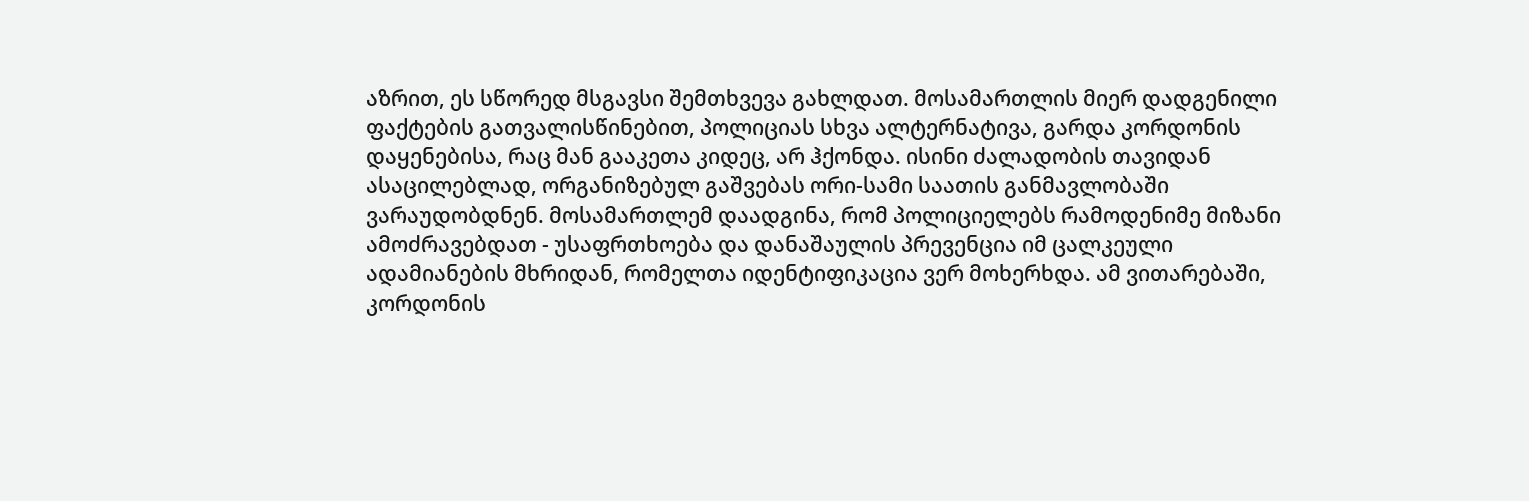აზრით, ეს სწორედ მსგავსი შემთხვევა გახლდათ. მოსამართლის მიერ დადგენილი ფაქტების გათვალისწინებით, პოლიციას სხვა ალტერნატივა, გარდა კორდონის დაყენებისა, რაც მან გააკეთა კიდეც, არ ჰქონდა. ისინი ძალადობის თავიდან ასაცილებლად, ორგანიზებულ გაშვებას ორი-სამი საათის განმავლობაში ვარაუდობდნენ. მოსამართლემ დაადგინა, რომ პოლიციელებს რამოდენიმე მიზანი ამოძრავებდათ - უსაფრთხოება და დანაშაულის პრევენცია იმ ცალკეული ადამიანების მხრიდან, რომელთა იდენტიფიკაცია ვერ მოხერხდა. ამ ვითარებაში, კორდონის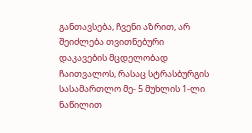განთავსება, ჩვენი აზრით, არ შეიძლება თვითნებური დაკავების მცდელობად ჩაითვალოს, რასაც სტრასბურგის სასამართლო მე- 5 მუხლის 1-ლი ნაწილით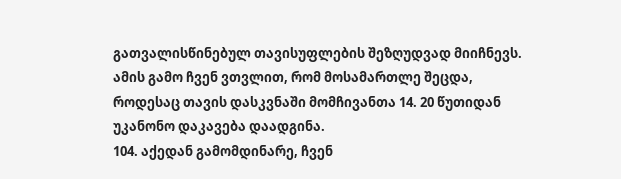გათვალისწინებულ თავისუფლების შეზღუდვად მიიჩნევს. ამის გამო ჩვენ ვთვლით, რომ მოსამართლე შეცდა, როდესაც თავის დასკვნაში მომჩივანთა 14. 20 წუთიდან უკანონო დაკავება დაადგინა.
104. აქედან გამომდინარე, ჩვენ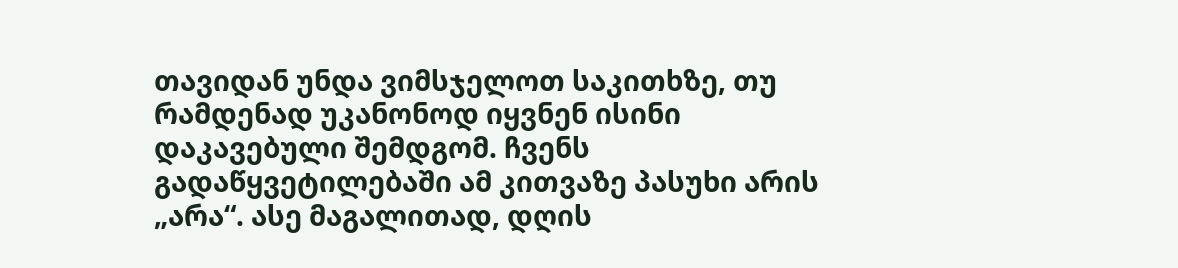თავიდან უნდა ვიმსჯელოთ საკითხზე, თუ რამდენად უკანონოდ იყვნენ ისინი დაკავებული შემდგომ. ჩვენს გადაწყვეტილებაში ამ კითვაზე პასუხი არის „არა“. ასე მაგალითად, დღის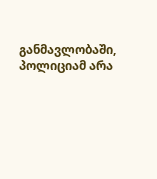განმავლობაში, პოლიციამ არა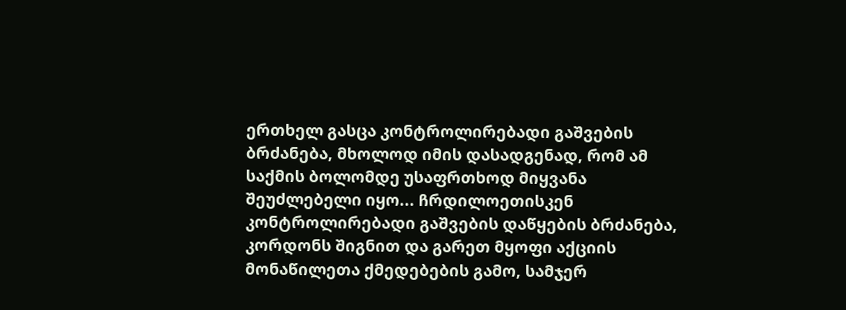ერთხელ გასცა კონტროლირებადი გაშვების ბრძანება, მხოლოდ იმის დასადგენად, რომ ამ საქმის ბოლომდე უსაფრთხოდ მიყვანა შეუძლებელი იყო... ჩრდილოეთისკენ კონტროლირებადი გაშვების დაწყების ბრძანება, კორდონს შიგნით და გარეთ მყოფი აქციის მონაწილეთა ქმედებების გამო, სამჯერ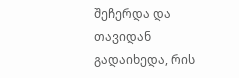შეჩერდა და თავიდან გადაიხედა, რის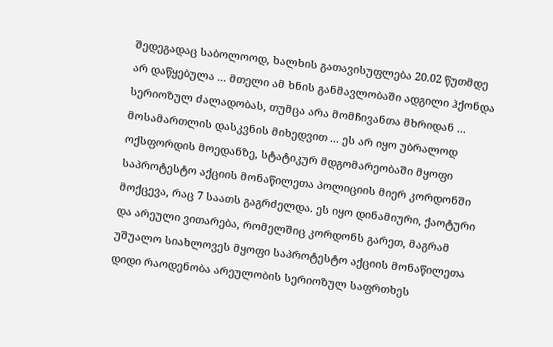შედეგადაც საბოლოოდ, ხალხის გათავისუფლება 20.02 წუთმდე არ დაწყებულა ... მთელი ამ ხნის განმავლობაში ადგილი ჰქონდა სერიოზულ ძალადობას, თუმცა არა მომჩივანთა მხრიდან ... მოსამართლის დასკვნის მიხედვით ... ეს არ იყო უბრალოდ ოქსფორდის მოედანზე, სტატიკურ მდგომარეობაში მყოფი საპროტესტო აქციის მონაწილეთა პოლიციის მიერ კორდონში მოქცევა, რაც 7 საათს გაგრძელდა. ეს იყო დინამიური, ქაოტური და არეული ვითარება, რომელშიც კორდონს გარეთ, მაგრამ უშუალო სიახლოვეს მყოფი საპროტესტო აქციის მონაწილეთა დიდი რაოდენობა არეულობის სერიოზულ საფრთხეს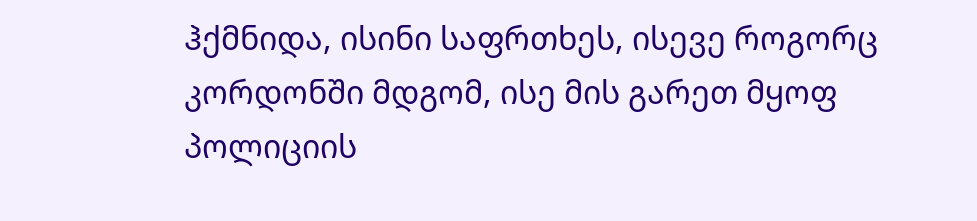ჰქმნიდა, ისინი საფრთხეს, ისევე როგორც კორდონში მდგომ, ისე მის გარეთ მყოფ პოლიციის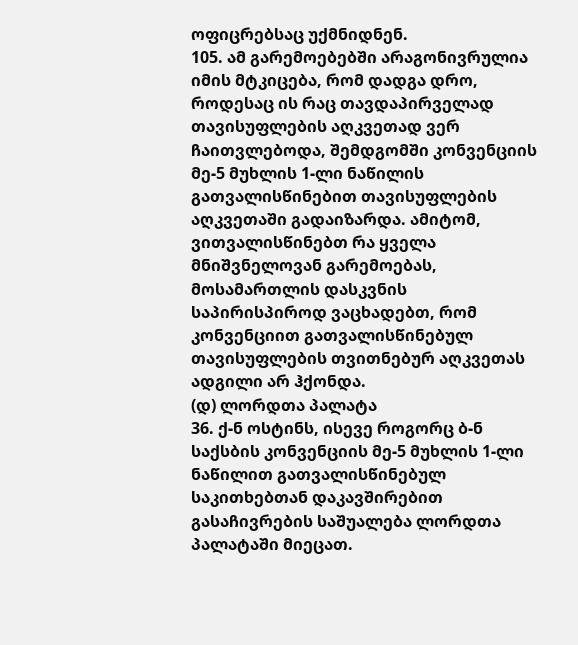ოფიცრებსაც უქმნიდნენ.
105. ამ გარემოებებში არაგონივრულია იმის მტკიცება, რომ დადგა დრო, როდესაც ის რაც თავდაპირველად თავისუფლების აღკვეთად ვერ ჩაითვლებოდა, შემდგომში კონვენციის მე-5 მუხლის 1-ლი ნაწილის გათვალისწინებით თავისუფლების აღკვეთაში გადაიზარდა. ამიტომ, ვითვალისწინებთ რა ყველა მნიშვნელოვან გარემოებას, მოსამართლის დასკვნის საპირისპიროდ ვაცხადებთ, რომ კონვენციით გათვალისწინებულ თავისუფლების თვითნებურ აღკვეთას ადგილი არ ჰქონდა.
(დ) ლორდთა პალატა
36. ქ-ნ ოსტინს, ისევე როგორც ბ-ნ საქსბის კონვენციის მე-5 მუხლის 1-ლი ნაწილით გათვალისწინებულ საკითხებთან დაკავშირებით გასაჩივრების საშუალება ლორდთა პალატაში მიეცათ.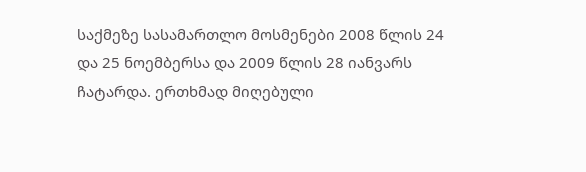საქმეზე სასამართლო მოსმენები 2008 წლის 24 და 25 ნოემბერსა და 2009 წლის 28 იანვარს ჩატარდა. ერთხმად მიღებული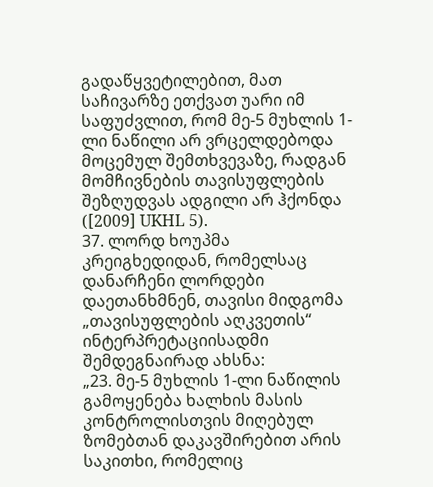გადაწყვეტილებით, მათ საჩივარზე ეთქვათ უარი იმ საფუძვლით, რომ მე-5 მუხლის 1-ლი ნაწილი არ ვრცელდებოდა მოცემულ შემთხვევაზე, რადგან მომჩივნების თავისუფლების შეზღუდვას ადგილი არ ჰქონდა ([2009] UKHL 5).
37. ლორდ ხოუპმა კრეიგხედიდან, რომელსაც დანარჩენი ლორდები დაეთანხმნენ, თავისი მიდგომა „თავისუფლების აღკვეთის“ ინტერპრეტაციისადმი შემდეგნაირად ახსნა:
„23. მე-5 მუხლის 1-ლი ნაწილის გამოყენება ხალხის მასის კონტროლისთვის მიღებულ ზომებთან დაკავშირებით არის საკითხი, რომელიც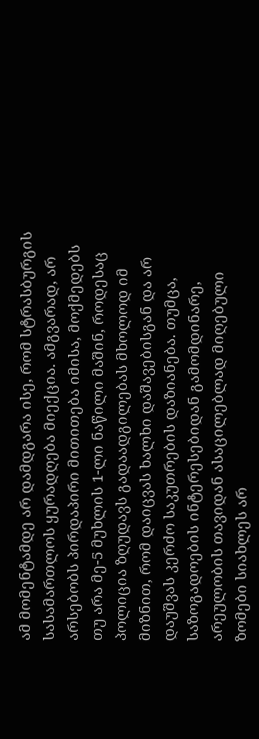ამ მომენტამდე არ დამდგარა ისე, რომ სტრასბურგის სასამართლოს ყურადღება მიექცია. ამგვარად, არ არსებობს პირდაპირი მითითება იმისა, მოქმედებს თუ არა მე-5 მუხლის 1-ლი ნაწილი მაშინ, როდესაც პოლიცია ზღუდავს გადაადგილებას მხოლოდ იმ მიზნით, რომ დაიცვას ხალხი დაშავებისგან და არ დაუშვას კერძო საკუთრების დაზიანება. თუმცა, საზოგადოების ინტერესებიდან გამომდინარე, არეულობის თავიდან ასაცილებლად მიღებული ზომები სიახლეს არ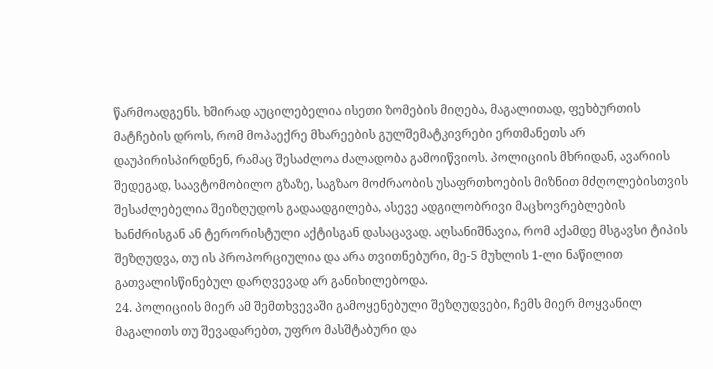წარმოადგენს. ხშირად აუცილებელია ისეთი ზომების მიღება, მაგალითად, ფეხბურთის მატჩების დროს, რომ მოპაექრე მხარეების გულშემატკივრები ერთმანეთს არ დაუპირისპირდნენ, რამაც შესაძლოა ძალადობა გამოიწვიოს. პოლიციის მხრიდან, ავარიის შედეგად, საავტომობილო გზაზე, საგზაო მოძრაობის უსაფრთხოების მიზნით მძღოლებისთვის შესაძლებელია შეიზღუდოს გადაადგილება, ასევე ადგილობრივი მაცხოვრებლების ხანძრისგან ან ტერორისტული აქტისგან დასაცავად. აღსანიშნავია, რომ აქამდე მსგავსი ტიპის შეზღუდვა, თუ ის პროპორციულია და არა თვითნებური, მე-5 მუხლის 1-ლი ნაწილით გათვალისწინებულ დარღვევად არ განიხილებოდა.
24. პოლიციის მიერ ამ შემთხვევაში გამოყენებული შეზღუდვები, ჩემს მიერ მოყვანილ მაგალითს თუ შევადარებთ, უფრო მასშტაბური და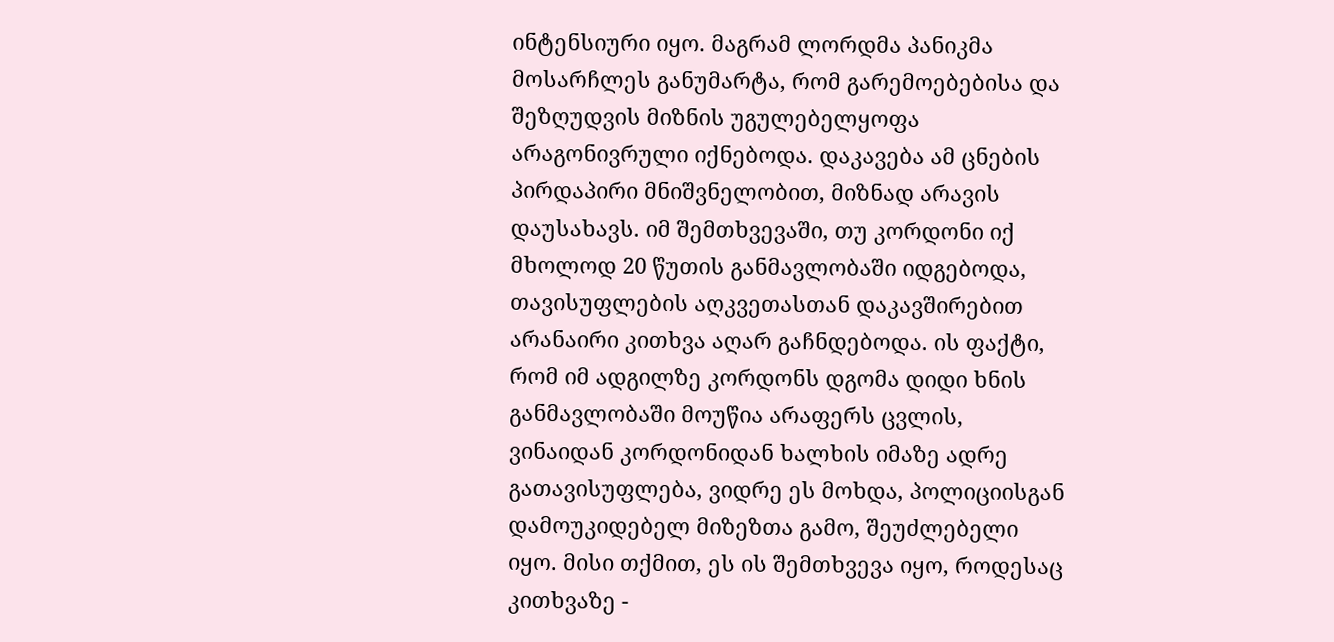ინტენსიური იყო. მაგრამ ლორდმა პანიკმა მოსარჩლეს განუმარტა, რომ გარემოებებისა და შეზღუდვის მიზნის უგულებელყოფა არაგონივრული იქნებოდა. დაკავება ამ ცნების პირდაპირი მნიშვნელობით, მიზნად არავის დაუსახავს. იმ შემთხვევაში, თუ კორდონი იქ მხოლოდ 20 წუთის განმავლობაში იდგებოდა, თავისუფლების აღკვეთასთან დაკავშირებით არანაირი კითხვა აღარ გაჩნდებოდა. ის ფაქტი, რომ იმ ადგილზე კორდონს დგომა დიდი ხნის განმავლობაში მოუწია არაფერს ცვლის, ვინაიდან კორდონიდან ხალხის იმაზე ადრე გათავისუფლება, ვიდრე ეს მოხდა, პოლიციისგან დამოუკიდებელ მიზეზთა გამო, შეუძლებელი იყო. მისი თქმით, ეს ის შემთხვევა იყო, როდესაც კითხვაზე -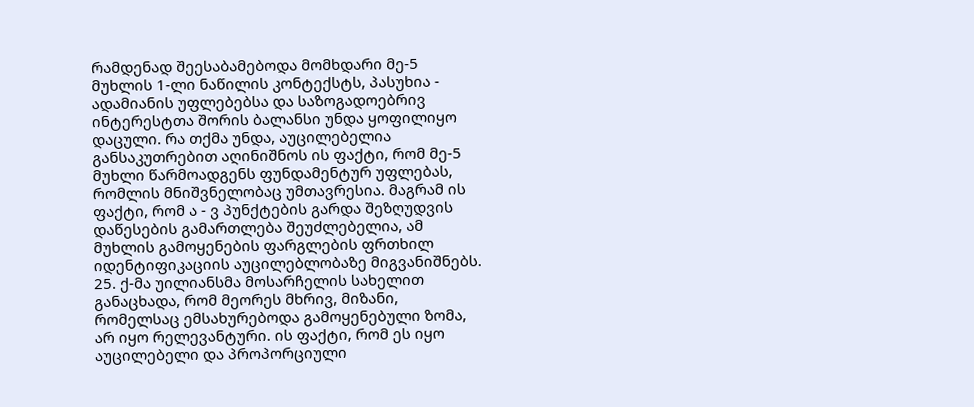რამდენად შეესაბამებოდა მომხდარი მე-5 მუხლის 1-ლი ნაწილის კონტექსტს, პასუხია - ადამიანის უფლებებსა და საზოგადოებრივ ინტერესტთა შორის ბალანსი უნდა ყოფილიყო დაცული. რა თქმა უნდა, აუცილებელია განსაკუთრებით აღინიშნოს ის ფაქტი, რომ მე-5 მუხლი წარმოადგენს ფუნდამენტურ უფლებას, რომლის მნიშვნელობაც უმთავრესია. მაგრამ ის ფაქტი, რომ ა - ვ პუნქტების გარდა შეზღუდვის დაწესების გამართლება შეუძლებელია, ამ მუხლის გამოყენების ფარგლების ფრთხილ იდენტიფიკაციის აუცილებლობაზე მიგვანიშნებს.
25. ქ-მა უილიანსმა მოსარჩელის სახელით განაცხადა, რომ მეორეს მხრივ, მიზანი, რომელსაც ემსახურებოდა გამოყენებული ზომა, არ იყო რელევანტური. ის ფაქტი, რომ ეს იყო აუცილებელი და პროპორციული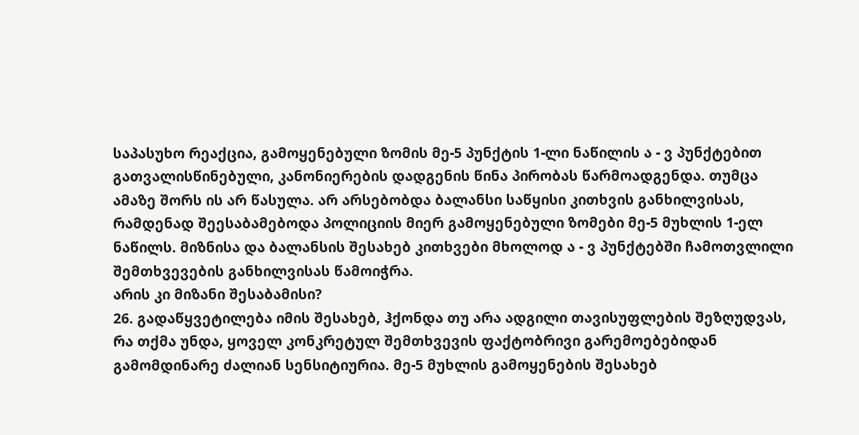საპასუხო რეაქცია, გამოყენებული ზომის მე-5 პუნქტის 1-ლი ნაწილის ა - ვ პუნქტებით გათვალისწინებული, კანონიერების დადგენის წინა პირობას წარმოადგენდა. თუმცა ამაზე შორს ის არ წასულა. არ არსებობდა ბალანსი საწყისი კითხვის განხილვისას, რამდენად შეესაბამებოდა პოლიციის მიერ გამოყენებული ზომები მე-5 მუხლის 1-ელ ნაწილს. მიზნისა და ბალანსის შესახებ კითხვები მხოლოდ ა - ვ პუნქტებში ჩამოთვლილი შემთხვევების განხილვისას წამოიჭრა.
არის კი მიზანი შესაბამისი?
26. გადაწყვეტილება იმის შესახებ, ჰქონდა თუ არა ადგილი თავისუფლების შეზღუდვას, რა თქმა უნდა, ყოველ კონკრეტულ შემთხვევის ფაქტობრივი გარემოებებიდან გამომდინარე ძალიან სენსიტიურია. მე-5 მუხლის გამოყენების შესახებ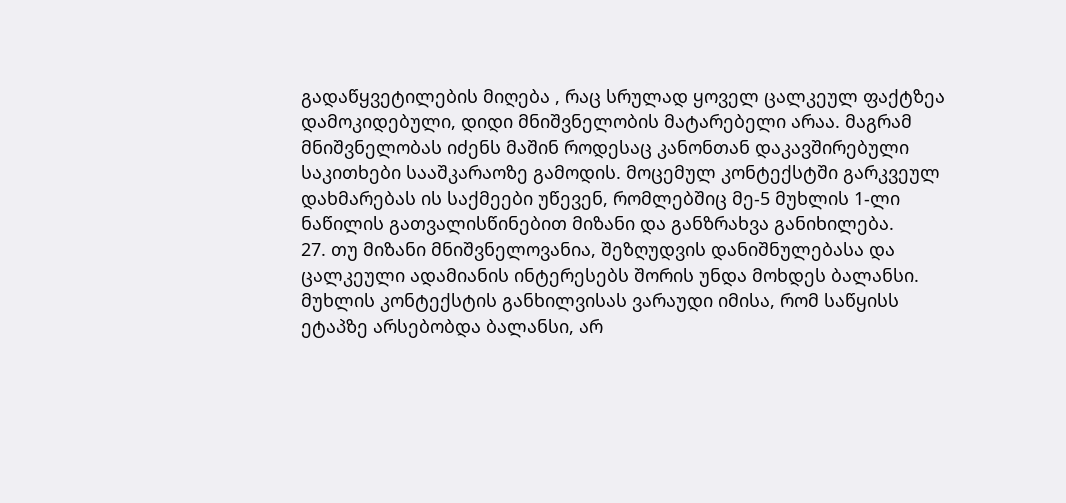გადაწყვეტილების მიღება , რაც სრულად ყოველ ცალკეულ ფაქტზეა დამოკიდებული, დიდი მნიშვნელობის მატარებელი არაა. მაგრამ მნიშვნელობას იძენს მაშინ როდესაც კანონთან დაკავშირებული საკითხები სააშკარაოზე გამოდის. მოცემულ კონტექსტში გარკვეულ დახმარებას ის საქმეები უწევენ, რომლებშიც მე-5 მუხლის 1-ლი ნაწილის გათვალისწინებით მიზანი და განზრახვა განიხილება.
27. თუ მიზანი მნიშვნელოვანია, შეზღუდვის დანიშნულებასა და ცალკეული ადამიანის ინტერესებს შორის უნდა მოხდეს ბალანსი. მუხლის კონტექსტის განხილვისას ვარაუდი იმისა, რომ საწყისს ეტაპზე არსებობდა ბალანსი, არ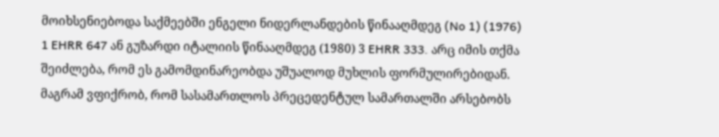მოიხსენიებოდა საქმეებში ენგელი ნიდერლანდების წინააღმდეგ (No 1) (1976) 1 EHRR 647 ან გუზარდი იტალიის წინააღმდეგ (1980) 3 EHRR 333. არც იმის თქმა შეიძლება, რომ ეს გამომდინარეობდა უშუალოდ მუხლის ფორმულირებიდან. მაგრამ ვფიქრობ, რომ სასამართლოს პრეცედენტულ სამართალში არსებობს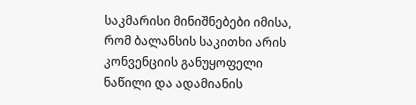საკმარისი მინიშნებები იმისა, რომ ბალანსის საკითხი არის კონვენციის განუყოფელი ნაწილი და ადამიანის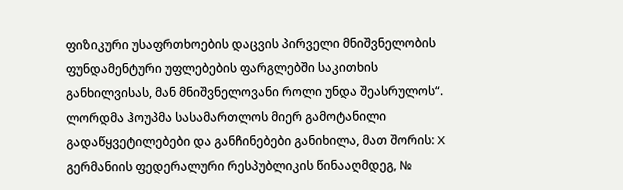ფიზიკური უსაფრთხოების დაცვის პირველი მნიშვნელობის ფუნდამენტური უფლებების ფარგლებში საკითხის განხილვისას, მან მნიშვნელოვანი როლი უნდა შეასრულოს“.
ლორდმა ჰოუპმა სასამართლოს მიერ გამოტანილი გადაწყვეტილებები და განჩინებები განიხილა, მათ შორის: X გერმანიის ფედერალური რესპუბლიკის წინააღმდეგ, №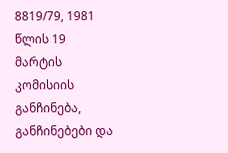8819/79, 1981 წლის 19 მარტის კომისიის განჩინება, განჩინებები და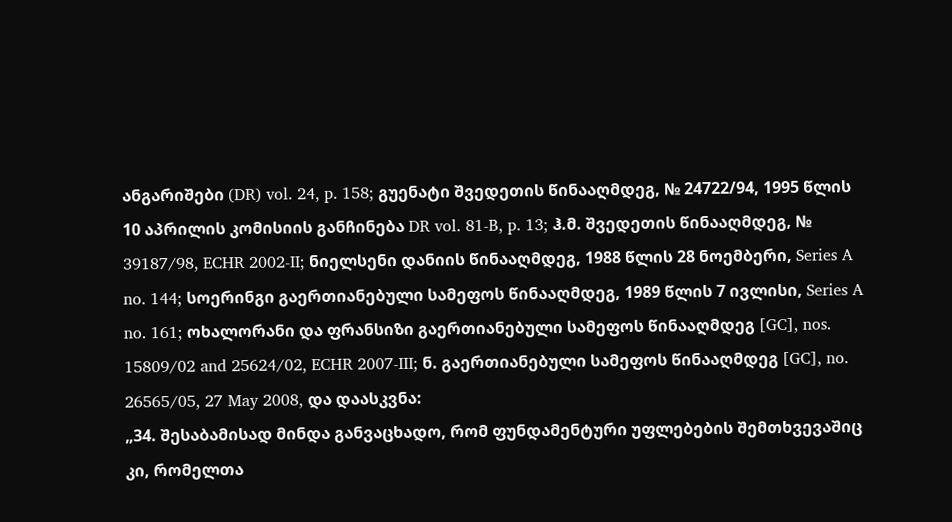ანგარიშები (DR) vol. 24, p. 158; გუენატი შვედეთის წინააღმდეგ, № 24722/94, 1995 წლის 10 აპრილის კომისიის განჩინება DR vol. 81-B, p. 13; ჰ.მ. შვედეთის წინააღმდეგ, № 39187/98, ECHR 2002‑II; ნიელსენი დანიის წინააღმდეგ, 1988 წლის 28 ნოემბერი, Series A no. 144; სოერინგი გაერთიანებული სამეფოს წინააღმდეგ, 1989 წლის 7 ივლისი, Series A no. 161; ოხალორანი და ფრანსიზი გაერთიანებული სამეფოს წინააღმდეგ [GC], nos. 15809/02 and 25624/02, ECHR 2007‑III; ნ. გაერთიანებული სამეფოს წინააღმდეგ [GC], no. 26565/05, 27 May 2008, და დაასკვნა:
„34. შესაბამისად მინდა განვაცხადო, რომ ფუნდამენტური უფლებების შემთხვევაშიც კი, რომელთა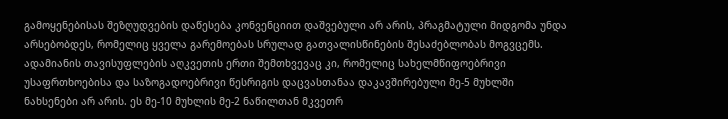გამოყენებისას შეზღუდვების დაწესება კონვენციით დაშვებული არ არის, პრაგმატული მიდგომა უნდა არსებობდეს, რომელიც ყველა გარემოებას სრულად გათვალისწინების შესაძებლობას მოგვცემს. ადამიანის თავისუფლების აღკვეთის ერთი შემთხვევაც კი, რომელიც სახელმწიფოებრივი უსაფრთხოებისა და საზოგადოებრივი წესრიგის დაცვასთანაა დაკავშირებული მე-5 მუხლში ნახსენები არ არის. ეს მე-10 მუხლის მე-2 ნაწილთან მკვეთრ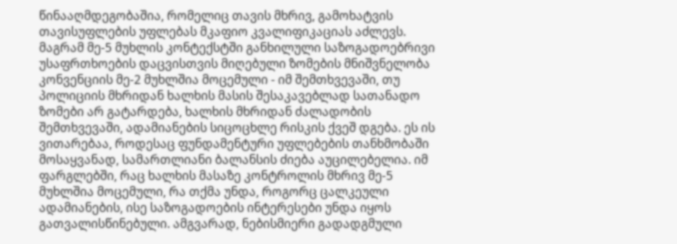წინააღმდეგობაშია, რომელიც თავის მხრივ, გამოხატვის თავისუფლების უფლებას მკაფიო კვალიფიკაციას აძლევს. მაგრამ მე-5 მუხლის კონტექსტში განხილული საზოგადოებრივი უსაფრთხოების დაცვისთვის მიღებული ზომების მნიშვნელობა კონვენციის მე-2 მუხლშია მოცემული - იმ შემთხვევაში, თუ პოლიციის მხრიდან ხალხის მასის შესაკავებლად სათანადო ზომები არ გატარდება, ხალხის მხრიდან ძალადობის შემთხვევაში, ადამიანების სიცოცხლე რისკის ქვეშ დგება. ეს ის ვითარებაა, როდესაც ფუნდამენტური უფლებების თანხმობაში მოსაყვანად, სამართლიანი ბალანსის ძიება აუცილებელია. იმ ფარგლებში, რაც ხალხის მასაზე კონტროლის მხრივ მე-5 მუხლშია მოცემული, რა თქმა უნდა, როგორც ცალკეული ადამიანების, ისე საზოგადოების ინტერესები უნდა იყოს გათვალისწინებული. ამგვარად, ნებისმიერი გადადგმული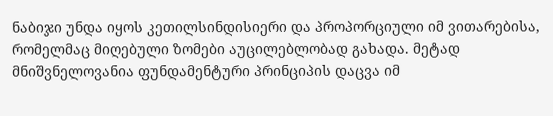ნაბიჯი უნდა იყოს კეთილსინდისიერი და პროპორციული იმ ვითარებისა, რომელმაც მიღებული ზომები აუცილებლობად გახადა. მეტად მნიშვნელოვანია ფუნდამენტური პრინციპის დაცვა იმ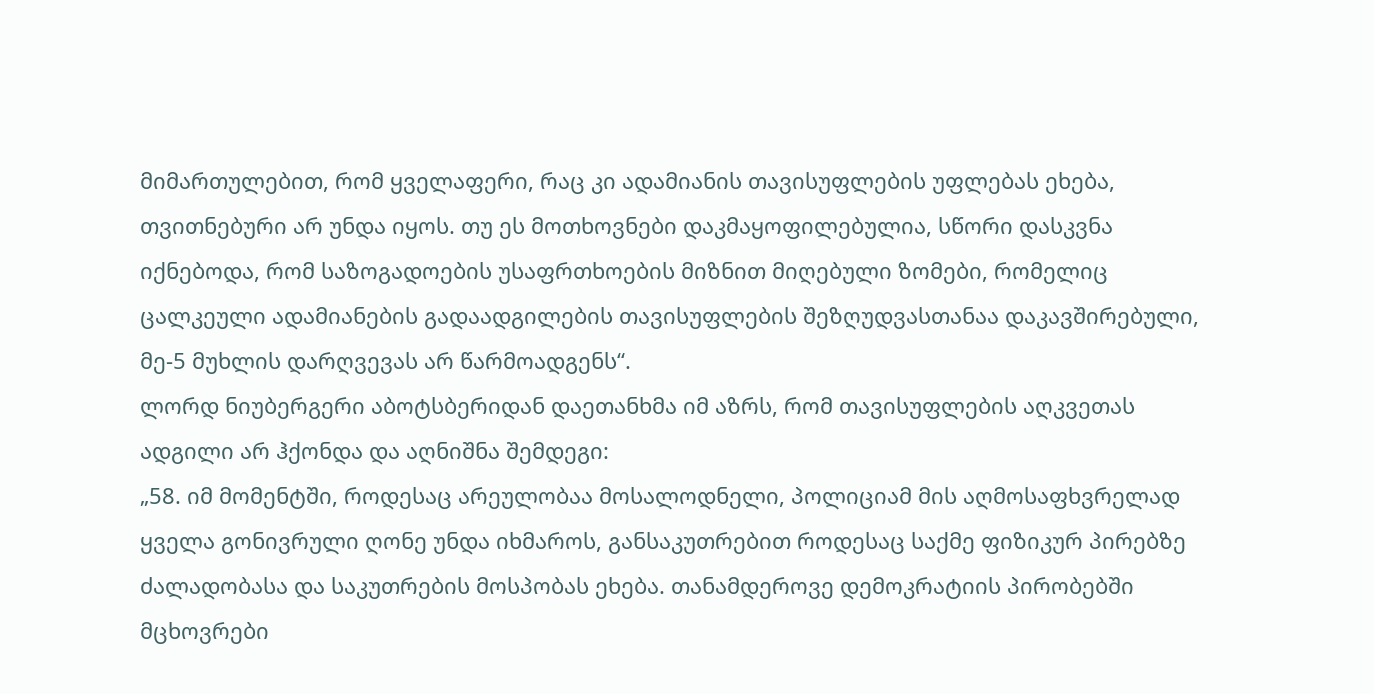მიმართულებით, რომ ყველაფერი, რაც კი ადამიანის თავისუფლების უფლებას ეხება, თვითნებური არ უნდა იყოს. თუ ეს მოთხოვნები დაკმაყოფილებულია, სწორი დასკვნა იქნებოდა, რომ საზოგადოების უსაფრთხოების მიზნით მიღებული ზომები, რომელიც ცალკეული ადამიანების გადაადგილების თავისუფლების შეზღუდვასთანაა დაკავშირებული, მე-5 მუხლის დარღვევას არ წარმოადგენს“.
ლორდ ნიუბერგერი აბოტსბერიდან დაეთანხმა იმ აზრს, რომ თავისუფლების აღკვეთას ადგილი არ ჰქონდა და აღნიშნა შემდეგი:
„58. იმ მომენტში, როდესაც არეულობაა მოსალოდნელი, პოლიციამ მის აღმოსაფხვრელად ყველა გონივრული ღონე უნდა იხმაროს, განსაკუთრებით როდესაც საქმე ფიზიკურ პირებზე ძალადობასა და საკუთრების მოსპობას ეხება. თანამდეროვე დემოკრატიის პირობებში მცხოვრები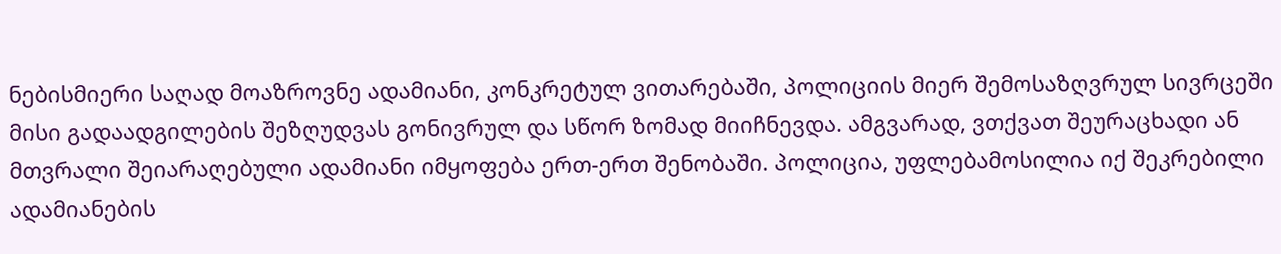ნებისმიერი საღად მოაზროვნე ადამიანი, კონკრეტულ ვითარებაში, პოლიციის მიერ შემოსაზღვრულ სივრცეში მისი გადაადგილების შეზღუდვას გონივრულ და სწორ ზომად მიიჩნევდა. ამგვარად, ვთქვათ შეურაცხადი ან მთვრალი შეიარაღებული ადამიანი იმყოფება ერთ-ერთ შენობაში. პოლიცია, უფლებამოსილია იქ შეკრებილი ადამიანების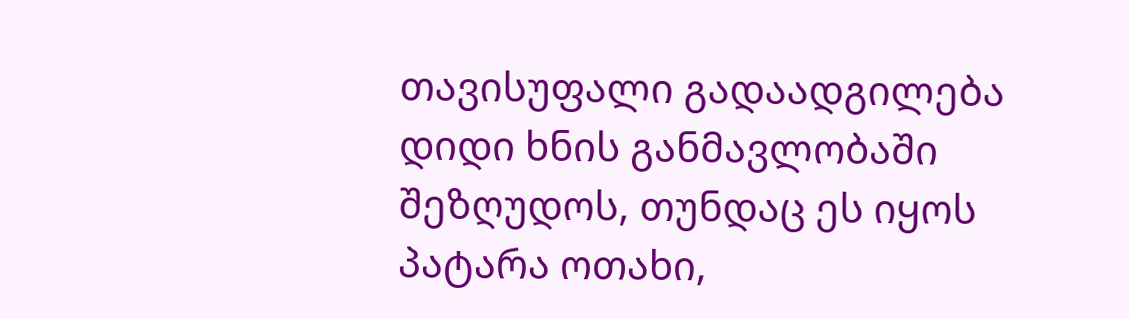თავისუფალი გადაადგილება დიდი ხნის განმავლობაში შეზღუდოს, თუნდაც ეს იყოს პატარა ოთახი,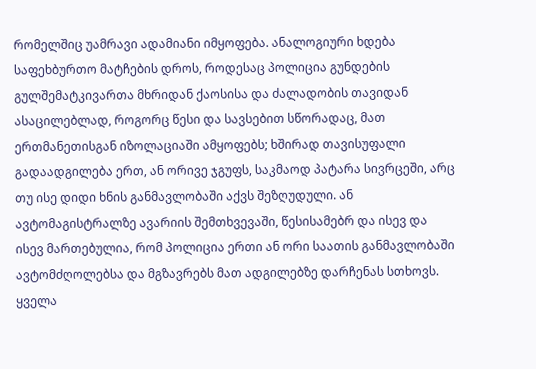რომელშიც უამრავი ადამიანი იმყოფება. ანალოგიური ხდება საფეხბურთო მატჩების დროს, როდესაც პოლიცია გუნდების გულშემატკივართა მხრიდან ქაოსისა და ძალადობის თავიდან ასაცილებლად, როგორც წესი და სავსებით სწორადაც, მათ ერთმანეთისგან იზოლაციაში ამყოფებს; ხშირად თავისუფალი გადაადგილება ერთ, ან ორივე ჯგუფს, საკმაოდ პატარა სივრცეში, არც თუ ისე დიდი ხნის განმავლობაში აქვს შეზღუდული. ან ავტომაგისტრალზე ავარიის შემთხვევაში, წესისამებრ და ისევ და ისევ მართებულია, რომ პოლიცია ერთი ან ორი საათის განმავლობაში ავტომძღოლებსა და მგზავრებს მათ ადგილებზე დარჩენას სთხოვს. ყველა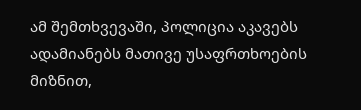ამ შემთხვევაში, პოლიცია აკავებს ადამიანებს მათივე უსაფრთხოების მიზნით,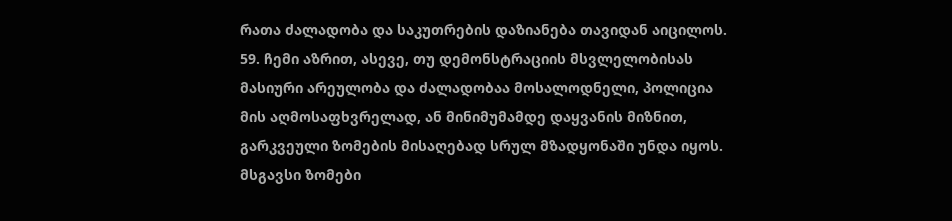რათა ძალადობა და საკუთრების დაზიანება თავიდან აიცილოს.
59. ჩემი აზრით, ასევე, თუ დემონსტრაციის მსვლელობისას მასიური არეულობა და ძალადობაა მოსალოდნელი, პოლიცია მის აღმოსაფხვრელად, ან მინიმუმამდე დაყვანის მიზნით, გარკვეული ზომების მისაღებად სრულ მზადყონაში უნდა იყოს. მსგავსი ზომები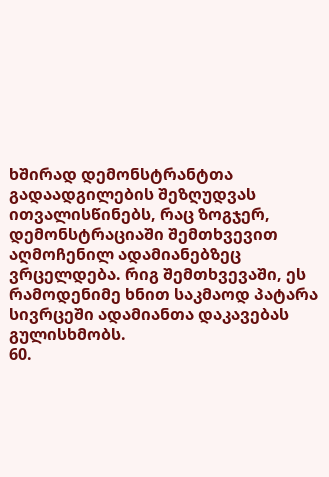ხშირად დემონსტრანტთა გადაადგილების შეზღუდვას ითვალისწინებს, რაც ზოგჯერ, დემონსტრაციაში შემთხვევით აღმოჩენილ ადამიანებზეც ვრცელდება. რიგ შემთხვევაში, ეს რამოდენიმე ხნით საკმაოდ პატარა სივრცეში ადამიანთა დაკავებას გულისხმობს.
60.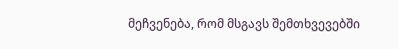მეჩვენება, რომ მსგავს შემთხვევებში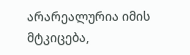არარეალურია იმის მტკიცება,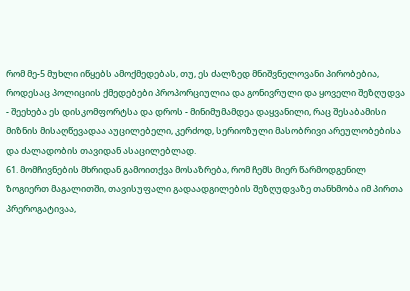რომ მე-5 მუხლი იწყებს ამოქმედებას, თუ, ეს ძალზედ მნიშვნელოვანი პირობებია, როდესაც პოლიციის ქმედებები პროპორციულია და გონივრული და ყოველი შეზღუდვა - შეეხება ეს დისკომფორტსა და დროს - მინიმუმამდეა დაყვანილი, რაც შესაბამისი მიზნის მისაღწევადაა აუცილებელი, კერძოდ, სერიოზული მასობრივი არეულობებისა და ძალადობის თავიდან ასაცილებლად.
61. მომჩივნების მხრიდან გამოითქვა მოსაზრება, რომ ჩემს მიერ წარმოდგენილ ზოგიერთ მაგალითში, თავისუფალი გადაადგილების შეზღუდვაზე თანხმობა იმ პირთა პრეროგატივაა,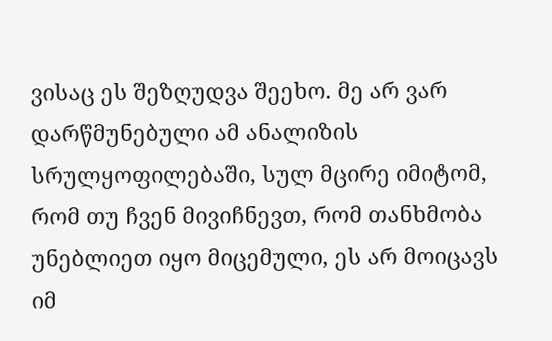ვისაც ეს შეზღუდვა შეეხო. მე არ ვარ დარწმუნებული ამ ანალიზის სრულყოფილებაში, სულ მცირე იმიტომ, რომ თუ ჩვენ მივიჩნევთ, რომ თანხმობა უნებლიეთ იყო მიცემული, ეს არ მოიცავს იმ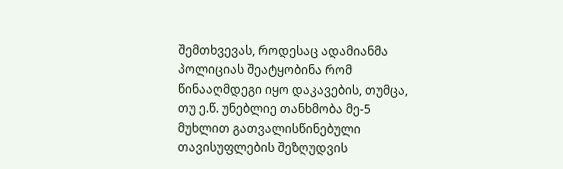შემთხვევას, როდესაც ადამიანმა პოლიციას შეატყობინა რომ წინააღმდეგი იყო დაკავების, თუმცა, თუ ე.წ. უნებლიე თანხმობა მე-5 მუხლით გათვალისწინებული თავისუფლების შეზღუდვის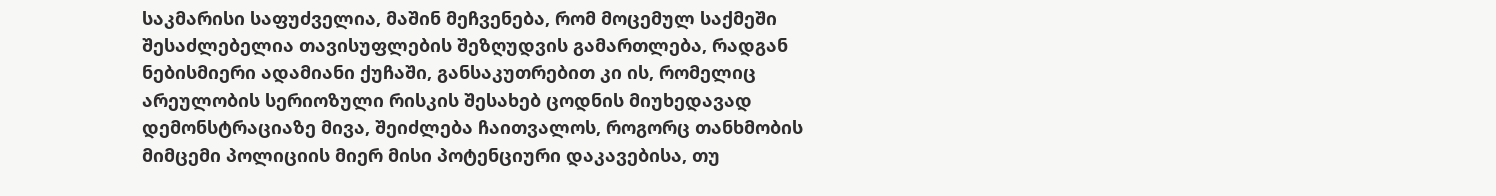საკმარისი საფუძველია, მაშინ მეჩვენება, რომ მოცემულ საქმეში შესაძლებელია თავისუფლების შეზღუდვის გამართლება, რადგან ნებისმიერი ადამიანი ქუჩაში, განსაკუთრებით კი ის, რომელიც არეულობის სერიოზული რისკის შესახებ ცოდნის მიუხედავად დემონსტრაციაზე მივა, შეიძლება ჩაითვალოს, როგორც თანხმობის მიმცემი პოლიციის მიერ მისი პოტენციური დაკავებისა, თუ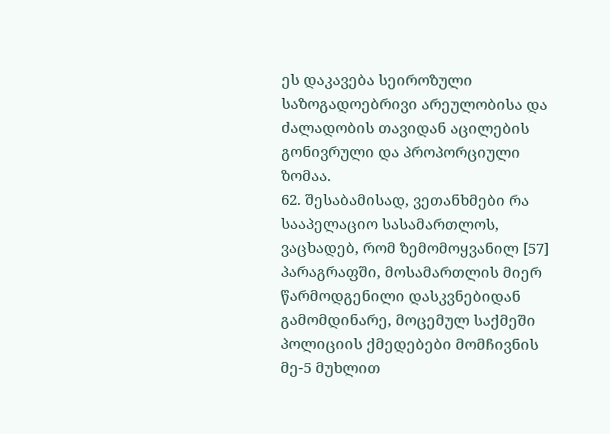ეს დაკავება სეიროზული საზოგადოებრივი არეულობისა და ძალადობის თავიდან აცილების გონივრული და პროპორციული ზომაა.
62. შესაბამისად, ვეთანხმები რა სააპელაციო სასამართლოს, ვაცხადებ, რომ ზემომოყვანილ [57] პარაგრაფში, მოსამართლის მიერ წარმოდგენილი დასკვნებიდან გამომდინარე, მოცემულ საქმეში პოლიციის ქმედებები მომჩივნის მე-5 მუხლით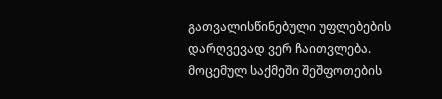გათვალისწინებული უფლებების დარღვევად ვერ ჩაითვლება. მოცემულ საქმეში შეშფოთების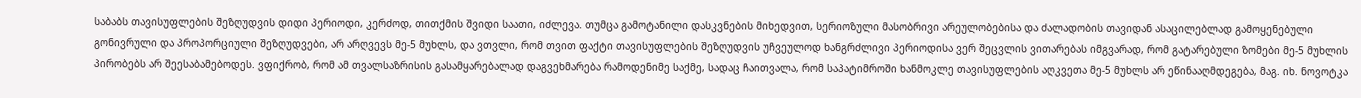საბაბს თავისუფლების შეზღუდვის დიდი პერიოდი, კერძოდ, თითქმის შვიდი საათი, იძლევა. თუმცა გამოტანილი დასკვნების მიხედვით, სერიოზული მასობრივი არეულობებისა და ძალადობის თავიდან ასაცილებლად გამოყენებული გონივრული და პროპორციული შეზღუდვები, არ არღვევს მე-5 მუხლს, და ვთვლი, რომ თვით ფაქტი თავისუფლების შეზღუდვის უჩვეულოდ ხანგრძლივი პერიოდისა ვერ შეცვლის ვითარებას იმგვარად, რომ გატარებული ზომები მე-5 მუხლის პირობებს არ შეესაბამებოდეს. ვფიქრობ, რომ ამ თვალსაზრისის გასამყარებალად დაგვეხმარება რამოდენიმე საქმე, სადაც ჩაითვალა, რომ საპატიმროში ხანმოკლე თავისუფლების აღკვეთა მე-5 მუხლს არ ეწინააღმდეგება, მაგ. იხ. ნოვოტკა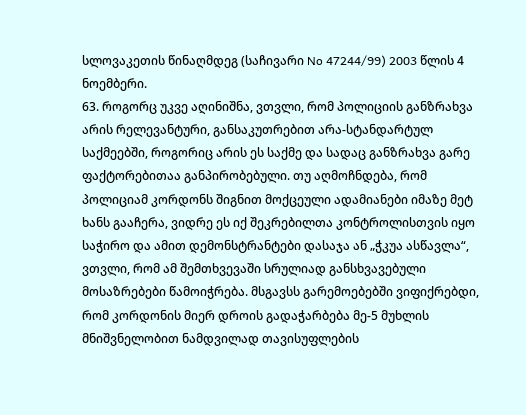სლოვაკეთის წინაღმდეგ (საჩივარი No 47244/99) 2003 წლის 4 ნოემბერი.
63. როგორც უკვე აღინიშნა, ვთვლი, რომ პოლიციის განზრახვა არის რელევანტური, განსაკუთრებით არა-სტანდარტულ საქმეებში, როგორიც არის ეს საქმე და სადაც განზრახვა გარე ფაქტორებითაა განპირობებული. თუ აღმოჩნდება, რომ პოლიციამ კორდონს შიგნით მოქცეული ადამიანები იმაზე მეტ ხანს გააჩერა, ვიდრე ეს იქ შეკრებილთა კონტროლისთვის იყო საჭირო და ამით დემონსტრანტები დასაჯა ან „ჭკუა ასწავლა“, ვთვლი, რომ ამ შემთხვევაში სრულიად განსხვავებული მოსაზრებები წამოიჭრება. მსგავსს გარემოებებში ვიფიქრებდი, რომ კორდონის მიერ დროის გადაჭარბება მე-5 მუხლის მნიშვნელობით ნამდვილად თავისუფლების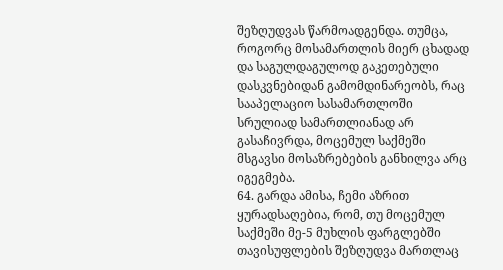შეზღუდვას წარმოადგენდა. თუმცა, როგორც მოსამართლის მიერ ცხადად და საგულდაგულოდ გაკეთებული დასკვნებიდან გამომდინარეობს, რაც სააპელაციო სასამართლოში სრულიად სამართლიანად არ გასაჩივრდა, მოცემულ საქმეში მსგავსი მოსაზრებების განხილვა არც იგეგმება.
64. გარდა ამისა, ჩემი აზრით ყურადსაღებია, რომ, თუ მოცემულ საქმეში მე-5 მუხლის ფარგლებში თავისუფლების შეზღუდვა მართლაც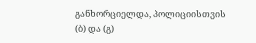განხორციელდა, პოლიციისთვის (ბ) და (გ)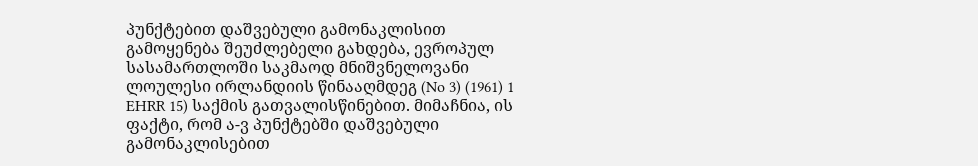პუნქტებით დაშვებული გამონაკლისით გამოყენება შეუძლებელი გახდება, ევროპულ სასამართლოში საკმაოდ მნიშვნელოვანი ლოულესი ირლანდიის წინააღმდეგ (No 3) (1961) 1 EHRR 15) საქმის გათვალისწინებით. მიმაჩნია, ის ფაქტი, რომ ა-ვ პუნქტებში დაშვებული გამონაკლისებით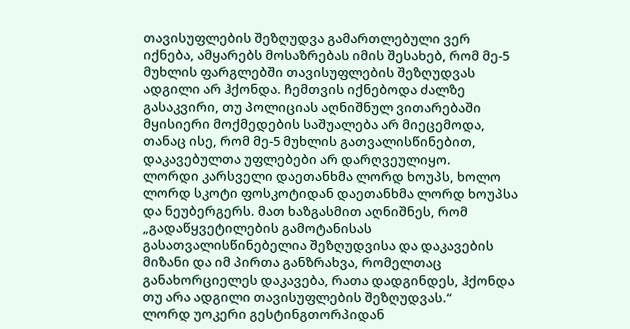თავისუფლების შეზღუდვა გამართლებული ვერ იქნება, ამყარებს მოსაზრებას იმის შესახებ, რომ მე-5 მუხლის ფარგლებში თავისუფლების შეზღუდვას ადგილი არ ჰქონდა. ჩემთვის იქნებოდა ძალზე გასაკვირი, თუ პოლიციას აღნიშნულ ვითარებაში მყისიერი მოქმედების საშუალება არ მიეცემოდა, თანაც ისე, რომ მე-5 მუხლის გათვალისწინებით, დაკავებულთა უფლებები არ დარღვეულიყო.
ლორდი კარსველი დაეთანხმა ლორდ ხოუპს, ხოლო ლორდ სკოტი ფოსკოტიდან დაეთანხმა ლორდ ხოუპსა და ნეუბერგერს. მათ ხაზგასმით აღნიშნეს, რომ „გადაწყვეტილების გამოტანისას გასათვალისწინებელია შეზღუდვისა და დაკავების მიზანი და იმ პირთა განზრახვა, რომელთაც განახორციელეს დაკავება, რათა დადგინდეს, ჰქონდა თუ არა ადგილი თავისუფლების შეზღუდვას.“
ლორდ უოკერი გესტინგთორპიდან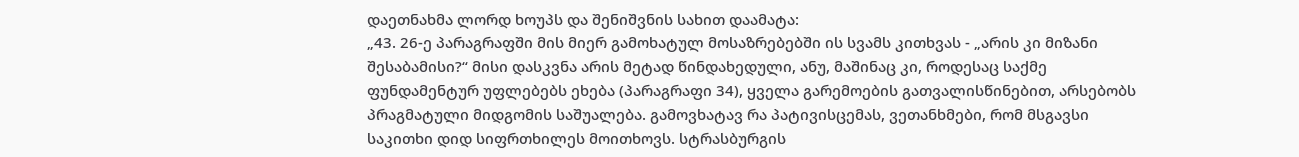დაეთნახმა ლორდ ხოუპს და შენიშვნის სახით დაამატა:
„43. 26-ე პარაგრაფში მის მიერ გამოხატულ მოსაზრებებში ის სვამს კითხვას - „არის კი მიზანი შესაბამისი?“ მისი დასკვნა არის მეტად წინდახედული, ანუ, მაშინაც კი, როდესაც საქმე ფუნდამენტურ უფლებებს ეხება (პარაგრაფი 34), ყველა გარემოების გათვალისწინებით, არსებობს პრაგმატული მიდგომის საშუალება. გამოვხატავ რა პატივისცემას, ვეთანხმები, რომ მსგავსი საკითხი დიდ სიფრთხილეს მოითხოვს. სტრასბურგის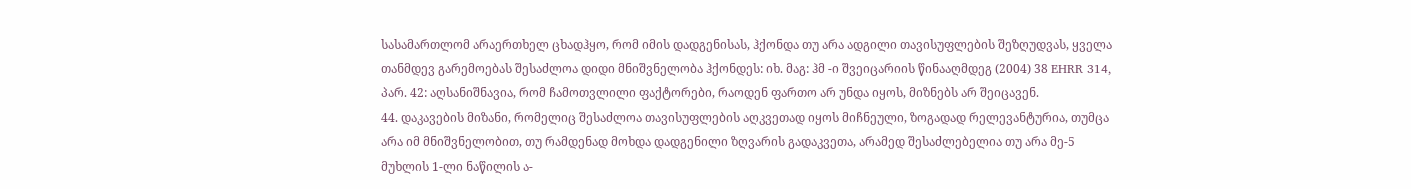სასამართლომ არაერთხელ ცხადჰყო, რომ იმის დადგენისას, ჰქონდა თუ არა ადგილი თავისუფლების შეზღუდვას, ყველა თანმდევ გარემოებას შესაძლოა დიდი მნიშვნელობა ჰქონდეს: იხ. მაგ: ჰმ -ი შვეიცარიის წინააღმდეგ (2004) 38 EHRR 314, პარ. 42: აღსანიშნავია, რომ ჩამოთვლილი ფაქტორები, რაოდენ ფართო არ უნდა იყოს, მიზნებს არ შეიცავენ.
44. დაკავების მიზანი, რომელიც შესაძლოა თავისუფლების აღკვეთად იყოს მიჩნეული, ზოგადად რელევანტურია, თუმცა არა იმ მნიშვნელობით, თუ რამდენად მოხდა დადგენილი ზღვარის გადაკვეთა, არამედ შესაძლებელია თუ არა მე-5 მუხლის 1-ლი ნაწილის ა-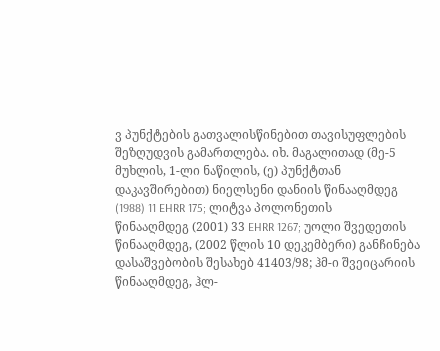ვ პუნქტების გათვალისწინებით თავისუფლების შეზღუდვის გამართლება. იხ. მაგალითად (მე-5 მუხლის, 1-ლი ნაწილის, (ე) პუნქტთან დაკავშირებით) ნიელსენი დანიის წინააღმდეგ (1988) 11 EHRR 175; ლიტვა პოლონეთის წინააღმდეგ (2001) 33 EHRR 1267; უოლი შვედეთის წინააღმდეგ, (2002 წლის 10 დეკემბერი) განჩინება დასაშვებობის შესახებ 41403/98; ჰმ-ი შვეიცარიის წინააღმდეგ, ჰლ-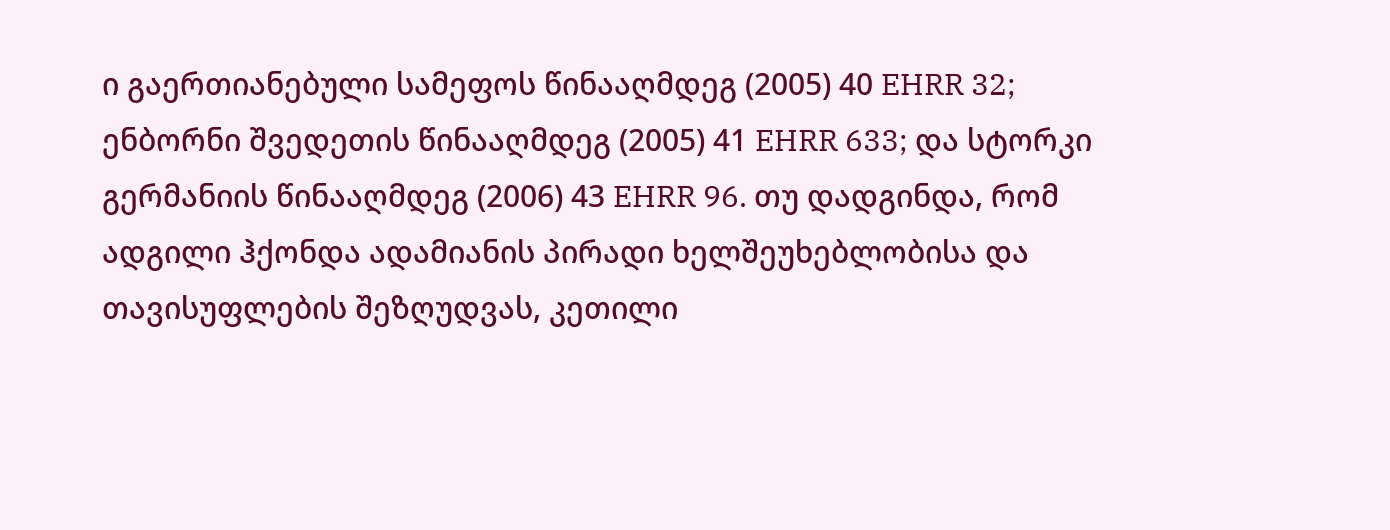ი გაერთიანებული სამეფოს წინააღმდეგ (2005) 40 EHRR 32; ენბორნი შვედეთის წინააღმდეგ (2005) 41 EHRR 633; და სტორკი გერმანიის წინააღმდეგ (2006) 43 EHRR 96. თუ დადგინდა, რომ ადგილი ჰქონდა ადამიანის პირადი ხელშეუხებლობისა და თავისუფლების შეზღუდვას, კეთილი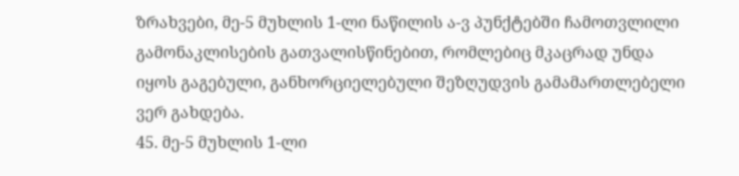ზრახვები, მე-5 მუხლის 1-ლი ნაწილის ა-ვ პუნქტებში ჩამოთვლილი გამონაკლისების გათვალისწინებით, რომლებიც მკაცრად უნდა იყოს გაგებული, განხორციელებული შეზღუდვის გამამართლებელი ვერ გახდება.
45. მე-5 მუხლის 1-ლი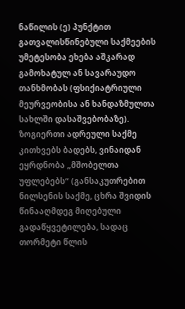ნაწილის (ე) პუნქტით გათვალისწინებული საქმეების უმეტესობა ეხება აშკარად გამოხატულ ან სავარაუდო თანხმობას (ფსიქიატრიული მეურვეობისა ან ხანდაზმულთა სახლში დასაშვებობაზე). ზოგიერთი ადრეული საქმე კითხვებს ბადებს, ვინაიდან ეყრდნობა „მშობელთა უფლებებს“ (განსაკუთრებით ნილსენის საქმე, ცხრა შვიდის წინააღმდეგ მიღებული გადაწყვეტილება, სადაც თორმეტი წლის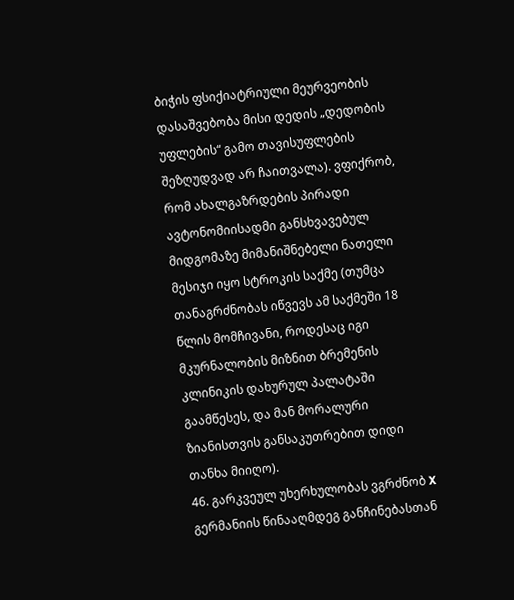ბიჭის ფსიქიატრიული მეურვეობის დასაშვებობა მისი დედის „დედობის უფლების“ გამო თავისუფლების შეზღუდვად არ ჩაითვალა). ვფიქრობ, რომ ახალგაზრდების პირადი ავტონომიისადმი განსხვავებულ მიდგომაზე მიმანიშნებელი ნათელი მესიჯი იყო სტროკის საქმე (თუმცა თანაგრძნობას იწვევს ამ საქმეში 18 წლის მომჩივანი, როდესაც იგი მკურნალობის მიზნით ბრემენის კლინიკის დახურულ პალატაში გაამწესეს, და მან მორალური ზიანისთვის განსაკუთრებით დიდი თანხა მიიღო).
46. გარკვეულ უხერხულობას ვგრძნობ X გერმანიის წინააღმდეგ განჩინებასთან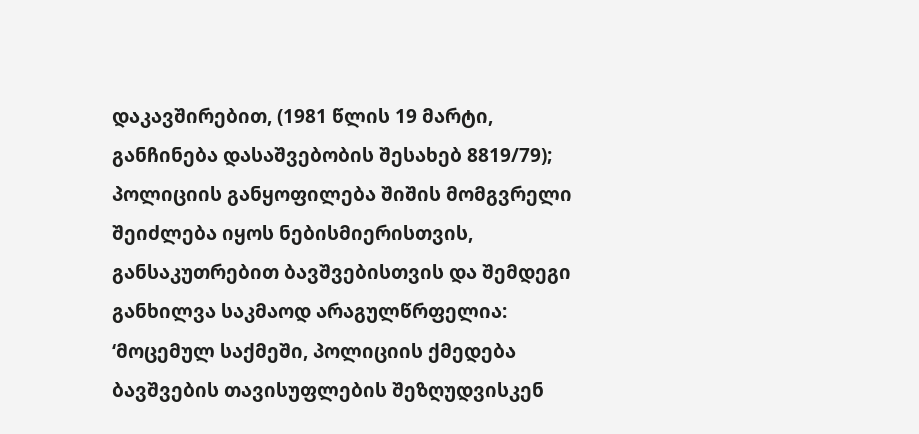დაკავშირებით, (1981 წლის 19 მარტი, განჩინება დასაშვებობის შესახებ 8819/79); პოლიციის განყოფილება შიშის მომგვრელი შეიძლება იყოს ნებისმიერისთვის, განსაკუთრებით ბავშვებისთვის და შემდეგი განხილვა საკმაოდ არაგულწრფელია:
‘მოცემულ საქმეში, პოლიციის ქმედება ბავშვების თავისუფლების შეზღუდვისკენ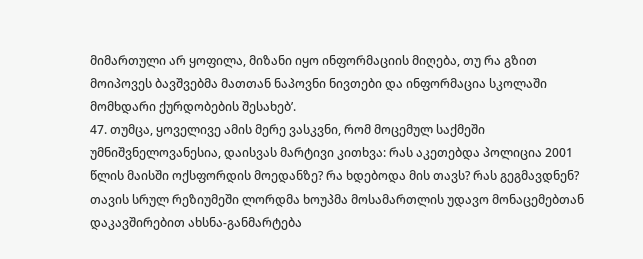მიმართული არ ყოფილა, მიზანი იყო ინფორმაციის მიღება, თუ რა გზით მოიპოვეს ბავშვებმა მათთან ნაპოვნი ნივთები და ინფორმაცია სკოლაში მომხდარი ქურდობების შესახებ’.
47. თუმცა, ყოველივე ამის მერე ვასკვნი, რომ მოცემულ საქმეში უმნიშვნელოვანესია, დაისვას მარტივი კითხვა: რას აკეთებდა პოლიცია 2001 წლის მაისში ოქსფორდის მოედანზე? რა ხდებოდა მის თავს? რას გეგმავდნენ? თავის სრულ რეზიუმეში ლორდმა ხოუპმა მოსამართლის უდავო მონაცემებთან დაკავშირებით ახსნა-განმარტება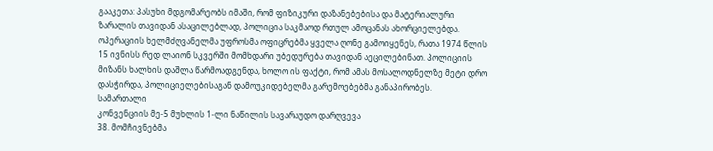გააკეთა: პასუხი მდგომარეობს იმაში, რომ ფიზიკური დაზანებებისა და მატერიალური ზარალის თავიდან ასაცილებლად, პოლიცია საკმაოდ რთულ ამოცანას ახორციელებდა. ოპერაციის ხელმძღვანელმა უფროსმა ოფიცრებმა ყველა ღონე გამოიყენეს, რათა 1974 წლის 15 ივნისს რედ ლაიონ სკვერში მომხდარი უბედურება თავიდან აეცილებინათ. პოლიციის მიზანს ხალხის დაშლა წარმოადგენდა, ხოლო ის ფაქტი, რომ ამას მოსალოდნელზე მეტი დრო დასჭირდა, პოლიციელებისაგან დამოუკიდებელმა გარემოებებმა განაპირობეს.
სამართალი
კონვენციის მე-5 მუხლის 1-ლი ნაწილის სავარაუდო დარღვევა
38. მომჩივნებმა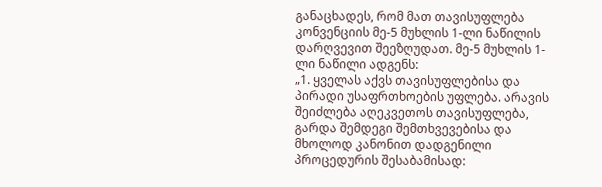განაცხადეს, რომ მათ თავისუფლება კონვენციის მე-5 მუხლის 1-ლი ნაწილის დარღვევით შეეზღუდათ. მე-5 მუხლის 1-ლი ნაწილი ადგენს:
„1. ყველას აქვს თავისუფლებისა და პირადი უსაფრთხოების უფლება. არავის შეიძლება აღეკვეთოს თავისუფლება, გარდა შემდეგი შემთხვევებისა და მხოლოდ კანონით დადგენილი პროცედურის შესაბამისად: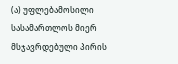(ა) უფლებამოსილი სასამართლოს მიერ მსჯავრდებული პირის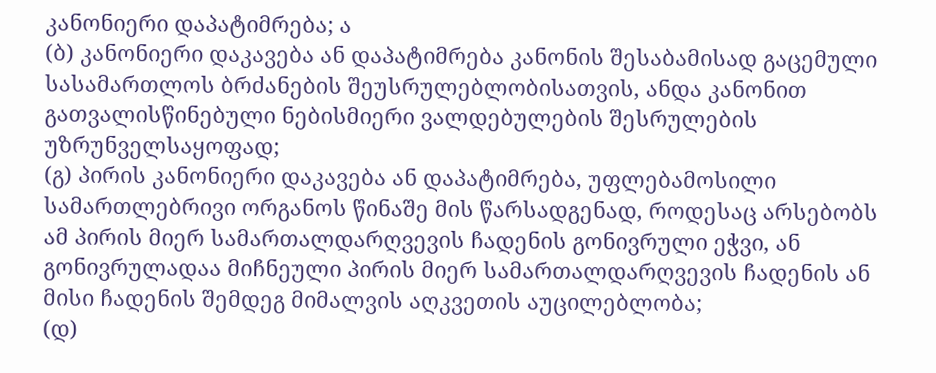კანონიერი დაპატიმრება; ა
(ბ) კანონიერი დაკავება ან დაპატიმრება კანონის შესაბამისად გაცემული სასამართლოს ბრძანების შეუსრულებლობისათვის, ანდა კანონით გათვალისწინებული ნებისმიერი ვალდებულების შესრულების უზრუნველსაყოფად;
(გ) პირის კანონიერი დაკავება ან დაპატიმრება, უფლებამოსილი სამართლებრივი ორგანოს წინაშე მის წარსადგენად, როდესაც არსებობს ამ პირის მიერ სამართალდარღვევის ჩადენის გონივრული ეჭვი, ან გონივრულადაა მიჩნეული პირის მიერ სამართალდარღვევის ჩადენის ან მისი ჩადენის შემდეგ მიმალვის აღკვეთის აუცილებლობა;
(დ)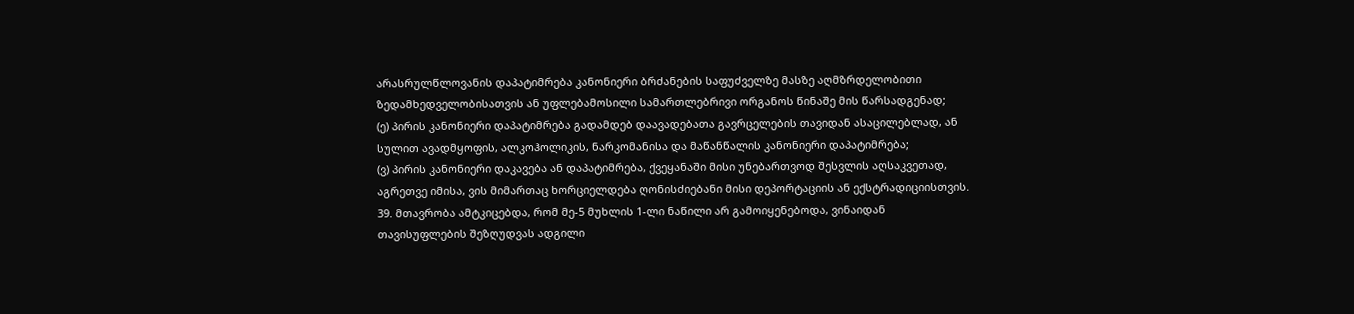არასრულწლოვანის დაპატიმრება კანონიერი ბრძანების საფუძველზე მასზე აღმზრდელობითი ზედამხედველობისათვის ან უფლებამოსილი სამართლებრივი ორგანოს წინაშე მის წარსადგენად;
(ე) პირის კანონიერი დაპატიმრება გადამდებ დაავადებათა გავრცელების თავიდან ასაცილებლად, ან სულით ავადმყოფის, ალკოჰოლიკის, ნარკომანისა და მაწანწალის კანონიერი დაპატიმრება;
(ვ) პირის კანონიერი დაკავება ან დაპატიმრება, ქვეყანაში მისი უნებართვოდ შესვლის აღსაკვეთად, აგრეთვე იმისა, ვის მიმართაც ხორციელდება ღონისძიებანი მისი დეპორტაციის ან ექსტრადიციისთვის.
39. მთავრობა ამტკიცებდა, რომ მე-5 მუხლის 1-ლი ნაწილი არ გამოიყენებოდა, ვინაიდან თავისუფლების შეზღუდვას ადგილი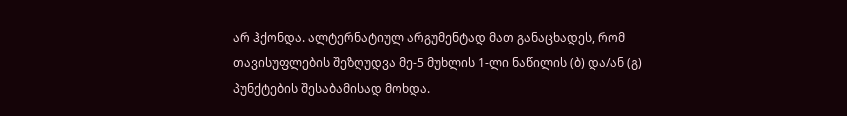არ ჰქონდა. ალტერნატიულ არგუმენტად მათ განაცხადეს, რომ თავისუფლების შეზღუდვა მე-5 მუხლის 1-ლი ნაწილის (ბ) და/ან (გ) პუნქტების შესაბამისად მოხდა.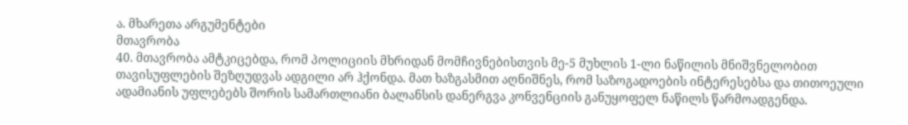ა. მხარეთა არგუმენტები
მთავრობა
40. მთავრობა ამტკიცებდა, რომ პოლიციის მხრიდან მომჩივნებისთვის მე-5 მუხლის 1-ლი ნაწილის მნიშვნელობით თავისუფლების შეზღუდვას ადგილი არ ჰქონდა. მათ ხაზგასმით აღნიშნეს, რომ საზოგადოების ინტერესებსა და თითოეული ადამიანის უფლებებს შორის სამართლიანი ბალანსის დანერგვა კონვენციის განუყოფელ ნაწილს წარმოადგენდა.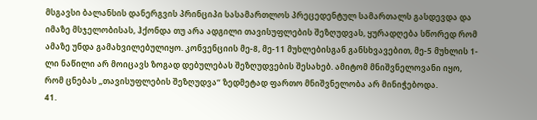მსგავსი ბალანსის დანერგვის პრინციპი სასამართლოს პრეცედენტულ სამართალს გასდევდა და იმაზე მსჯელობისას, ჰქონდა თუ არა ადგილი თავისუფლების შეზღუდვას, ყურადღება სწორედ რომ ამაზე უნდა გამახვილებულიყო. კონვენციის მე-8, მე-11 მუხლებისგან განსხვავებით, მე-5 მუხლის 1-ლი ნაწილი არ მოიცავს ზოგად დებულებას შეზღუდვების შესახებ. ამიტომ მნიშვნელოვანი იყო, რომ ცნებას „თავისუფლების შეზღუდვა“ ზედმეტად ფართო მნიშვნელობა არ მინიჭებოდა.
41.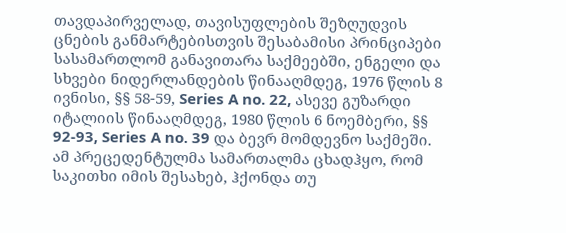თავდაპირველად, თავისუფლების შეზღუდვის ცნების განმარტებისთვის შესაბამისი პრინციპები სასამართლომ განავითარა საქმეებში, ენგელი და სხვები ნიდერლანდების წინააღმდეგ, 1976 წლის 8 ივნისი, §§ 58-59, Series A no. 22, ასევე გუზარდი იტალიის წინააღმდეგ, 1980 წლის 6 ნოემბერი, §§ 92-93, Series A no. 39 და ბევრ მომდევნო საქმეში. ამ პრეცედენტულმა სამართალმა ცხადჰყო, რომ საკითხი იმის შესახებ, ჰქონდა თუ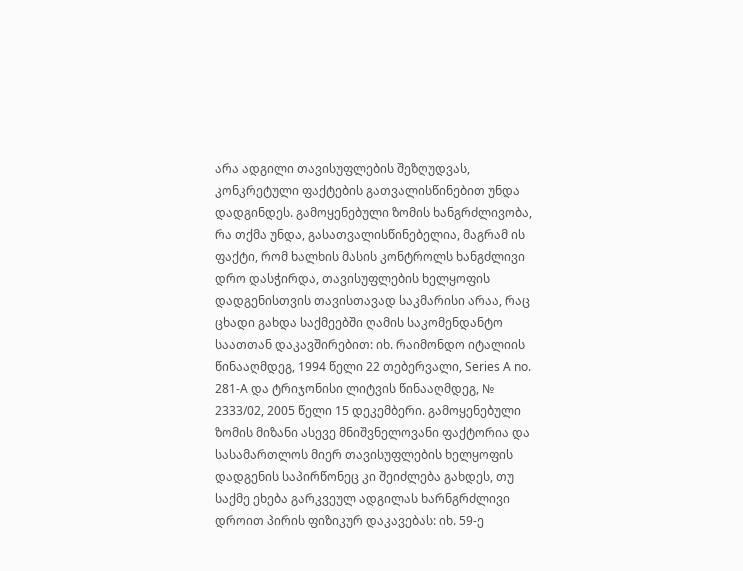არა ადგილი თავისუფლების შეზღუდვას, კონკრეტული ფაქტების გათვალისწინებით უნდა დადგინდეს. გამოყენებული ზომის ხანგრძლივობა, რა თქმა უნდა, გასათვალისწინებელია, მაგრამ ის ფაქტი, რომ ხალხის მასის კონტროლს ხანგძლივი დრო დასჭირდა, თავისუფლების ხელყოფის დადგენისთვის თავისთავად საკმარისი არაა, რაც ცხადი გახდა საქმეებში ღამის საკომენდანტო საათთან დაკავშირებით: იხ. რაიმონდო იტალიის წინააღმდეგ, 1994 წელი 22 თებერვალი, Series A no. 281‑A და ტრიჯონისი ლიტვის წინააღმდეგ, № 2333/02, 2005 წელი 15 დეკემბერი. გამოყენებული ზომის მიზანი ასევე მნიშვნელოვანი ფაქტორია და სასამართლოს მიერ თავისუფლების ხელყოფის დადგენის საპირწონეც კი შეიძლება გახდეს, თუ საქმე ეხება გარკვეულ ადგილას ხარნგრძლივი დროით პირის ფიზიკურ დაკავებას: იხ. 59-ე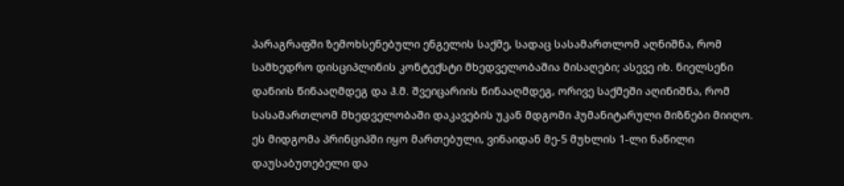პარაგრაფში ზემოხსენებული ენგელის საქმე, სადაც სასამართლომ აღნიშნა, რომ სამხედრო დისციპლინის კონტექსტი მხედველობაშია მისაღები; ასევე იხ. ნიელსენი დანიის წინააღმდეგ და ჰ.მ. შვეიცარიის წინააღმდეგ, ორივე საქმეში აღინიშნა, რომ სასამართლომ მხედველობაში დაკავების უკან მდგომი ჰუმანიტარული მიზნები მიიღო. ეს მიდგომა პრინციპში იყო მართებული, ვინაიდან მე-5 მუხლის 1-ლი ნაწილი დაუსაბუთებელი და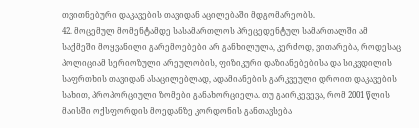თვითნებური დაკავების თავიდან აცილებაში მდგომარეობს.
42. მოცემულ მომენტამდე სასამართლოს პრეცედენტულ სამართალში ამ საქმეში მოყვანილი გარემოებები არ განხილულა, კერძოდ, ვითარება, როდესაც პოლიციამ სერიოზული არეულობის, ფიზიკური დაზიანებებისა და სიკვდილის საფრთხის თავიდან ასაცილებლად, ადამიანების გარკვეული დროით დაკავების სახით, პროპორციული ზომები განახორციელა. თუ გაირკევევა, რომ 2001 წლის მაისში ოქსფორდის მოედანზე კორდონის განთავსება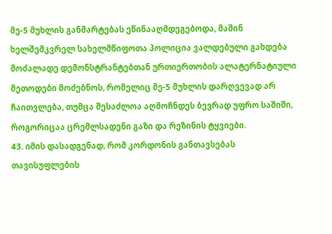მე-5 მუხლის განმარტებას ეწინააღმდეგებოდა, მაშინ ხელშემკვრელ სახელმწიფოთა პოლიცია ვალდებული გახდება მოძალადე დემონსტრანტებთან ურთიერთობის ალატერნატიული მეთოდები მოძებნოს, რომელიც მე-5 მუხლის დარღვევად არ ჩაითვლება, თუმცა შესაძლოა აღმოჩნდეს ბევრად უფრო საშიში, როგორიცაა ცრემლსადენი გაზი და რეზინის ტყვიები.
43. იმის დასადგენად, რომ კორდონის განთავსებას თავისუფლების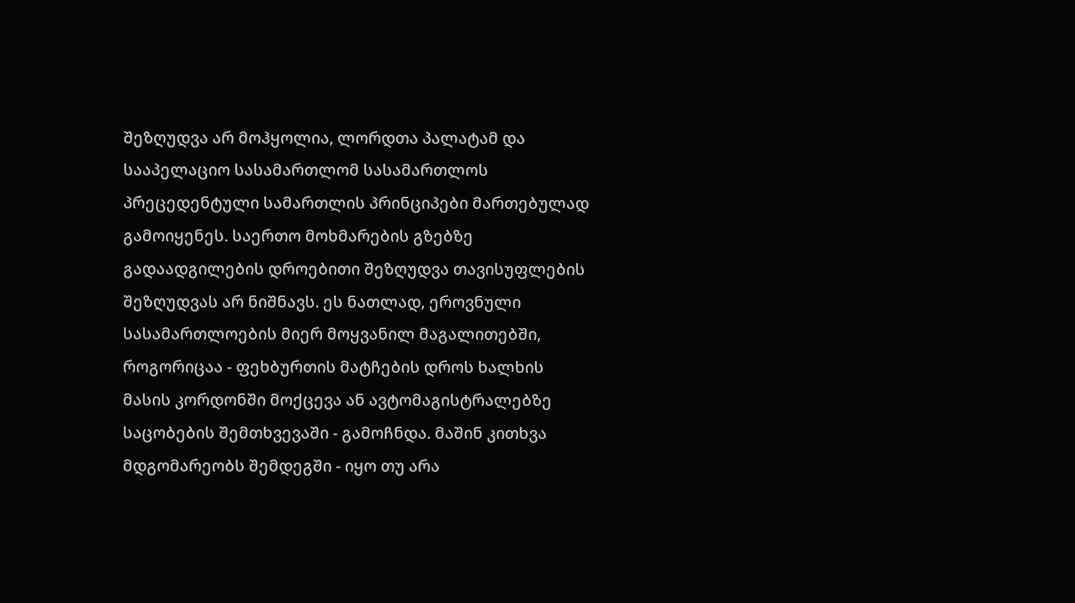შეზღუდვა არ მოჰყოლია, ლორდთა პალატამ და სააპელაციო სასამართლომ სასამართლოს პრეცედენტული სამართლის პრინციპები მართებულად გამოიყენეს. საერთო მოხმარების გზებზე გადაადგილების დროებითი შეზღუდვა თავისუფლების შეზღუდვას არ ნიშნავს. ეს ნათლად, ეროვნული სასამართლოების მიერ მოყვანილ მაგალითებში, როგორიცაა - ფეხბურთის მატჩების დროს ხალხის მასის კორდონში მოქცევა ან ავტომაგისტრალებზე საცობების შემთხვევაში - გამოჩნდა. მაშინ კითხვა მდგომარეობს შემდეგში - იყო თუ არა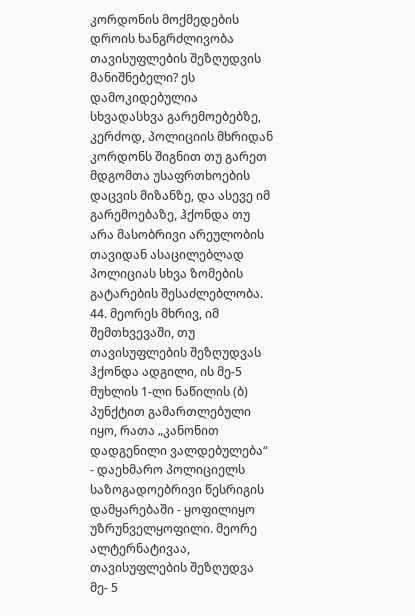კორდონის მოქმედების დროის ხანგრძლივობა თავისუფლების შეზღუდვის მანიშნებელი? ეს დამოკიდებულია სხვადასხვა გარემოებებზე, კერძოდ, პოლიციის მხრიდან კორდონს შიგნით თუ გარეთ მდგომთა უსაფრთხოების დაცვის მიზანზე, და ასევე იმ გარემოებაზე, ჰქონდა თუ არა მასობრივი არეულობის თავიდან ასაცილებლად პოლიციას სხვა ზომების გატარების შესაძლებლობა.
44. მეორეს მხრივ, იმ შემთხვევაში, თუ თავისუფლების შეზღუდვას ჰქონდა ადგილი, ის მე-5 მუხლის 1-ლი ნაწილის (ბ) პუნქტით გამართლებული იყო, რათა „კანონით დადგენილი ვალდებულება“ - დაეხმარო პოლიციელს საზოგადოებრივი წესრიგის დამყარებაში - ყოფილიყო უზრუნველყოფილი. მეორე ალტერნატივაა, თავისუფლების შეზღუდვა მე- 5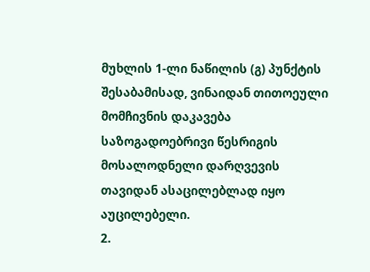მუხლის 1-ლი ნაწილის (გ) პუნქტის შესაბამისად, ვინაიდან თითოეული მომჩივნის დაკავება საზოგადოებრივი წესრიგის მოსალოდნელი დარღვევის თავიდან ასაცილებლად იყო აუცილებელი.
2.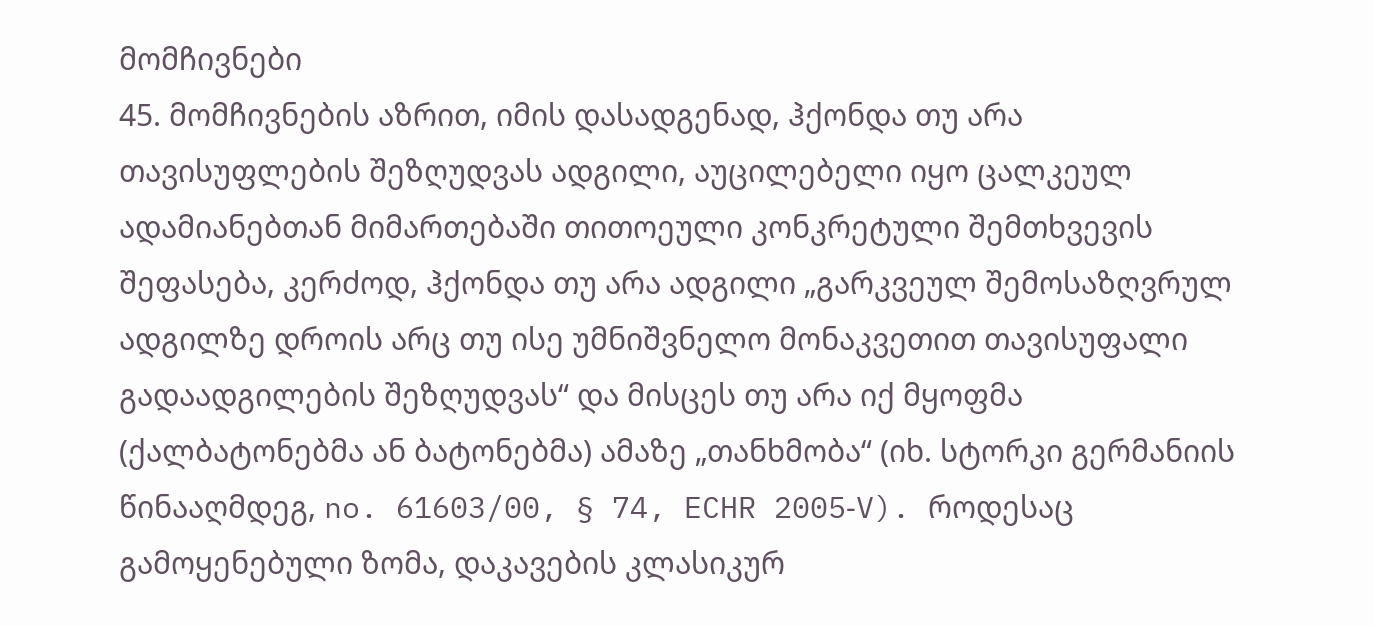მომჩივნები
45. მომჩივნების აზრით, იმის დასადგენად, ჰქონდა თუ არა თავისუფლების შეზღუდვას ადგილი, აუცილებელი იყო ცალკეულ ადამიანებთან მიმართებაში თითოეული კონკრეტული შემთხვევის შეფასება, კერძოდ, ჰქონდა თუ არა ადგილი „გარკვეულ შემოსაზღვრულ ადგილზე დროის არც თუ ისე უმნიშვნელო მონაკვეთით თავისუფალი გადაადგილების შეზღუდვას“ და მისცეს თუ არა იქ მყოფმა (ქალბატონებმა ან ბატონებმა) ამაზე „თანხმობა“ (იხ. სტორკი გერმანიის წინააღმდეგ, no. 61603/00, § 74, ECHR 2005‑V). როდესაც გამოყენებული ზომა, დაკავების კლასიკურ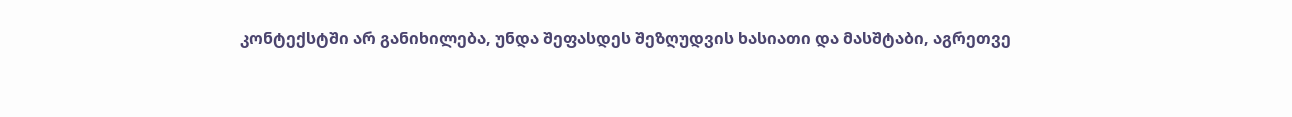კონტექსტში არ განიხილება, უნდა შეფასდეს შეზღუდვის ხასიათი და მასშტაბი, აგრეთვე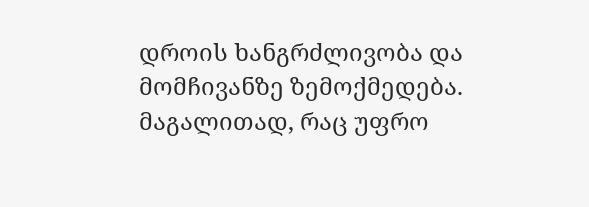დროის ხანგრძლივობა და მომჩივანზე ზემოქმედება. მაგალითად, რაც უფრო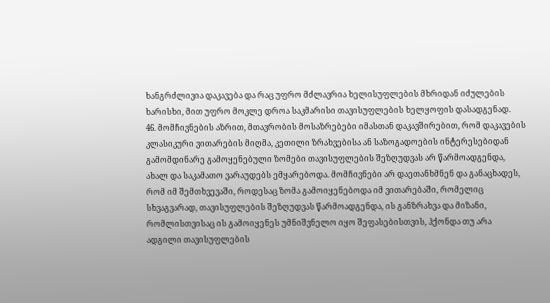ხანგრძლივია დაკავება და რაც უფრო მძლავრია ხელისუფლების მხრიდან იძულების ხარისხი, მით უფრო მოკლე დროა საკმარისი თავისუფლების ხელყოფის დასადგენად.
46. მომჩივნების აზრით, მთავრობის მოსაზრებები იმასთან დაკავშირებით, რომ დაკავების კლასიკური ვითარების მიღმა, კეთილი ზრახვებისა ან საზოგადოების ინტერესებიდან გამომდინარე გამოყენებული ზომები თავისუფლების შეზღუდვას არ წარმოადგენდა, ახალ და საკამათო ვარაუდებს ემყარებოდა. მომჩივნები არ დაეთანხმნენ და განაცხადეს, რომ იმ შემთხვევაში, როდესაც ზომა გამოიყენებოდა იმ ვითარებაში, რომელიც სხვაგვარად, თავისუფლების შეზღუდვას წარმოადგენდა, ის განზრახვა და მიზანი, რომლისთვისაც ის გამოიყენეს უმნიშვნელო იყო შეფასებისთვის, ჰქონდა თუ არა ადგილი თავისუფლების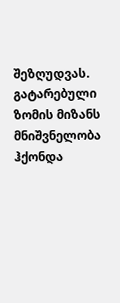შეზღუდვას. გატარებული ზომის მიზანს მნიშვნელობა ჰქონდა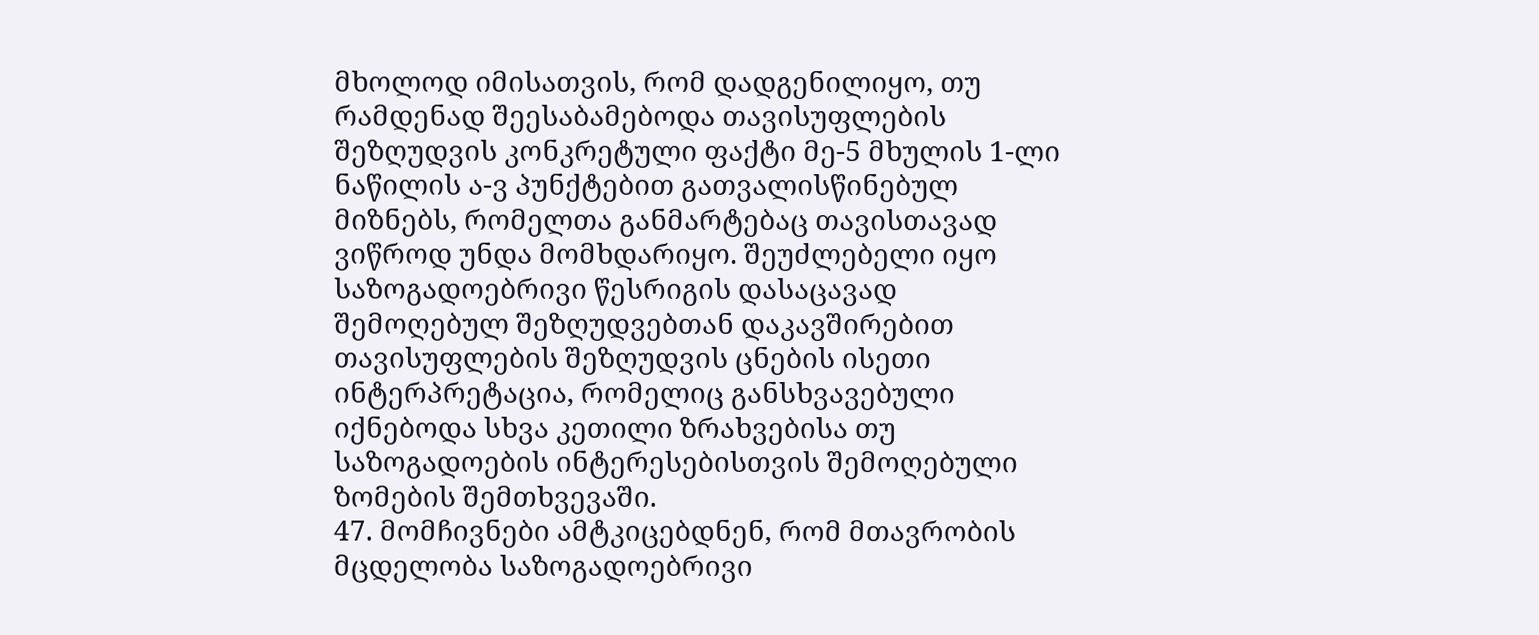მხოლოდ იმისათვის, რომ დადგენილიყო, თუ რამდენად შეესაბამებოდა თავისუფლების შეზღუდვის კონკრეტული ფაქტი მე-5 მხულის 1-ლი ნაწილის ა-ვ პუნქტებით გათვალისწინებულ მიზნებს, რომელთა განმარტებაც თავისთავად ვიწროდ უნდა მომხდარიყო. შეუძლებელი იყო საზოგადოებრივი წესრიგის დასაცავად შემოღებულ შეზღუდვებთან დაკავშირებით თავისუფლების შეზღუდვის ცნების ისეთი ინტერპრეტაცია, რომელიც განსხვავებული იქნებოდა სხვა კეთილი ზრახვებისა თუ საზოგადოების ინტერესებისთვის შემოღებული ზომების შემთხვევაში.
47. მომჩივნები ამტკიცებდნენ, რომ მთავრობის მცდელობა საზოგადოებრივი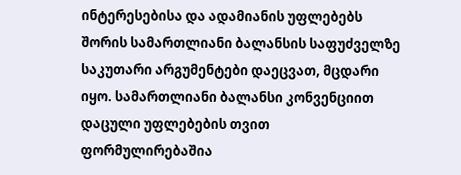ინტერესებისა და ადამიანის უფლებებს შორის სამართლიანი ბალანსის საფუძველზე საკუთარი არგუმენტები დაეცვათ, მცდარი იყო. სამართლიანი ბალანსი კონვენციით დაცული უფლებების თვით ფორმულირებაშია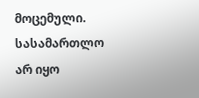მოცემული. სასამართლო არ იყო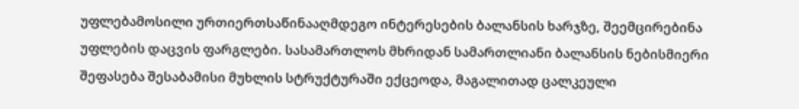უფლებამოსილი ურთიერთსაწინააღმდეგო ინტერესების ბალანსის ხარჯზე, შეემცირებინა უფლების დაცვის ფარგლები. სასამართლოს მხრიდან სამართლიანი ბალანსის ნებისმიერი შეფასება შესაბამისი მუხლის სტრუქტურაში ექცეოდა, მაგალითად ცალკეული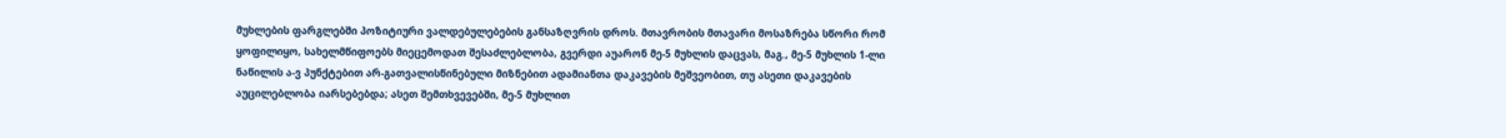მუხლების ფარგლებში პოზიტიური ვალდებულებების განსაზღვრის დროს. მთავრობის მთავარი მოსაზრება სწორი რომ ყოფილიყო, სახელმწიფოებს მიეცემოდათ შესაძლებლობა, გვერდი აუარონ მე-5 მუხლის დაცვას, მაგ., მე-5 მუხლის 1-ლი ნაწილის ა-ვ პუნქტებით არ-გათვალისწინებული მიზნებით ადამიანთა დაკავების მეშვეობით, თუ ასეთი დაკავების აუცილებლობა იარსებებდა; ასეთ შემთხვევებში, მე-5 მუხლით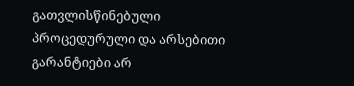გათვლისწინებული პროცედურული და არსებითი გარანტიები არ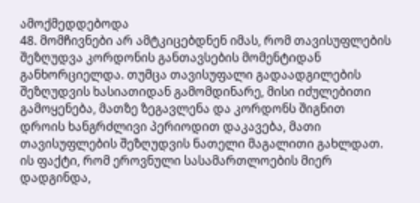ამოქმედდებოდა
48. მომჩივნები არ ამტკიცებდნენ იმას, რომ თავისუფლების შეზღუდვა კორდონის განთავსების მომენტიდან განხორციელდა. თუმცა თავისუფალი გადაადგილების შეზღუდვის ხასიათიდან გამომდინარე, მისი იძულებითი გამოყენება, მათზე ზეგავლენა და კორდონს შიგნით დროის ხანგრძლივი პერიოდით დაკავება, მათი თავისუფლების შეზღუდვის ნათელი მაგალითი გახლდათ. ის ფაქტი, რომ ეროვნული სასამართლოების მიერ დადგინდა,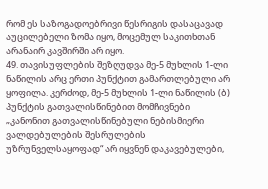რომ ეს საზოგადოებრივი წესრიგის დასაცავად აუცილებელი ზომა იყო, მოცემულ საკითხთან არანაირ კავშირში არ იყო.
49. თავისუფლების შეზღუდვა მე-5 მუხლის 1-ლი ნაწილის არც ერთი პუნქტით გამართლებული არ ყოფილა. კერძოდ, მე-5 მუხლის 1-ლი ნაწილის (ბ) პუნქტის გათვალისწინებით მომჩივნები „კანონით გათვალისწინებული ნებისმიერი ვალდებულების შესრულების უზრუნველსაყოფად“ არ იყვნენ დაკავებულები,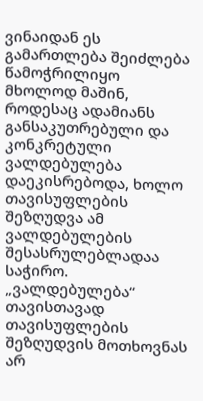ვინაიდან ეს გამართლება შეიძლება წამოჭრილიყო მხოლოდ მაშინ, როდესაც ადამიანს განსაკუთრებული და კონკრეტული ვალდებულება დაეკისრებოდა, ხოლო თავისუფლების შეზღუდვა ამ ვალდებულების შესასრულებლადაა საჭირო. „ვალდებულება“ თავისთავად თავისუფლების შეზღუდვის მოთხოვნას არ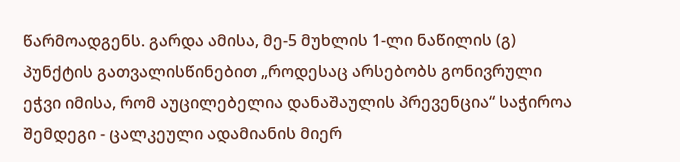წარმოადგენს. გარდა ამისა, მე-5 მუხლის 1-ლი ნაწილის (გ) პუნქტის გათვალისწინებით „როდესაც არსებობს გონივრული ეჭვი იმისა, რომ აუცილებელია დანაშაულის პრევენცია“ საჭიროა შემდეგი - ცალკეული ადამიანის მიერ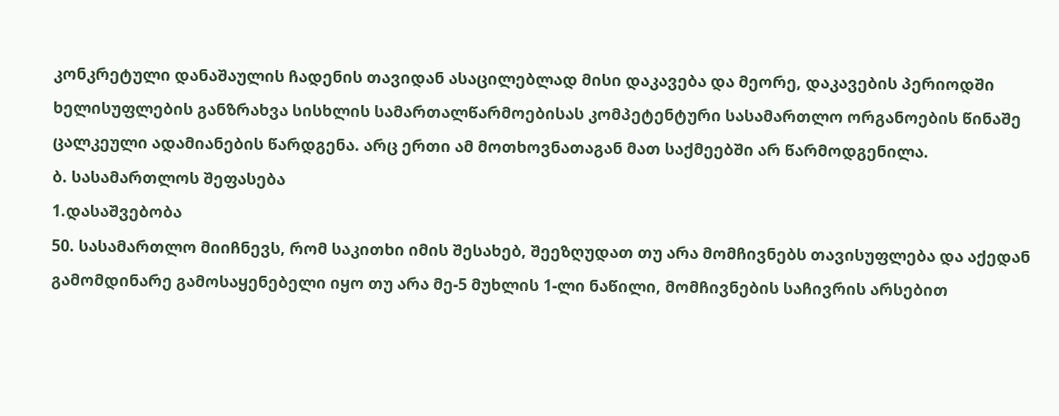კონკრეტული დანაშაულის ჩადენის თავიდან ასაცილებლად მისი დაკავება და მეორე, დაკავების პერიოდში ხელისუფლების განზრახვა სისხლის სამართალწარმოებისას კომპეტენტური სასამართლო ორგანოების წინაშე ცალკეული ადამიანების წარდგენა. არც ერთი ამ მოთხოვნათაგან მათ საქმეებში არ წარმოდგენილა.
ბ. სასამართლოს შეფასება
1.დასაშვებობა
50. სასამართლო მიიჩნევს, რომ საკითხი იმის შესახებ, შეეზღუდათ თუ არა მომჩივნებს თავისუფლება და აქედან გამომდინარე გამოსაყენებელი იყო თუ არა მე-5 მუხლის 1-ლი ნაწილი, მომჩივნების საჩივრის არსებით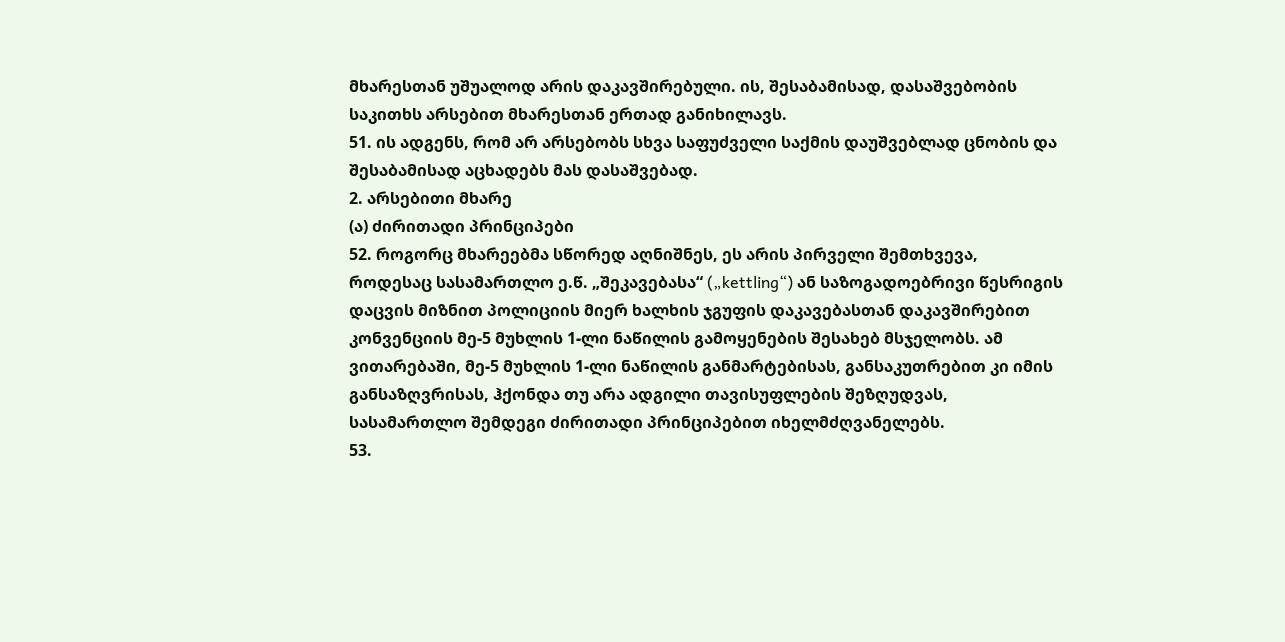მხარესთან უშუალოდ არის დაკავშირებული. ის, შესაბამისად, დასაშვებობის საკითხს არსებით მხარესთან ერთად განიხილავს.
51. ის ადგენს, რომ არ არსებობს სხვა საფუძველი საქმის დაუშვებლად ცნობის და შესაბამისად აცხადებს მას დასაშვებად.
2. არსებითი მხარე
(ა) ძირითადი პრინციპები
52. როგორც მხარეებმა სწორედ აღნიშნეს, ეს არის პირველი შემთხვევა, როდესაც სასამართლო ე.წ. „შეკავებასა“ („kettling“) ან საზოგადოებრივი წესრიგის დაცვის მიზნით პოლიციის მიერ ხალხის ჯგუფის დაკავებასთან დაკავშირებით კონვენციის მე-5 მუხლის 1-ლი ნაწილის გამოყენების შესახებ მსჯელობს. ამ ვითარებაში, მე-5 მუხლის 1-ლი ნაწილის განმარტებისას, განსაკუთრებით კი იმის განსაზღვრისას, ჰქონდა თუ არა ადგილი თავისუფლების შეზღუდვას, სასამართლო შემდეგი ძირითადი პრინციპებით იხელმძღვანელებს.
53.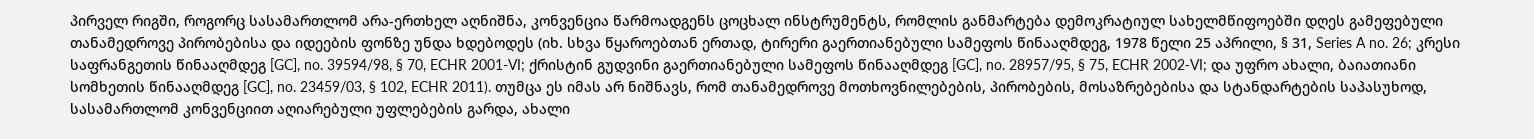პირველ რიგში, როგორც სასამართლომ არა-ერთხელ აღნიშნა, კონვენცია წარმოადგენს ცოცხალ ინსტრუმენტს, რომლის განმარტება დემოკრატიულ სახელმწიფოებში დღეს გამეფებული თანამედროვე პირობებისა და იდეების ფონზე უნდა ხდებოდეს (იხ. სხვა წყაროებთან ერთად, ტირერი გაერთიანებული სამეფოს წინააღმდეგ, 1978 წელი 25 აპრილი, § 31, Series A no. 26; კრესი საფრანგეთის წინააღმდეგ [GC], no. 39594/98, § 70, ECHR 2001-VI; ქრისტინ გუდვინი გაერთიანებული სამეფოს წინააღმდეგ [GC], no. 28957/95, § 75, ECHR 2002‑VI; და უფრო ახალი, ბაიათიანი სომხეთის წინააღმდეგ [GC], no. 23459/03, § 102, ECHR 2011). თუმცა ეს იმას არ ნიშნავს, რომ თანამედროვე მოთხოვნილებების, პირობების, მოსაზრებებისა და სტანდარტების საპასუხოდ, სასამართლომ კონვენციით აღიარებული უფლებების გარდა, ახალი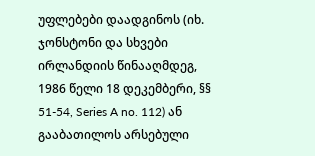უფლებები დაადგინოს (იხ. ჯონსტონი და სხვები ირლანდიის წინააღმდეგ, 1986 წელი 18 დეკემბერი, §§ 51-54, Series A no. 112) ან გააბათილოს არსებული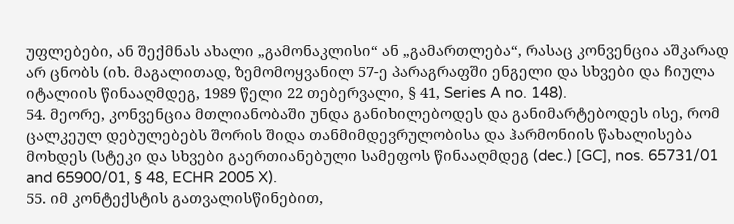უფლებები, ან შექმნას ახალი „გამონაკლისი“ ან „გამართლება“, რასაც კონვენცია აშკარად არ ცნობს (იხ. მაგალითად, ზემომოყვანილ 57-ე პარაგრაფში ენგელი და სხვები და ჩიულა იტალიის წინააღმდეგ, 1989 წელი 22 თებერვალი, § 41, Series A no. 148).
54. მეორე, კონვენცია მთლიანობაში უნდა განიხილებოდეს და განიმარტებოდეს ისე, რომ ცალკეულ დებულებებს შორის შიდა თანმიმდევრულობისა და ჰარმონიის წახალისება მოხდეს (სტეკი და სხვები გაერთიანებული სამეფოს წინააღმდეგ (dec.) [GC], nos. 65731/01 and 65900/01, § 48, ECHR 2005 X).
55. იმ კონტექსტის გათვალისწინებით,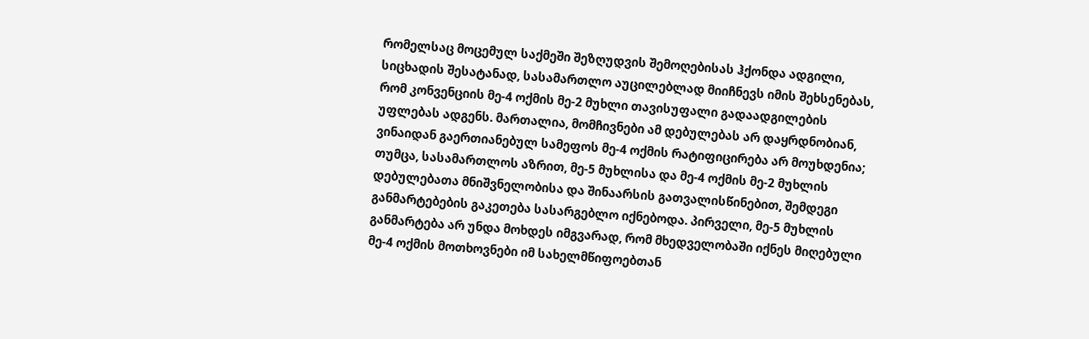რომელსაც მოცემულ საქმეში შეზღუდვის შემოღებისას ჰქონდა ადგილი, სიცხადის შესატანად, სასამართლო აუცილებლად მიიჩნევს იმის შეხსენებას, რომ კონვენციის მე-4 ოქმის მე-2 მუხლი თავისუფალი გადაადგილების უფლებას ადგენს. მართალია, მომჩივნები ამ დებულებას არ დაყრდნობიან, ვინაიდან გაერთიანებულ სამეფოს მე-4 ოქმის რატიფიცირება არ მოუხდენია; თუმცა, სასამართლოს აზრით, მე-5 მუხლისა და მე-4 ოქმის მე-2 მუხლის დებულებათა მნიშვნელობისა და შინაარსის გათვალისწინებით, შემდეგი განმარტებების გაკეთება სასარგებლო იქნებოდა. პირველი, მე-5 მუხლის განმარტება არ უნდა მოხდეს იმგვარად, რომ მხედველობაში იქნეს მიღებული მე-4 ოქმის მოთხოვნები იმ სახელმწიფოებთან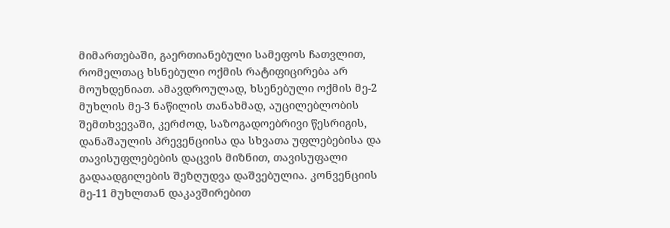მიმართებაში, გაერთიანებული სამეფოს ჩათვლით, რომელთაც ხსნებული ოქმის რატიფიცირება არ მოუხდენიათ. ამავდროულად, ხსენებული ოქმის მე-2 მუხლის მე-3 ნაწილის თანახმად, აუცილებლობის შემთხვევაში, კერძოდ, საზოგადოებრივი წესრიგის, დანაშაულის პრევენციისა და სხვათა უფლებებისა და თავისუფლებების დაცვის მიზნით, თავისუფალი გადაადგილების შეზღუდვა დაშვებულია. კონვენციის მე-11 მუხლთან დაკავშირებით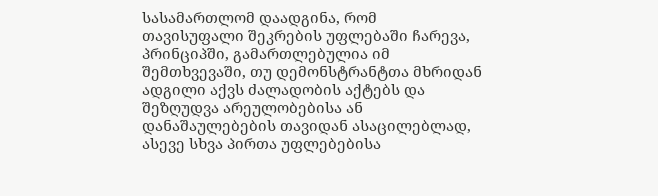სასამართლომ დაადგინა, რომ თავისუფალი შეკრების უფლებაში ჩარევა, პრინციპში, გამართლებულია იმ შემთხვევაში, თუ დემონსტრანტთა მხრიდან ადგილი აქვს ძალადობის აქტებს და შეზღუდვა არეულობებისა ან დანაშაულებების თავიდან ასაცილებლად, ასევე სხვა პირთა უფლებებისა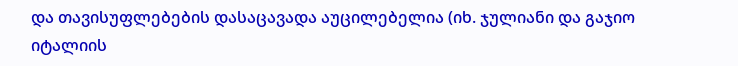და თავისუფლებების დასაცავადა აუცილებელია (იხ. ჯულიანი და გაჯიო იტალიის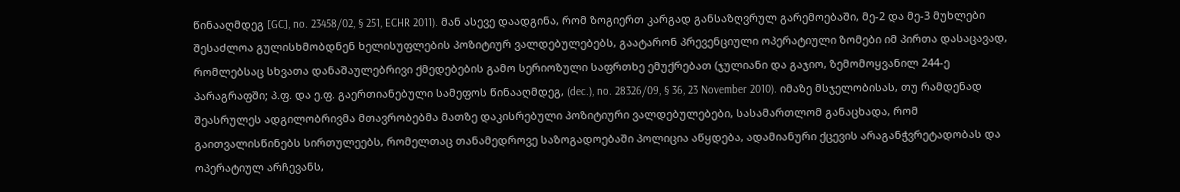წინააღმდეგ [GC], no. 23458/02, § 251, ECHR 2011). მან ასევე დაადგინა, რომ ზოგიერთ კარგად განსაზღვრულ გარემოებაში, მე-2 და მე-3 მუხლები შესაძლოა გულისხმობდნენ ხელისუფლების პოზიტიურ ვალდებულებებს, გაატარონ პრევენციული ოპერატიული ზომები იმ პირთა დასაცავად, რომლებსაც სხვათა დანაშაულებრივი ქმედებების გამო სერიოზული საფრთხე ემუქრებათ (ჯულიანი და გაჯიო, ზემომოყვანილ 244-ე პარაგრაფში; პ.ფ. და ე.ფ. გაერთიანებული სამეფოს წინააღმდეგ, (dec.), no. 28326/09, § 36, 23 November 2010). იმაზე მსჯელობისას, თუ რამდენად შეასრულეს ადგილობრივმა მთავრობებმა მათზე დაკისრებული პოზიტიური ვალდებულებები, სასამართლომ განაცხადა, რომ გაითვალისწინებს სირთულეებს, რომელთაც თანამედროვე საზოგადოებაში პოლიცია აწყდება, ადამიანური ქცევის არაგანჭვრეტადობას და ოპერატიულ არჩევანს,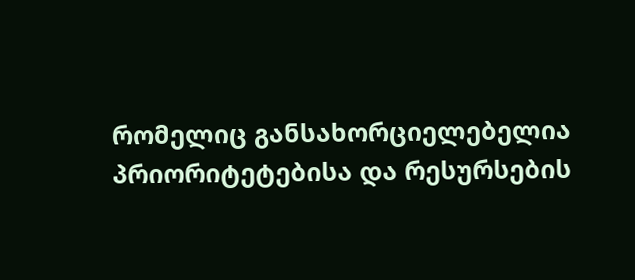რომელიც განსახორციელებელია პრიორიტეტებისა და რესურსების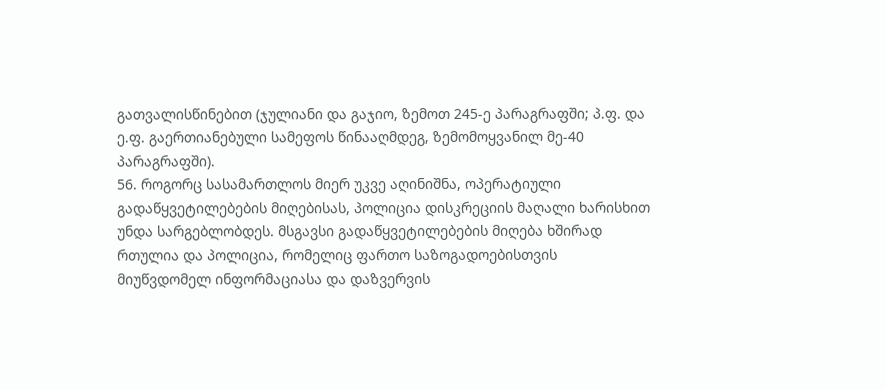გათვალისწინებით (ჯულიანი და გაჯიო, ზემოთ 245-ე პარაგრაფში; პ.ფ. და ე.ფ. გაერთიანებული სამეფოს წინააღმდეგ, ზემომოყვანილ მე-40 პარაგრაფში).
56. როგორც სასამართლოს მიერ უკვე აღინიშნა, ოპერატიული გადაწყვეტილებების მიღებისას, პოლიცია დისკრეციის მაღალი ხარისხით უნდა სარგებლობდეს. მსგავსი გადაწყვეტილებების მიღება ხშირად რთულია და პოლიცია, რომელიც ფართო საზოგადოებისთვის მიუწვდომელ ინფორმაციასა და დაზვერვის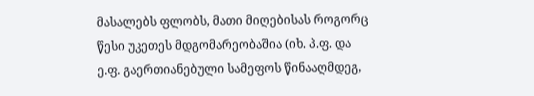მასალებს ფლობს, მათი მიღებისას როგორც წესი უკეთეს მდგომარეობაშია (იხ. პ.ფ. და ე.ფ. გაერთიანებული სამეფოს წინააღმდეგ,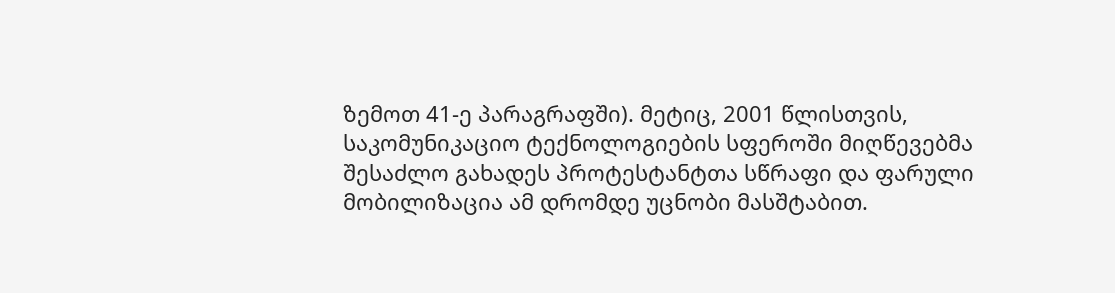ზემოთ 41-ე პარაგრაფში). მეტიც, 2001 წლისთვის, საკომუნიკაციო ტექნოლოგიების სფეროში მიღწევებმა შესაძლო გახადეს პროტესტანტთა სწრაფი და ფარული მობილიზაცია ამ დრომდე უცნობი მასშტაბით.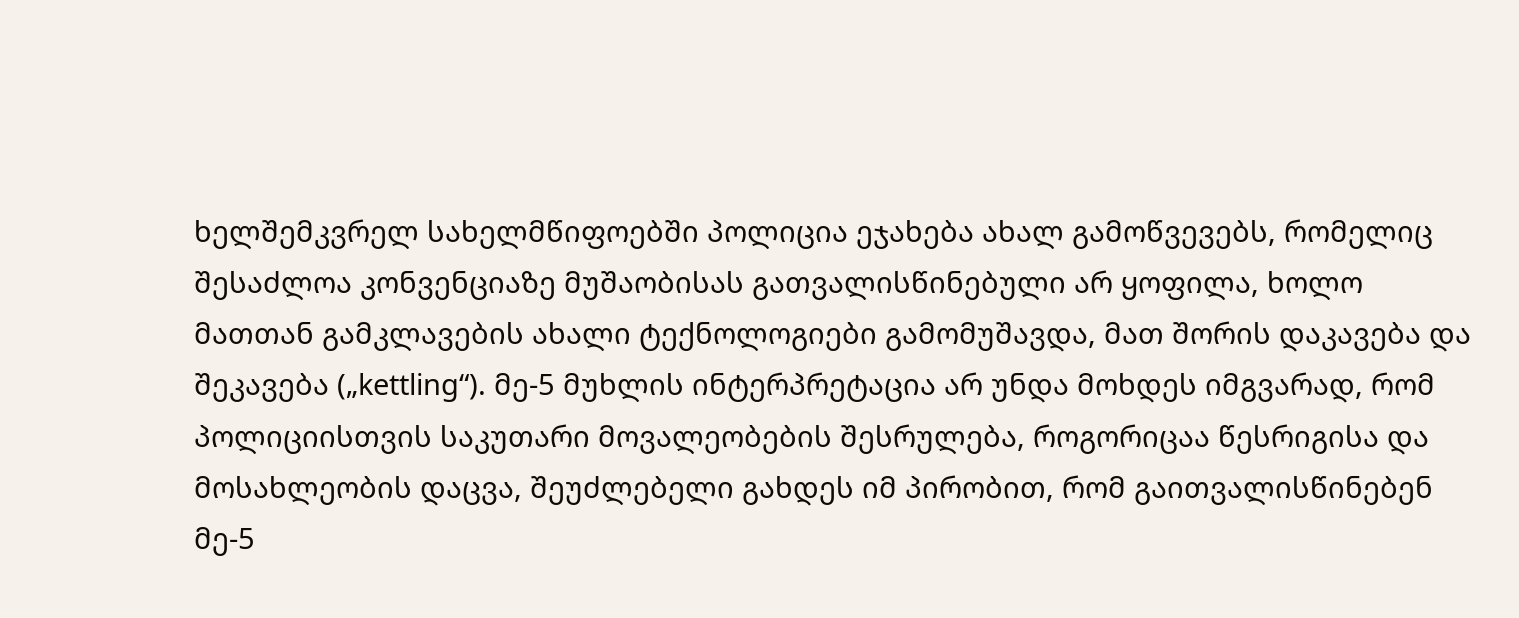ხელშემკვრელ სახელმწიფოებში პოლიცია ეჯახება ახალ გამოწვევებს, რომელიც შესაძლოა კონვენციაზე მუშაობისას გათვალისწინებული არ ყოფილა, ხოლო მათთან გამკლავების ახალი ტექნოლოგიები გამომუშავდა, მათ შორის დაკავება და შეკავება („kettling“). მე-5 მუხლის ინტერპრეტაცია არ უნდა მოხდეს იმგვარად, რომ პოლიციისთვის საკუთარი მოვალეობების შესრულება, როგორიცაა წესრიგისა და მოსახლეობის დაცვა, შეუძლებელი გახდეს იმ პირობით, რომ გაითვალისწინებენ მე-5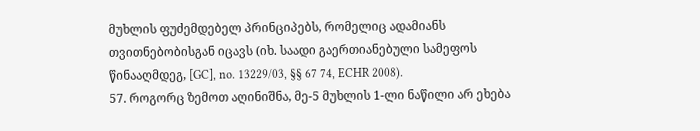მუხლის ფუძემდებელ პრინციპებს, რომელიც ადამიანს თვითნებობისგან იცავს (იხ. საადი გაერთიანებული სამეფოს წინააღმდეგ, [GC], no. 13229/03, §§ 67 74, ECHR 2008).
57. როგორც ზემოთ აღინიშნა, მე-5 მუხლის 1-ლი ნაწილი არ ეხება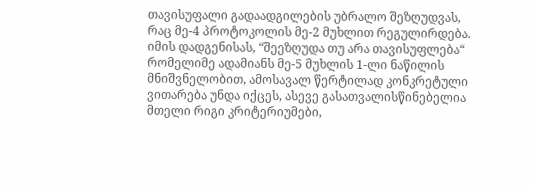თავისუფალი გადაადგილების უბრალო შეზღუდვას, რაც მე-4 პროტოკოლის მე-2 მუხლით რეგულირდება. იმის დადგენისას, “შეეზღუდა თუ არა თავისუფლება“ რომელიმე ადამიანს მე-5 მუხლის 1-ლი ნაწილის მნიშვნელობით, ამოსავალ წერტილად კონკრეტული ვითარება უნდა იქცეს, ასევე გასათვალისწინებელია მთელი რიგი კრიტერიუმები,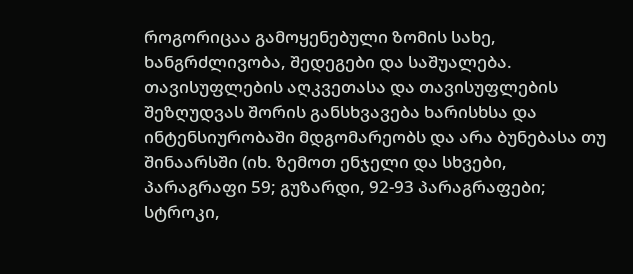როგორიცაა გამოყენებული ზომის სახე, ხანგრძლივობა, შედეგები და საშუალება. თავისუფლების აღკვეთასა და თავისუფლების შეზღუდვას შორის განსხვავება ხარისხსა და ინტენსიურობაში მდგომარეობს და არა ბუნებასა თუ შინაარსში (იხ. ზემოთ ენჯელი და სხვები, პარაგრაფი 59; გუზარდი, 92-93 პარაგრაფები; სტროკი,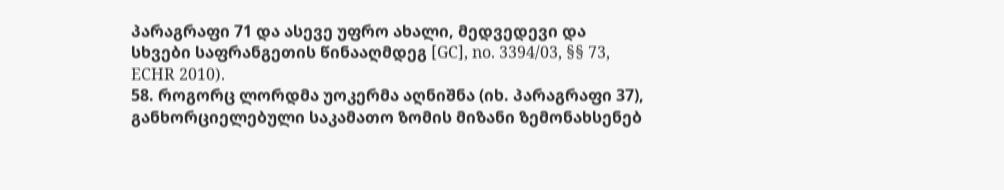პარაგრაფი 71 და ასევე უფრო ახალი, მედვედევი და სხვები საფრანგეთის წინააღმდეგ [GC], no. 3394/03, §§ 73, ECHR 2010).
58. როგორც ლორდმა უოკერმა აღნიშნა (იხ. პარაგრაფი 37), განხორციელებული საკამათო ზომის მიზანი ზემონახსენებ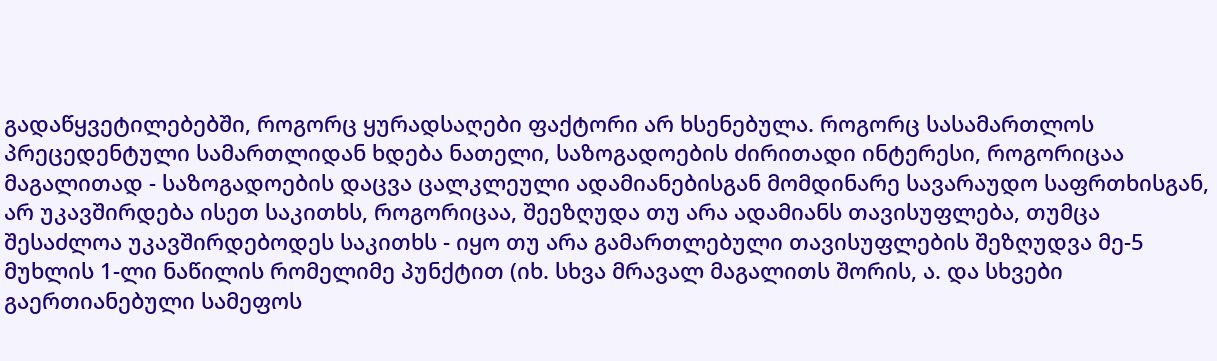გადაწყვეტილებებში, როგორც ყურადსაღები ფაქტორი არ ხსენებულა. როგორც სასამართლოს პრეცედენტული სამართლიდან ხდება ნათელი, საზოგადოების ძირითადი ინტერესი, როგორიცაა მაგალითად - საზოგადოების დაცვა ცალკლეული ადამიანებისგან მომდინარე სავარაუდო საფრთხისგან, არ უკავშირდება ისეთ საკითხს, როგორიცაა, შეეზღუდა თუ არა ადამიანს თავისუფლება, თუმცა შესაძლოა უკავშირდებოდეს საკითხს - იყო თუ არა გამართლებული თავისუფლების შეზღუდვა მე-5 მუხლის 1-ლი ნაწილის რომელიმე პუნქტით (იხ. სხვა მრავალ მაგალითს შორის, ა. და სხვები გაერთიანებული სამეფოს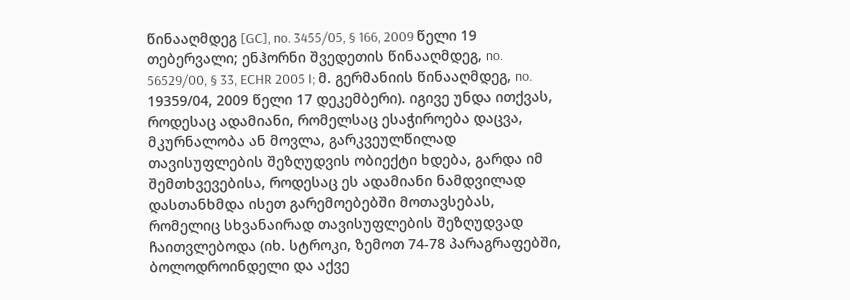წინააღმდეგ [GC], no. 3455/05, § 166, 2009 წელი 19 თებერვალი; ენჰორნი შვედეთის წინააღმდეგ, no. 56529/00, § 33, ECHR 2005 I; მ. გერმანიის წინააღმდეგ, no. 19359/04, 2009 წელი 17 დეკემბერი). იგივე უნდა ითქვას, როდესაც ადამიანი, რომელსაც ესაჭიროება დაცვა, მკურნალობა ან მოვლა, გარკვეულწილად თავისუფლების შეზღუდვის ობიექტი ხდება, გარდა იმ შემთხვევებისა, როდესაც ეს ადამიანი ნამდვილად დასთანხმდა ისეთ გარემოებებში მოთავსებას, რომელიც სხვანაირად თავისუფლების შეზღუდვად ჩაითვლებოდა (იხ. სტროკი, ზემოთ 74-78 პარაგრაფებში, ბოლოდროინდელი და აქვე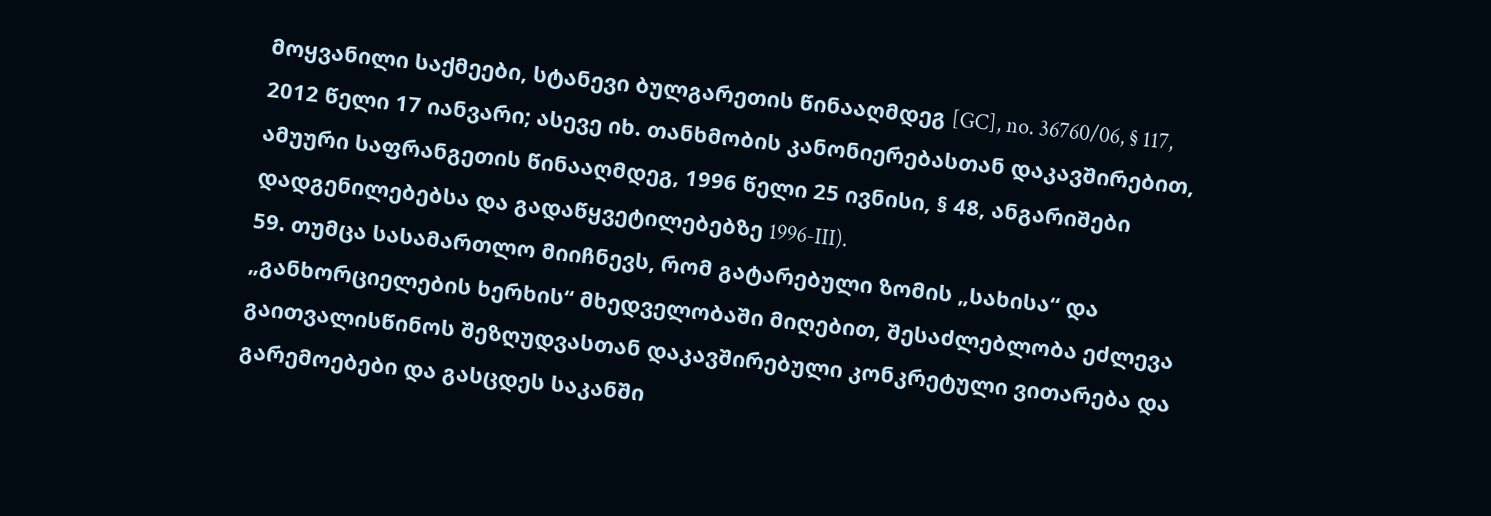მოყვანილი საქმეები, სტანევი ბულგარეთის წინააღმდეგ [GC], no. 36760/06, § 117, 2012 წელი 17 იანვარი; ასევე იხ. თანხმობის კანონიერებასთან დაკავშირებით, ამუური საფრანგეთის წინააღმდეგ, 1996 წელი 25 ივნისი, § 48, ანგარიშები დადგენილებებსა და გადაწყვეტილებებზე 1996-III).
59. თუმცა სასამართლო მიიჩნევს, რომ გატარებული ზომის „სახისა“ და „განხორციელების ხერხის“ მხედველობაში მიღებით, შესაძლებლობა ეძლევა გაითვალისწინოს შეზღუდვასთან დაკავშირებული კონკრეტული ვითარება და გარემოებები და გასცდეს საკანში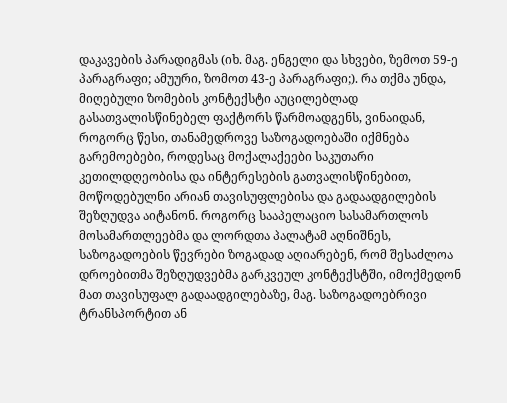დაკავების პარადიგმას (იხ. მაგ. ენგელი და სხვები, ზემოთ 59-ე პარაგრაფი; ამუური, ზომოთ 43-ე პარაგრაფი;). რა თქმა უნდა, მიღებული ზომების კონტექსტი აუცილებლად გასათვალისწინებელ ფაქტორს წარმოადგენს, ვინაიდან, როგორც წესი, თანამედროვე საზოგადოებაში იქმნება გარემოებები, როდესაც მოქალაქეები საკუთარი კეთილდღეობისა და ინტერესების გათვალისწინებით, მოწოდებულნი არიან თავისუფლებისა და გადაადგილების შეზღუდვა აიტანონ. როგორც სააპელაციო სასამართლოს მოსამართლეებმა და ლორდთა პალატამ აღნიშნეს, საზოგადოების წევრები ზოგადად აღიარებენ, რომ შესაძლოა დროებითმა შეზღუდვებმა გარკვეულ კონტექსტში, იმოქმედონ მათ თავისუფალ გადაადგილებაზე, მაგ. საზოგადოებრივი ტრანსპორტით ან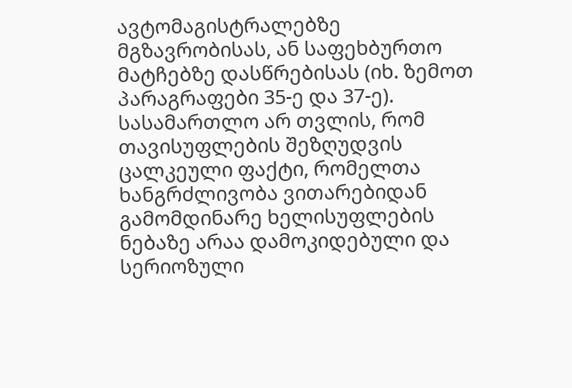ავტომაგისტრალებზე მგზავრობისას, ან საფეხბურთო მატჩებზე დასწრებისას (იხ. ზემოთ პარაგრაფები 35-ე და 37-ე). სასამართლო არ თვლის, რომ თავისუფლების შეზღუდვის ცალკეული ფაქტი, რომელთა ხანგრძლივობა ვითარებიდან გამომდინარე ხელისუფლების ნებაზე არაა დამოკიდებული და სერიოზული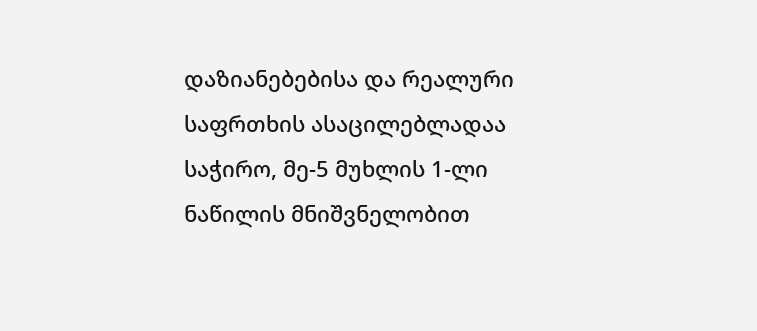დაზიანებებისა და რეალური საფრთხის ასაცილებლადაა საჭირო, მე-5 მუხლის 1-ლი ნაწილის მნიშვნელობით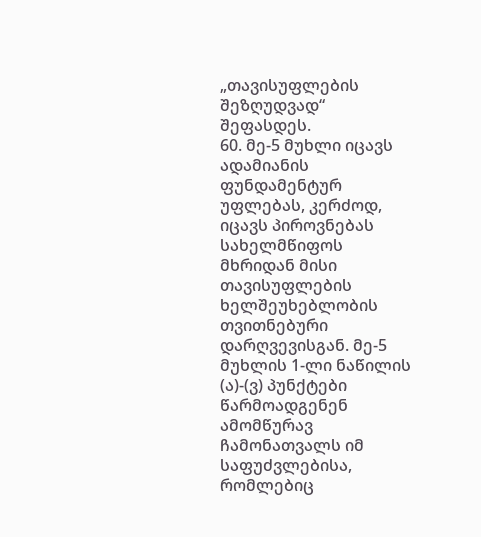„თავისუფლების შეზღუდვად“ შეფასდეს.
60. მე-5 მუხლი იცავს ადამიანის ფუნდამენტურ უფლებას, კერძოდ, იცავს პიროვნებას სახელმწიფოს მხრიდან მისი თავისუფლების ხელშეუხებლობის თვითნებური დარღვევისგან. მე-5 მუხლის 1-ლი ნაწილის (ა)-(ვ) პუნქტები წარმოადგენენ ამომწურავ ჩამონათვალს იმ საფუძვლებისა, რომლებიც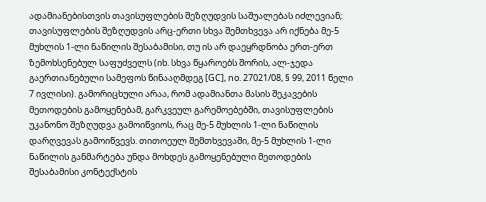ადამიანებისთვის თავისუფლების შეზღუდვის საშუალებას იძლევიან; თავისუფლების შეზღუდვის არც-ერთი სხვა შემთხვევა არ იქნება მე-5 მუხლის 1-ლი ნაწილის შესაბამისი, თუ ის არ დაეყრდნობა ერთ-ერთ ზემოხსენებულ საფუძველს (იხ. სხვა წყაროებს შორის, ალ-ჯედა გაერთიანებული სამეფოს წინააღმდეგ [GC], no. 27021/08, § 99, 2011 წელი 7 ივლისი). გამორიცხული არაა, რომ ადამიანთა მასის შეკავების მეთოდების გამოყენებამ, გარკვეულ გარემოებებში, თავისუფლების უკანონო შეზღუდვა გამოიწვიოს, რაც მე-5 მუხლის 1-ლი ნაწილის დარღვევას გამოიწვევს. თითოეულ შემთხვევაში, მე-5 მუხლის 1-ლი ნაწილის განმარტება უნდა მოხდეს გამოყენებული მეთოდების შესაბამისი კონტექსტის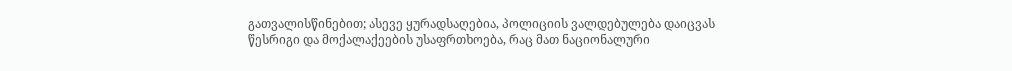გათვალისწინებით; ასევე ყურადსაღებია, პოლიციის ვალდებულება დაიცვას წესრიგი და მოქალაქეების უსაფრთხოება, რაც მათ ნაციონალური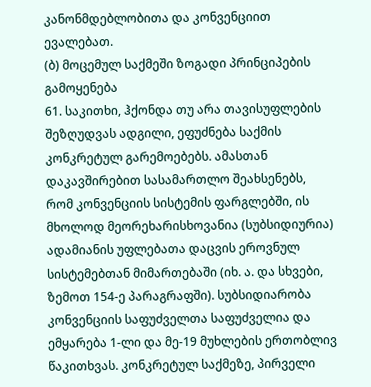კანონმდებლობითა და კონვენციით ევალებათ.
(ბ) მოცემულ საქმეში ზოგადი პრინციპების გამოყენება
61. საკითხი, ჰქონდა თუ არა თავისუფლების შეზღუდვას ადგილი, ეფუძნება საქმის კონკრეტულ გარემოებებს. ამასთან დაკავშირებით სასამართლო შეახსენებს, რომ კონვენციის სისტემის ფარგლებში, ის მხოლოდ მეორეხარისხოვანია (სუბსიდიურია) ადამიანის უფლებათა დაცვის ეროვნულ სისტემებთან მიმართებაში (იხ. ა. და სხვები, ზემოთ 154-ე პარაგრაფში). სუბსიდიარობა კონვენციის საფუძველთა საფუძველია და ემყარება 1-ლი და მე-19 მუხლების ერთობლივ წაკითხვას. კონკრეტულ საქმეზე, პირველი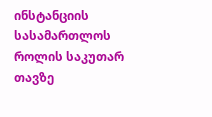ინსტანციის სასამართლოს როლის საკუთარ თავზე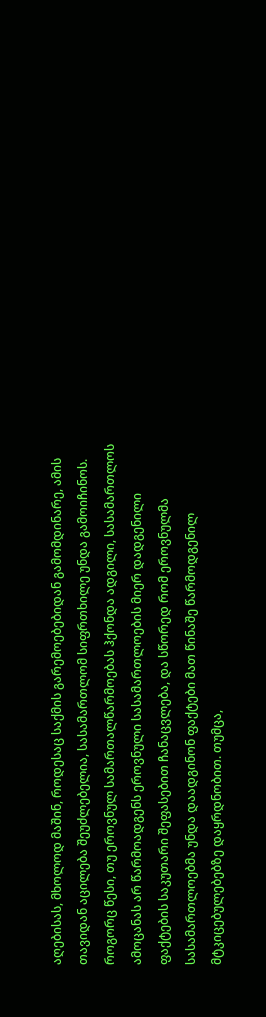აღებისას, მხოლოდ მაშინ, როდესაც საქმის გარემოებებიდან გამომდინარე, ამის თავიდან აცილება შეუძლებელია, სასამართლომ სიფრთხილე უნდა გამოიჩინოს. როგორც წესი, თუ ეროვნულ სამართალწარმოებას ჰქონდა ადგილი, სასამართლოს ამოცანას არ წარმოადგენს ეროვნული სასამართლოების მიერ დადგენილი ფაქტების საკუთარი შეფასებით ჩანაცვლება, და სწორედ რომ ეროვნულმა სასამართლოებმა უნდა დაადგინონ ფაქტები მათ წინაშე წარმოდგენილ მტკიცებულებებზე დაყრდნობით. თუმცა,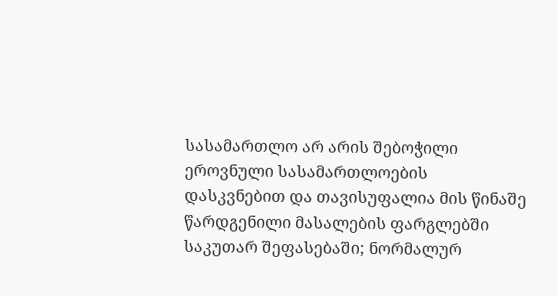სასამართლო არ არის შებოჭილი ეროვნული სასამართლოების დასკვნებით და თავისუფალია მის წინაშე წარდგენილი მასალების ფარგლებში საკუთარ შეფასებაში; ნორმალურ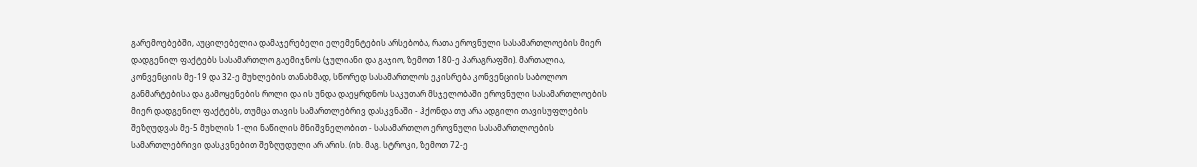გარემოებებში, აუცილებელია დამაჯერებელი ელემენტების არსებობა, რათა ეროვნული სასამართლოების მიერ დადგენილ ფაქტებს სასამართლო გაემიჯნოს (ჯულიანი და გაჯიო, ზემოთ 180-ე პარაგრაფში). მართალია, კონვენციის მე-19 და 32-ე მუხლების თანახმად, სწორედ სასამართლოს ეკისრება კონვენციის საბოლოო განმარტებისა და გამოყენების როლი და ის უნდა დაეყრდნოს საკუთარ მსჯელობაში ეროვნული სასამართლოების მიერ დადგენილ ფაქტებს, თუმცა თავის სამართლებრივ დასკვნაში - ჰქონდა თუ არა ადგილი თავისუფლების შეზღუდვას მე-5 მუხლის 1-ლი ნაწილის მნიშვნელობით - სასამართლო ეროვნული სასამართლოების სამართლებრივი დასკვნებით შეზღუდული არ არის. (იხ. მაგ. სტროკი, ზემოთ 72-ე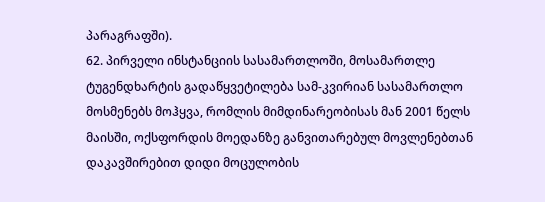პარაგრაფში).
62. პირველი ინსტანციის სასამართლოში, მოსამართლე ტუგენდხარტის გადაწყვეტილება სამ-კვირიან სასამართლო მოსმენებს მოჰყვა, რომლის მიმდინარეობისას მან 2001 წელს მაისში, ოქსფორდის მოედანზე განვითარებულ მოვლენებთან დაკავშირებით დიდი მოცულობის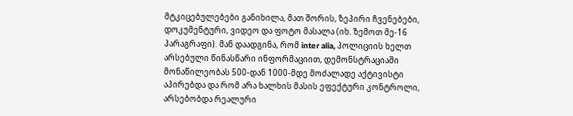მტკიცებულებები განიხილა, მათ შორის, ზეპირი ჩვენებები, დოკუმენტური, ვიდეო და ფოტო მასალა (იხ. ზემოთ მე-16 პარაგრაფი). მან დაადგინა, რომ inter alia, პოლიციის ხელთ არსებული წინასწარი ინფორმაციით, დემონსტრაციაში მონაწილეობას 500-დან 1000-მდე მოძალადე აქტივისტი აპირებდა და რომ არა ხალხის მასის ეფექტური კონტროლი, არსებობდა რეალური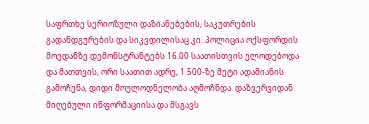საფრთხე სერიოზული დაზიანებების, საკუთრების გადანდგურების და სიკვდილისაც კი. პოლიცია ოქსფორდის მოედანზე დემონსტრანტებს 16.00 საათისთვის ელოდებოდა და მათთვის, ორი საათით ადრე, 1 500-ზე მეტი ადამიანის გამოჩენა, დიდი მოულოდნელობა აღმოჩნდა. დაზვერვიდან მიღებული ინფორმაციისა და მსგავს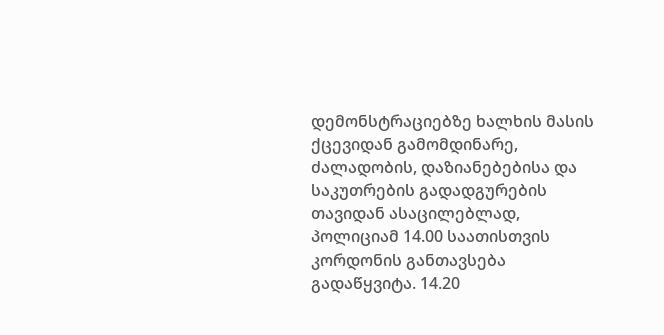დემონსტრაციებზე ხალხის მასის ქცევიდან გამომდინარე, ძალადობის, დაზიანებებისა და საკუთრების გადადგურების თავიდან ასაცილებლად, პოლიციამ 14.00 საათისთვის კორდონის განთავსება გადაწყვიტა. 14.20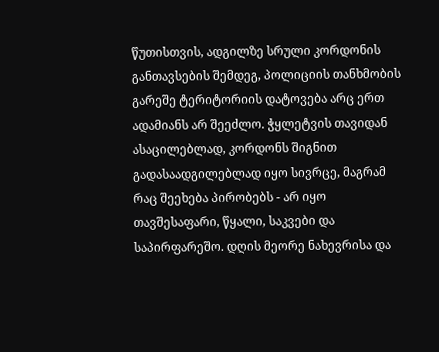წუთისთვის, ადგილზე სრული კორდონის განთავსების შემდეგ, პოლიციის თანხმობის გარეშე ტერიტორიის დატოვება არც ერთ ადამიანს არ შეეძლო. ჭყლეტვის თავიდან ასაცილებლად, კორდონს შიგნით გადასაადგილებლად იყო სივრცე, მაგრამ რაც შეეხება პირობებს - არ იყო თავშესაფარი, წყალი, საკვები და საპირფარეშო. დღის მეორე ნახევრისა და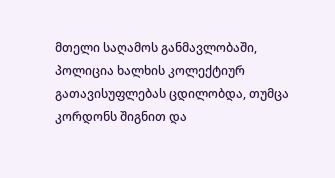მთელი საღამოს განმავლობაში, პოლიცია ხალხის კოლექტიურ გათავისუფლებას ცდილობდა, თუმცა კორდონს შიგნით და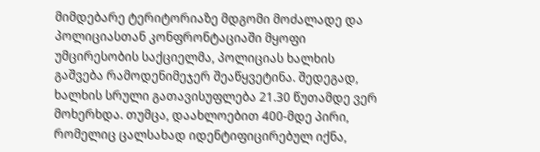მიმდებარე ტერიტორიაზე მდგომი მოძალადე და პოლიციასთან კონფრონტაციაში მყოფი უმცირესობის საქციელმა, პოლიციას ხალხის გაშვება რამოდენიმეჯერ შეაწყვეტინა. შედეგად, ხალხის სრული გათავისუფლება 21.30 წუთამდე ვერ მოხერხდა. თუმცა, დაახლოებით 400-მდე პირი, რომელიც ცალსახად იდენტიფიცირებულ იქნა,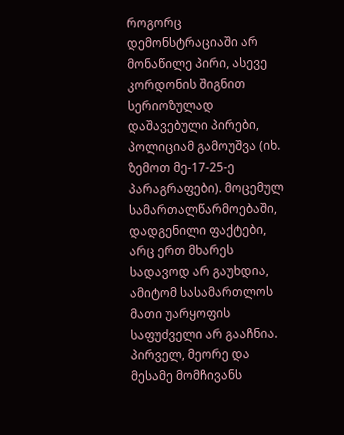როგორც დემონსტრაციაში არ მონაწილე პირი, ასევე კორდონის შიგნით სერიოზულად დაშავებული პირები, პოლიციამ გამოუშვა (იხ. ზემოთ მე-17-25-ე პარაგრაფები). მოცემულ სამართალწარმოებაში, დადგენილი ფაქტები, არც ერთ მხარეს სადავოდ არ გაუხდია, ამიტომ სასამართლოს მათი უარყოფის საფუძველი არ გააჩნია. პირველ, მეორე და მესამე მომჩივანს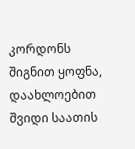კორდონს შიგნით ყოფნა, დაახლოებით შვიდი საათის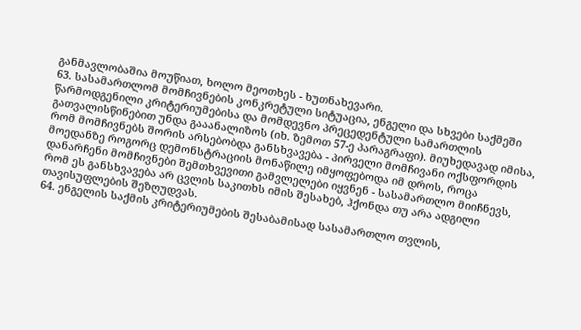განმავლობაშია მოუწიათ, ხოლო მეოთხეს - ხუთნახევარი.
63. სასამართლომ მომჩივნების კონკრეტული სიტუაცია, ენგელი და სხვები საქმეში წარმოდგენილი კრიტერიუმებისა და მომდევნო პრეცედენტული სამართლის გათვალისწინებით უნდა გააანალიზოს (იხ. ზემოთ 57-ე პარაგრაფი). მიუხედავად იმისა, რომ მომჩივნებს შორის არსებობდა განსხვავება - პირველი მომჩივანი ოქსფორდის მოედანზე როგორც დემონსტრაციის მონაწილე იმყოფებოდა იმ დროს, როცა დანარჩენი მომჩივნები შემთხვევითი გამვლელები იყვნენ - სასამართლო მიიჩნევს, რომ ეს განსხვავება არ ცვლის საკითხს იმის შესახებ, ჰქონდა თუ არა ადგილი თავისუფლების შეზღუდვას.
64. ენგელის საქმის კრიტერიუმების შესაბამისად სასამართლო თვლის,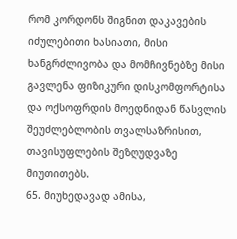რომ კორდონს შიგნით დაკავების იძულებითი ხასიათი, მისი ხანგრძლივობა და მომჩივნებზე მისი გავლენა ფიზიკური დისკომფორტისა და ოქსოფრდის მოედნიდან წასვლის შეუძლებლობის თვალსაზრისით, თავისუფლების შეზღუდვაზე მიუთითებს.
65. მიუხედავად ამისა,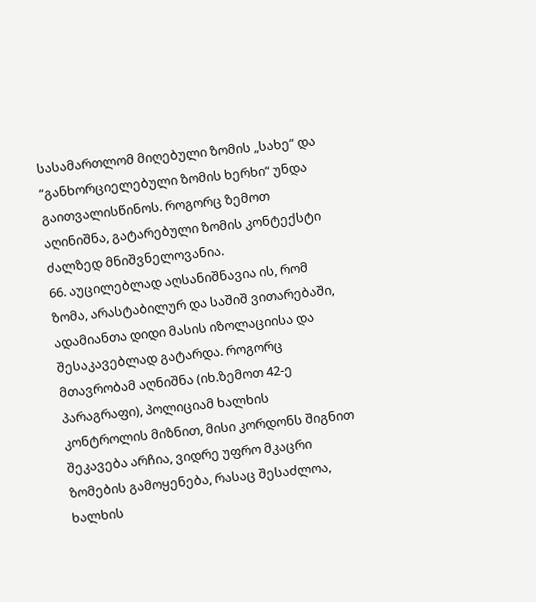სასამართლომ მიღებული ზომის „სახე“ და “განხორციელებული ზომის ხერხი“ უნდა გაითვალისწინოს. როგორც ზემოთ აღინიშნა, გატარებული ზომის კონტექსტი ძალზედ მნიშვნელოვანია.
66. აუცილებლად აღსანიშნავია ის, რომ ზომა, არასტაბილურ და საშიშ ვითარებაში, ადამიანთა დიდი მასის იზოლაციისა და შესაკავებლად გატარდა. როგორც მთავრობამ აღნიშნა (იხ.ზემოთ 42-ე პარაგრაფი), პოლიციამ ხალხის კონტროლის მიზნით, მისი კორდონს შიგნით შეკავება არჩია, ვიდრე უფრო მკაცრი ზომების გამოყენება, რასაც შესაძლოა, ხალხის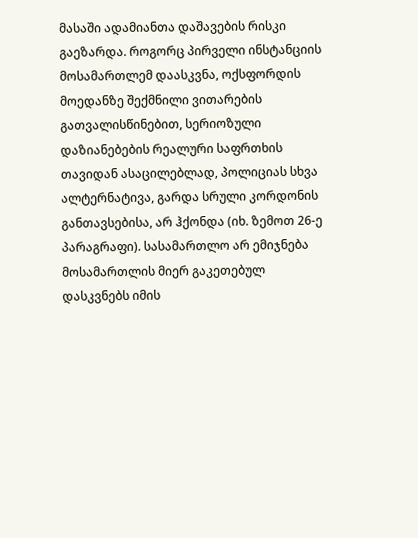მასაში ადამიანთა დაშავების რისკი გაეზარდა. როგორც პირველი ინსტანციის მოსამართლემ დაასკვნა, ოქსფორდის მოედანზე შექმნილი ვითარების გათვალისწინებით, სერიოზული დაზიანებების რეალური საფრთხის თავიდან ასაცილებლად, პოლიციას სხვა ალტერნატივა, გარდა სრული კორდონის განთავსებისა, არ ჰქონდა (იხ. ზემოთ 26-ე პარაგრაფი). სასამართლო არ ემიჯნება მოსამართლის მიერ გაკეთებულ დასკვნებს იმის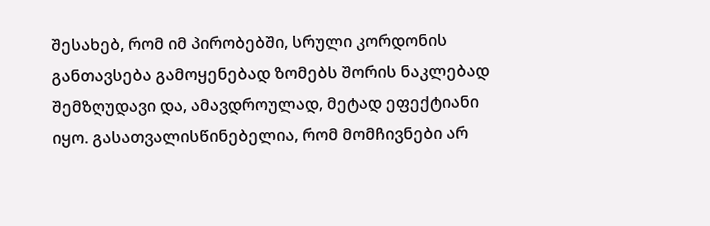შესახებ, რომ იმ პირობებში, სრული კორდონის განთავსება გამოყენებად ზომებს შორის ნაკლებად შემზღუდავი და, ამავდროულად, მეტად ეფექტიანი იყო. გასათვალისწინებელია, რომ მომჩივნები არ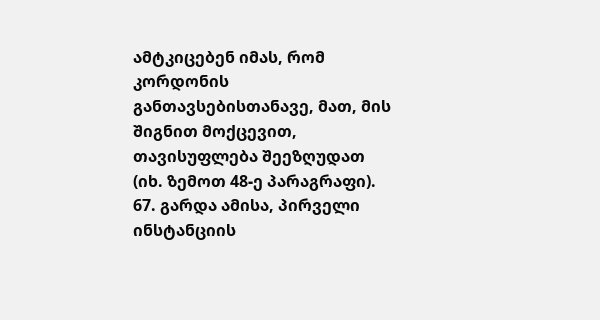ამტკიცებენ იმას, რომ კორდონის განთავსებისთანავე, მათ, მის შიგნით მოქცევით, თავისუფლება შეეზღუდათ (იხ. ზემოთ 48-ე პარაგრაფი).
67. გარდა ამისა, პირველი ინსტანციის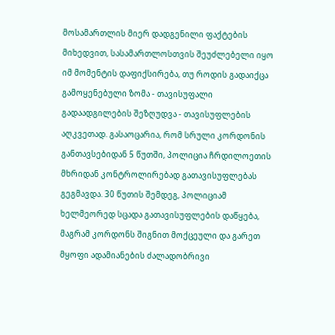მოსამართლის მიერ დადგენილი ფაქტების მიხედვით, სასამართლოსთვის შეუძლებელი იყო იმ მომენტის დაფიქსირება, თუ როდის გადაიქცა გამოყენებული ზომა - თავისუფალი გადაადგილების შეზღუდვა - თავისუფლების აღკვეთად. გასაოცარია, რომ სრული კორდონის განთავსებიდან 5 წუთში, პოლიცია ჩრდილოეთის მხრიდან კონტროლირებად გათავისუფლებას გეგმავდა. 30 წუთის შემდეგ, პოლიციამ ხელმეორედ სცადა გათავისუფლების დაწყება, მაგრამ კორდონს შიგნით მოქცეული და გარეთ მყოფი ადამიანების ძალადობრივი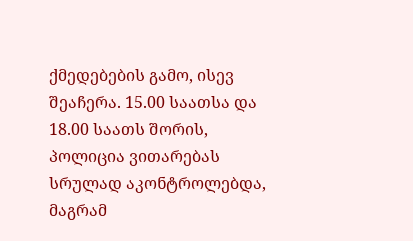ქმედებების გამო, ისევ შეაჩერა. 15.00 საათსა და 18.00 საათს შორის, პოლიცია ვითარებას სრულად აკონტროლებდა, მაგრამ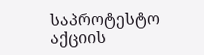საპროტესტო აქციის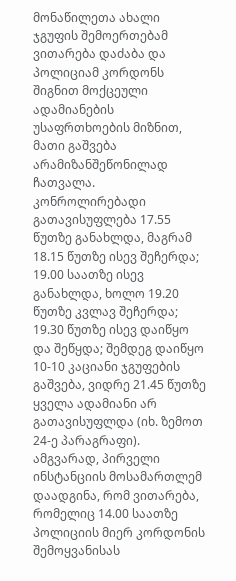მონაწილეთა ახალი ჯგუფის შემოერთებამ ვითარება დაძაბა და პოლიციამ კორდონს შიგნით მოქცეული ადამიანების უსაფრთხოების მიზნით, მათი გაშვება არამიზანშეწონილად ჩათვალა. კონროლირებადი გათავისუფლება 17.55 წუთზე განახლდა, მაგრამ 18.15 წუთზე ისევ შეჩერდა; 19.00 საათზე ისევ განახლდა, ხოლო 19.20 წუთზე კვლავ შეჩერდა; 19.30 წუთზე ისევ დაიწყო და შეწყდა; შემდეგ დაიწყო 10-10 კაციანი ჯგუფების გაშვება, ვიდრე 21.45 წუთზე ყველა ადამიანი არ გათავისუფლდა (იხ. ზემოთ 24-ე პარაგრაფი). ამგვარად, პირველი ინსტანციის მოსამართლემ დაადგინა, რომ ვითარება, რომელიც 14.00 საათზე პოლიციის მიერ კორდონის შემოყვანისას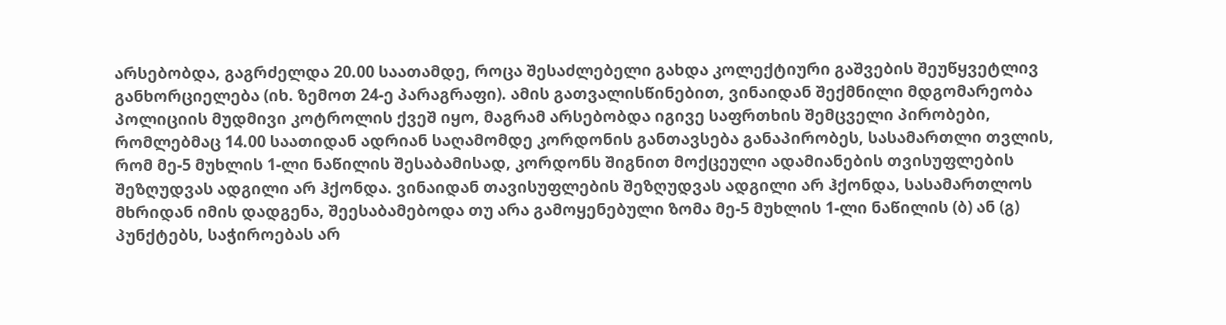არსებობდა, გაგრძელდა 20.00 საათამდე, როცა შესაძლებელი გახდა კოლექტიური გაშვების შეუწყვეტლივ განხორციელება (იხ. ზემოთ 24-ე პარაგრაფი). ამის გათვალისწინებით, ვინაიდან შექმნილი მდგომარეობა პოლიციის მუდმივი კოტროლის ქვეშ იყო, მაგრამ არსებობდა იგივე საფრთხის შემცველი პირობები, რომლებმაც 14.00 საათიდან ადრიან საღამომდე კორდონის განთავსება განაპირობეს, სასამართლი თვლის, რომ მე-5 მუხლის 1-ლი ნაწილის შესაბამისად, კორდონს შიგნით მოქცეული ადამიანების თვისუფლების შეზღუდვას ადგილი არ ჰქონდა. ვინაიდან თავისუფლების შეზღუდვას ადგილი არ ჰქონდა, სასამართლოს მხრიდან იმის დადგენა, შეესაბამებოდა თუ არა გამოყენებული ზომა მე-5 მუხლის 1-ლი ნაწილის (ბ) ან (გ) პუნქტებს, საჭიროებას არ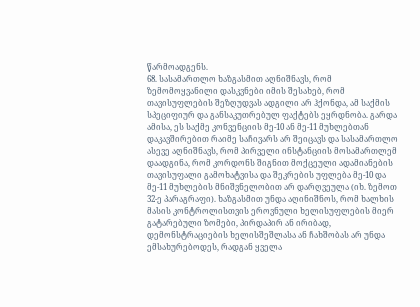წარმოადგენს.
68. სასამართლო ხაზგასმით აღნიშნავს, რომ ზემომოყვანილი დასკვნები იმის შესახებ, რომ თავისუფლების შეზღუდვას ადგილი არ ჰქონდა, ამ საქმის სპეციფიურ და განსაკუთრებულ ფაქტებს ეყრდნობა. გარდა ამისა, ეს საქმე კონვენციის მე-10 ან მე-11 მუხლებთან დაკავშირებით რაიმე საჩივარს არ შეიცავს და სასამართლო ასევე აღნიშნავს, რომ პირველი ინსტანციის მოსამართლემ დაადგინა, რომ კორდონს შიგნით მოქცეული ადამიანების თავისუფალი გამოხატვისა და შეკრების უფლება მე-10 და მე-11 მუხლების მნიშვნელობით არ დარღვეულა (იხ. ზემოთ 32-ე პარაგრაფი). ხაზგასმით უნდა აღინიშნოს, რომ ხალხის მასის კონტროლისთვის ეროვნული ხელისუფლების მიერ გატარებული ზომები, პირდაპირ ან ირიბად, დემონსტრაციების ხელისშეშლასა ან ჩახშობას არ უნდა ემსახურებოდეს, რადგან ყველა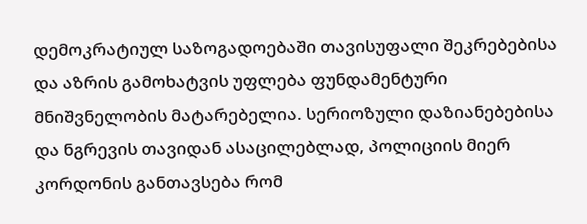დემოკრატიულ საზოგადოებაში თავისუფალი შეკრებებისა და აზრის გამოხატვის უფლება ფუნდამენტური მნიშვნელობის მატარებელია. სერიოზული დაზიანებებისა და ნგრევის თავიდან ასაცილებლად, პოლიციის მიერ კორდონის განთავსება რომ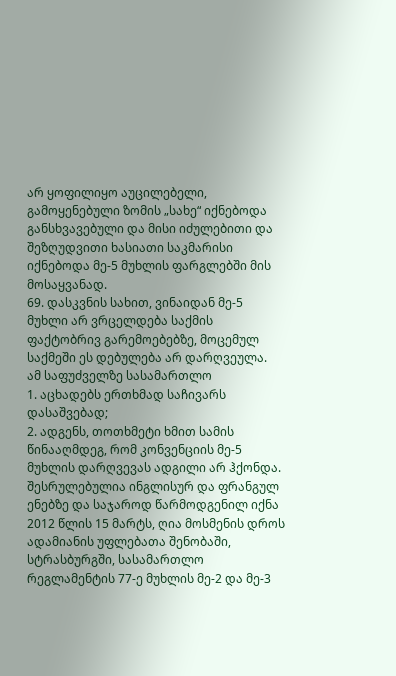არ ყოფილიყო აუცილებელი, გამოყენებული ზომის „სახე“ იქნებოდა განსხვავებული და მისი იძულებითი და შეზღუდვითი ხასიათი საკმარისი იქნებოდა მე-5 მუხლის ფარგლებში მის მოსაყვანად.
69. დასკვნის სახით, ვინაიდან მე-5 მუხლი არ ვრცელდება საქმის ფაქტობრივ გარემოებებზე, მოცემულ საქმეში ეს დებულება არ დარღვეულა.
ამ საფუძველზე სასამართლო
1. აცხადებს ერთხმად საჩივარს დასაშვებად;
2. ადგენს, თოთხმეტი ხმით სამის წინააღმდეგ, რომ კონვენციის მე-5 მუხლის დარღვევას ადგილი არ ჰქონდა.
შესრულებულია ინგლისურ და ფრანგულ ენებზე და საჯაროდ წარმოდგენილ იქნა 2012 წლის 15 მარტს, ღია მოსმენის დროს ადამიანის უფლებათა შენობაში, სტრასბურგში, სასამართლო რეგლამენტის 77-ე მუხლის მე-2 და მე-3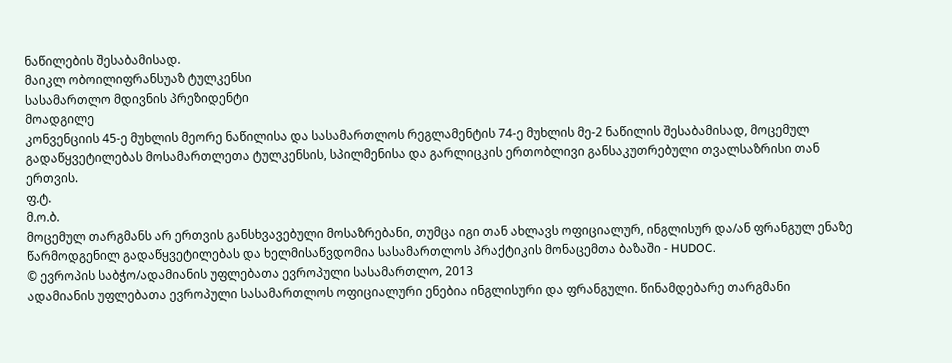ნაწილების შესაბამისად.
მაიკლ ობოილიფრანსუაზ ტულკენსი
სასამართლო მდივნის პრეზიდენტი
მოადგილე
კონვენციის 45-ე მუხლის მეორე ნაწილისა და სასამართლოს რეგლამენტის 74-ე მუხლის მე-2 ნაწილის შესაბამისად, მოცემულ გადაწყვეტილებას მოსამართლეთა ტულკენსის, სპილმენისა და გარლიცკის ერთობლივი განსაკუთრებული თვალსაზრისი თან ერთვის.
ფ.ტ.
მ.ო.ბ.
მოცემულ თარგმანს არ ერთვის განსხვავებული მოსაზრებანი, თუმცა იგი თან ახლავს ოფიციალურ, ინგლისურ და/ან ფრანგულ ენაზე წარმოდგენილ გადაწყვეტილებას და ხელმისაწვდომია სასამართლოს პრაქტიკის მონაცემთა ბაზაში - HUDOC.
© ევროპის საბჭო/ადამიანის უფლებათა ევროპული სასამართლო, 2013
ადამიანის უფლებათა ევროპული სასამართლოს ოფიციალური ენებია ინგლისური და ფრანგული. წინამდებარე თარგმანი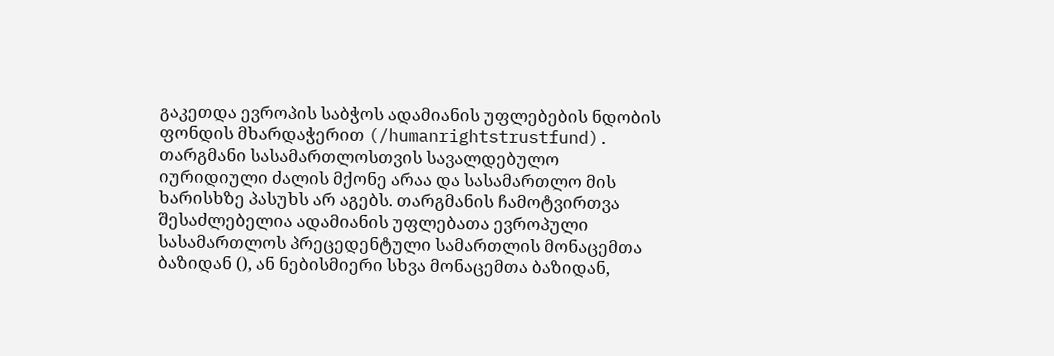გაკეთდა ევროპის საბჭოს ადამიანის უფლებების ნდობის ფონდის მხარდაჭერით (/humanrightstrustfund). თარგმანი სასამართლოსთვის სავალდებულო იურიდიული ძალის მქონე არაა და სასამართლო მის ხარისხზე პასუხს არ აგებს. თარგმანის ჩამოტვირთვა შესაძლებელია ადამიანის უფლებათა ევროპული სასამართლოს პრეცედენტული სამართლის მონაცემთა ბაზიდან (), ან ნებისმიერი სხვა მონაცემთა ბაზიდან,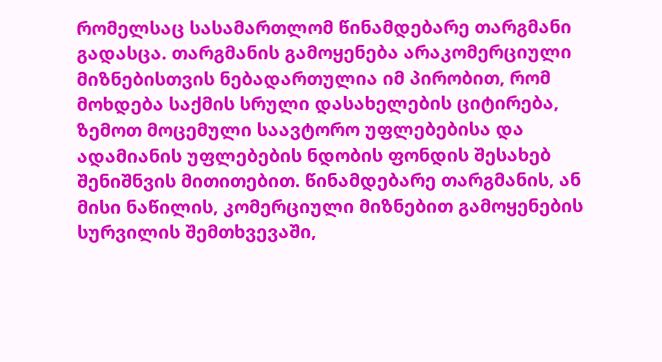რომელსაც სასამართლომ წინამდებარე თარგმანი გადასცა. თარგმანის გამოყენება არაკომერციული მიზნებისთვის ნებადართულია იმ პირობით, რომ მოხდება საქმის სრული დასახელების ციტირება, ზემოთ მოცემული საავტორო უფლებებისა და ადამიანის უფლებების ნდობის ფონდის შესახებ შენიშნვის მითითებით. წინამდებარე თარგმანის, ან მისი ნაწილის, კომერციული მიზნებით გამოყენების სურვილის შემთხვევაში,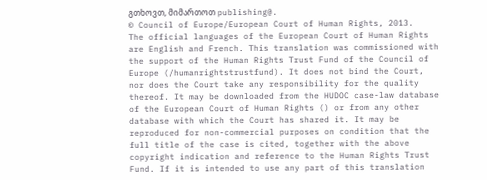გთხოვთ, მიმართოთ publishing@.
© Council of Europe/European Court of Human Rights, 2013.
The official languages of the European Court of Human Rights are English and French. This translation was commissioned with the support of the Human Rights Trust Fund of the Council of Europe (/humanrightstrustfund). It does not bind the Court, nor does the Court take any responsibility for the quality thereof. It may be downloaded from the HUDOC case-law database of the European Court of Human Rights () or from any other database with which the Court has shared it. It may be reproduced for non-commercial purposes on condition that the full title of the case is cited, together with the above copyright indication and reference to the Human Rights Trust Fund. If it is intended to use any part of this translation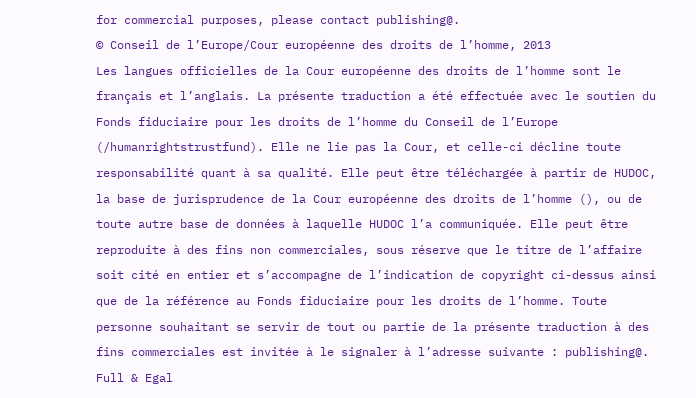for commercial purposes, please contact publishing@.
© Conseil de l’Europe/Cour européenne des droits de l’homme, 2013
Les langues officielles de la Cour européenne des droits de l’homme sont le français et l’anglais. La présente traduction a été effectuée avec le soutien du Fonds fiduciaire pour les droits de l’homme du Conseil de l’Europe (/humanrightstrustfund). Elle ne lie pas la Cour, et celle-ci décline toute responsabilité quant à sa qualité. Elle peut être téléchargée à partir de HUDOC, la base de jurisprudence de la Cour européenne des droits de l’homme (), ou de toute autre base de données à laquelle HUDOC l’a communiquée. Elle peut être reproduite à des fins non commerciales, sous réserve que le titre de l’affaire soit cité en entier et s’accompagne de l’indication de copyright ci-dessus ainsi que de la référence au Fonds fiduciaire pour les droits de l’homme. Toute personne souhaitant se servir de tout ou partie de la présente traduction à des fins commerciales est invitée à le signaler à l’adresse suivante : publishing@.
Full & Egal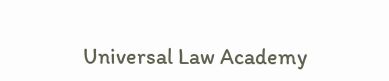Universal Law Academy